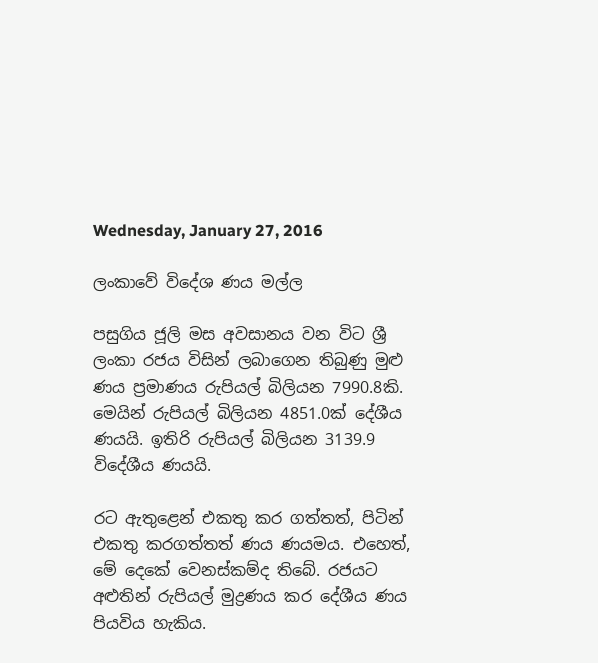Wednesday, January 27, 2016

ලංකාවේ විදේශ ණය මල්ල

පසුගිය ජූලි මස අවසානය වන විට ශ්‍රී ලංකා රජය විසින් ලබාගෙන තිබුණු මුළු ණය ප්‍රමාණය රුපියල් බිලියන 7990.8කි. මෙයින් රුපියල් බිලියන 4851.0ක් දේශීය ණයයි. ඉතිරි රුපියල් බිලියන 3139.9 විදේශීය ණයයි.

රට ඇතුළෙන් එකතු කර ගත්තත්, පිටින් එකතු කරගත්තත් ණය ණයමය. එහෙත්, මේ දෙකේ වෙනස්කම්ද තිබේ. රජයට අළුතින් රුපියල් මුද්‍රණය කර දේශීය ණය පියවිය හැකිය.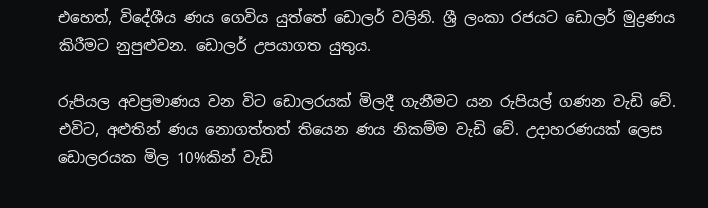එහෙත්, විදේශීය ණය ගෙවිය යුත්තේ ඩොලර් වලිනි. ශ්‍රී ලංකා රජයට ඩොලර් මුද්‍රණය කිරීමට නුපුළුවන. ඩොලර් උපයාගත යුතුය.

රුපියල අවප්‍රමාණය වන විට ඩොලරයක් මිලදී ගැනීමට යන රුපියල් ගණන වැඩි වේ. එවිට, අළුතින් ණය නොගත්තත් තියෙන ණය නිකම්ම වැඩි වේ. උදාහරණයක් ලෙස ඩොලරයක මිල 10%කින් වැඩි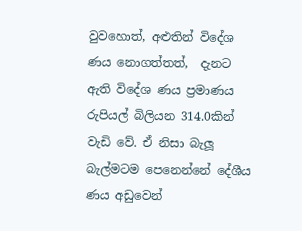වුවහොත්, අළුතින් විදේශ ණය නොගත්තත්,  දැනට ඇති විදේශ ණය ප්‍රමාණය රුපියල් බිලියන 314.0කින් වැඩි වේ. ඒ නිසා බැලූ බැල්මටම පෙනෙන්නේ දේශීය ණය අඩුවෙන්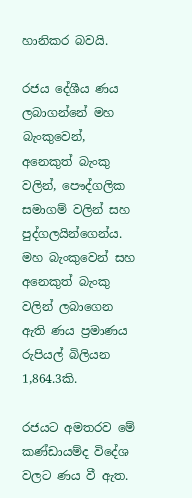හානිකර බවයි.

රජය දේශීය ණය ලබාගන්නේ මහ බැංකුවෙන්, අනෙකුත් බැංකු වලින්, පෞද්ගලික සමාගම් වලින් සහ පුද්ගලයින්ගෙන්ය. මහ බැංකුවෙන් සහ අනෙකුත් බැංකු වලින් ලබාගෙන ඇති ණය ප්‍රමාණය රුපියල් බිලියන 1,864.3කි.

රජයට අමතරව මේ කණ්ඩායම්ද විදේශ වලට ණය වී ඇත.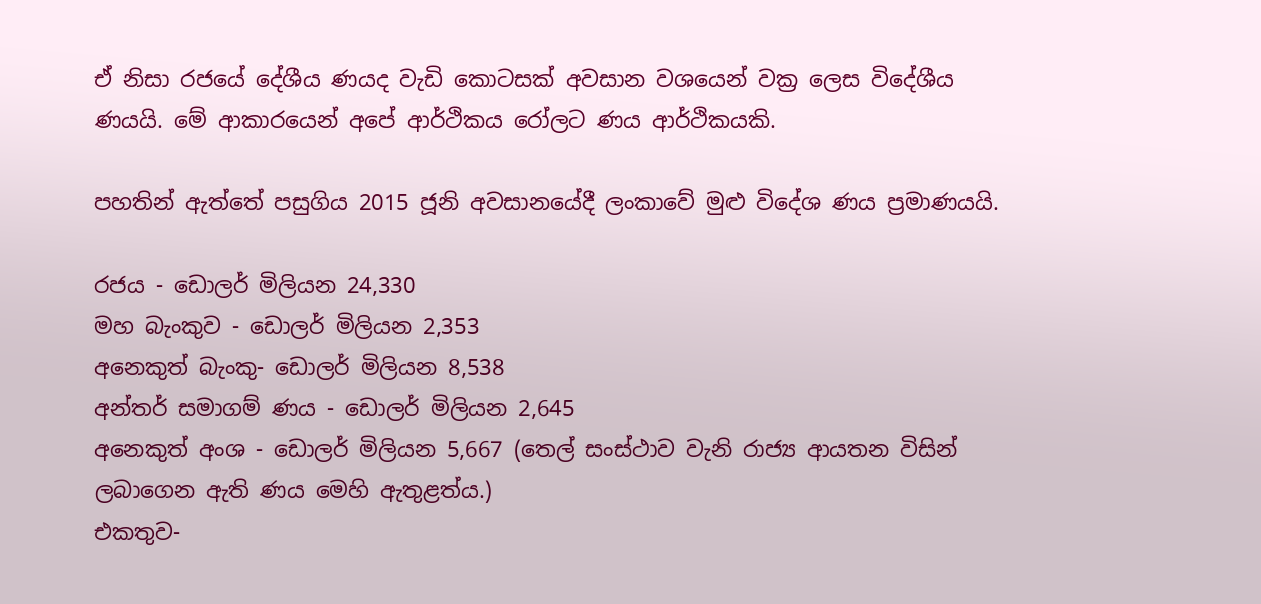ඒ නිසා රජයේ දේශීය ණයද වැඩි කොටසක් අවසාන වශයෙන් වක්‍ර ලෙස විදේශීය ණයයි. මේ ආකාරයෙන් අපේ ආර්ථිකය රෝලට ණය ආර්ථිකයකි.

පහතින් ඇත්තේ පසුගිය 2015 ජූනි අවසානයේදී ලංකාවේ මුළු විදේශ ණය ප්‍රමාණයයි.

රජය - ඩොලර් මිලියන 24,330
මහ බැංකුව - ඩොලර් මිලියන 2,353
අනෙකුත් බැංකු- ඩොලර් මිලියන 8,538
අන්තර් සමාගම් ණය - ඩොලර් මිලියන 2,645
අනෙකුත් අංශ - ඩොලර් මිලියන 5,667 (තෙල් සංස්ථාව වැනි රාජ්‍ය ආයතන විසින් ලබාගෙන ඇති ණය මෙහි ඇතුළත්ය.)
එකතුව-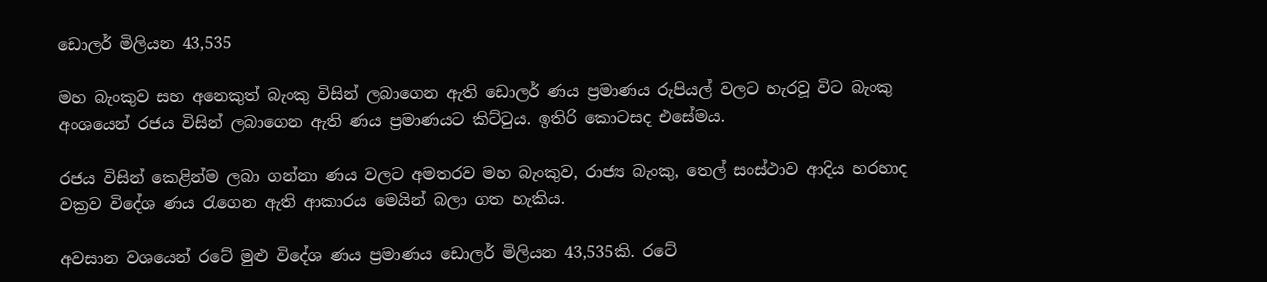ඩොලර් මිලියන 43,535

මහ බැංකුව සහ අනෙකුත් බැංකු විසින් ලබාගෙන ඇති ඩොලර් ණය ප්‍රමාණය රුපියල් වලට හැරවූ විට බැංකු අංශයෙන් රජය විසින් ලබාගෙන ඇති ණය ප්‍රමාණයට කිට්ටුය. ඉතිරි කොටසද එසේමය.

රජය විසින් කෙළින්ම ලබා ගන්නා ණය වලට අමතරව මහ බැංකුව, රාජ්‍ය බැංකු, තෙල් සංස්ථාව ආදිය හරහාද වක්‍රව විදේශ ණය රැගෙන ඇති ආකාරය මෙයින් බලා ගත හැකිය.

අවසාන වශයෙන් රටේ මුළු විදේශ ණය ප්‍රමාණය ඩොලර් මිලියන 43,535කි. රටේ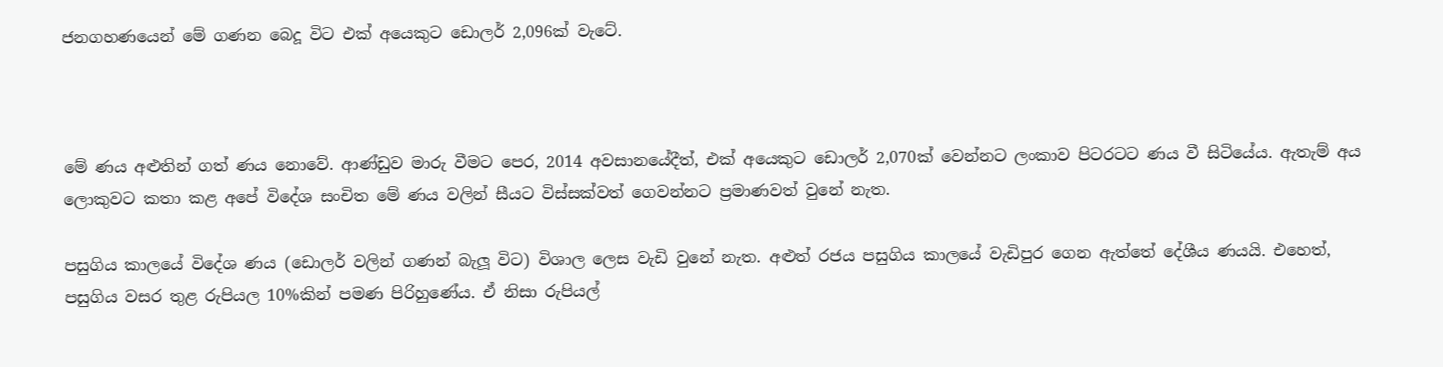ජනගහණයෙන් මේ ගණන බෙදූ විට එක් අයෙකුට ඩොලර් 2,096ක් වැටේ.



මේ ණය අළුතින් ගත් ණය නොවේ. ආණ්ඩුව මාරු වීමට පෙර, 2014 අවසානයේදීත්, එක් අයෙකුට ඩොලර් 2,070ක් වෙන්නට ලංකාව පිටරටට ණය වී සිටියේය. ඇතැම් අය ලොකුවට කතා කළ අපේ විදේශ සංචිත මේ ණය වලින් සීයට විස්සක්වත් ගෙවන්නට ප්‍රමාණවත් වුනේ නැත.

පසුගිය කාලයේ විදේශ ණය (ඩොලර් වලින් ගණන් බැලූ විට) විශාල ලෙස වැඩි වුනේ නැත. අළුත් රජය පසුගිය කාලයේ වැඩිපුර ගෙන ඇත්තේ දේශීය ණයයි. එහෙත්, පසුගිය වසර තුළ රුපියල 10%කින් පමණ පිරිහුණේය. ඒ නිසා රුපියල්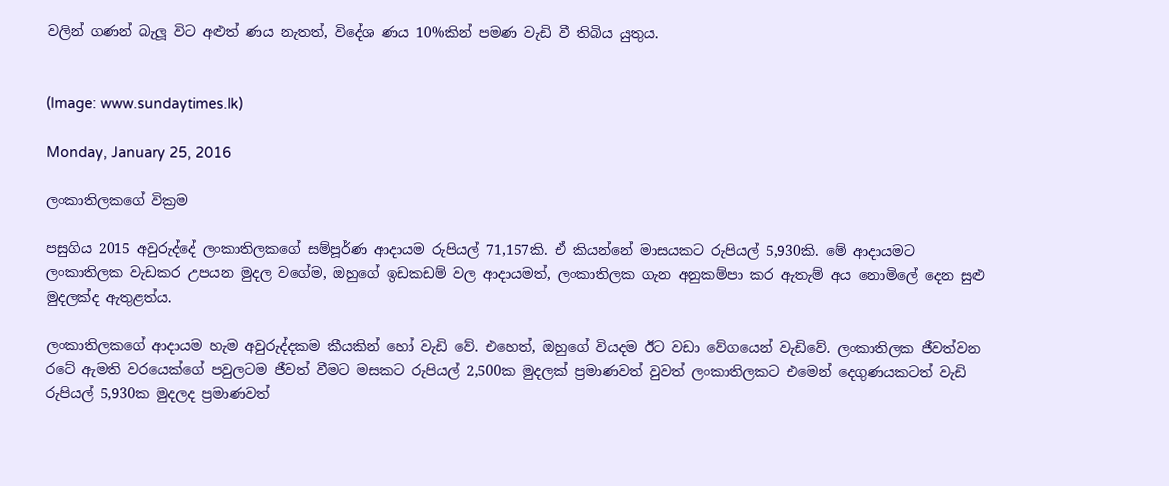වලින් ගණන් බැලූ විට අළුත් ණය නැතත්, විදේශ ණය 10%කින් පමණ වැඩි වී තිබිය යුතුය.


(Image: www.sundaytimes.lk)

Monday, January 25, 2016

ලංකාතිලකගේ වික්‍රම

පසුගිය 2015 අවුරුද්දේ ලංකාතිලකගේ සම්පූර්ණ ආදායම රුපියල් 71,157කි. ඒ කියන්නේ මාසයකට රුපියල් 5,930කි. මේ ආදායමට ලංකාතිලක වැඩකර උපයන මුදල වගේම, ඔහුගේ ඉඩකඩම් වල ආදායමත්, ලංකාතිලක ගැන අනුකම්පා කර ඇතැම් අය නොමිලේ දෙන සුළු මුදලක්ද ඇතුළත්ය.

ලංකාතිලකගේ ආදායම හැම අවුරුද්දකම කීයකින් හෝ වැඩි වේ. එහෙත්, ඔහුගේ වියදම ඊට වඩා වේගයෙන් වැඩිවේ. ලංකාතිලක ජීවත්වන රටේ ඇමති වරයෙක්ගේ පවුලටම ජීවත් වීමට මසකට රුපියල් 2,500ක මුදලක් ප්‍රමාණවත් වුවත් ලංකාතිලකට එමෙන් දෙගුණයකටත් වැඩි රුපියල් 5,930ක මුදලද ප්‍රමාණවත්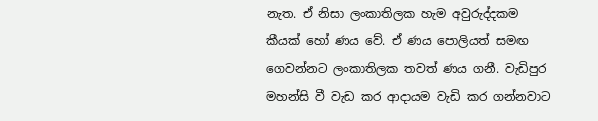නැත. ඒ නිසා ලංකාතිලක හැම අවුරුද්දකම කීයක් හෝ ණය වේ. ඒ ණය පොලියත් සමඟ ගෙවන්නට ලංකාතිලක තවත් ණය ගනී. වැඩිපුර මහන්සි වී වැඩ කර ආදායම වැඩි කර ගන්නවාට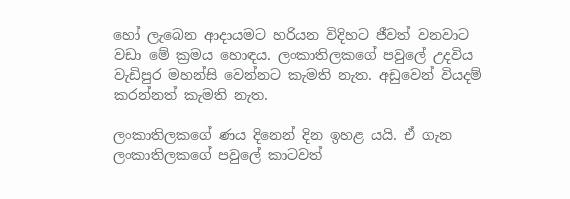හෝ ලැබෙන ආදායමට හරියන විදිහට ජීවත් වනවාට වඩා මේ ක්‍රමය හොඳය. ලංකාතිලකගේ පවුලේ උදවිය වැඩිපුර මහන්සි වෙන්නට කැමති නැත. අඩුවෙන් වියදම් කරන්නත් කැමති නැත.

ලංකාතිලකගේ ණය දිනෙන් දින ඉහළ යයි. ඒ ගැන ලංකාතිලකගේ පවුලේ කාටවත්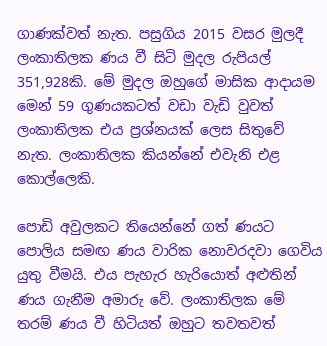ගාණක්වත් නැත. පසුගිය 2015 වසර මුලදී ලංකාතිලක ණය වී සිටි මුදල රුපියල් 351,928කි. මේ මුදල ඔහුගේ මාසික ආදායම මෙන් 59 ගුණයකටත් වඩා වැඩි වුවත් ලංකාතිලක එය ප්‍රශ්නයක් ලෙස සිතුවේ නැත. ලංකාතිලක කියන්නේ එවැනි එළ කොල්ලෙකි.

පොඩි අවුලකට තියෙන්නේ ගත් ණයට පොලිය සමඟ ණය වාරික නොවරදවා ගෙවිය යුතු වීමයි. එය පැහැර හැරියොත් අළුතින් ණය ගැනීම අමාරු වේ. ලංකාතිලක මේ තරම් ණය වී හිටියත් ඔහුට තවතවත්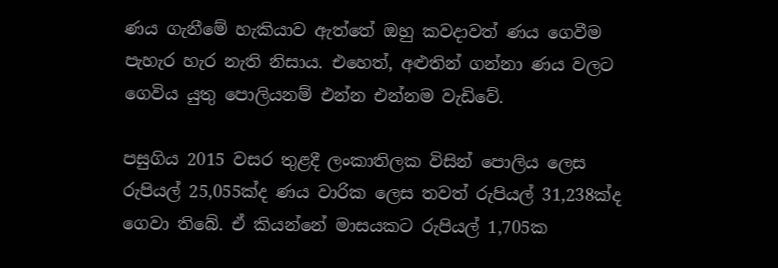ණය ගැනීමේ හැකියාව ඇත්තේ ඔහු කවදාවත් ණය ගෙවීම පැහැර හැර නැති නිසාය. එහෙත්, අළුතින් ගන්නා ණය වලට ගෙවිය යුතු පොලියනම් එන්න එන්නම වැඩිවේ.

පසුගිය 2015 වසර තුළදී ලංකාතිලක විසින් පොලිය ලෙස රුපියල් 25,055ක්ද ණය වාරික ලෙස තවත් රුපියල් 31,238ක්ද ගෙවා තිබේ. ඒ කියන්නේ මාසයකට රුපියල් 1,705ක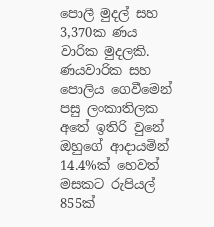පොලී මුදල් සහ 3,370ක ණය වාරික මුදලකි. ණයවාරික සහ පොලිය ගෙවීමෙන් පසු ලංකාතිලක අතේ ඉතිරි වුනේ ඔහුගේ ආදායමින් 14.4%ක් හෙවත් මසකට රුපියල් 855ක්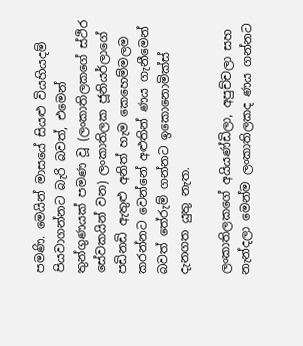පමණි. මෙයින් මාසයේ සියළු වියහියදම් පියවාගන්නට බැරි බවත්, එමෙන් තුන්ගුණයක් පමණ වූ (ලංකාතිලකගේ ස්ථිර සේවකයින් වන) ලංකාතිලක ජූනියර්ලාගේ පඩිනඩි ඇතුළු අනිත් හැම කෙහෙම්මලම කරන්නට වෙන්නේ අළුතින් ණය ගැනීමෙන් බවත් තේරුම් ගන්නට ඉකොනොමික්ස් දැනගත යුතු නැත.

ලංකාතිලකගේ අයියණ්ඩිලා, අපුච්චලා සහ නැන්දලා මෙන්ම ලංකාතිලකද ණය ගන්නට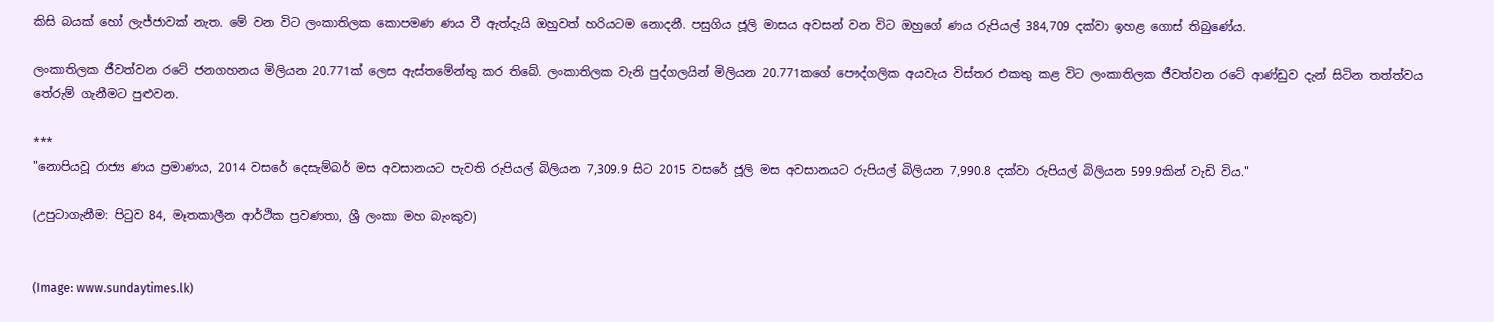කිසි බයක් හෝ ලැජ්ජාවක් නැත. මේ වන විට ලංකාතිලක කොපමණ ණය වී ඇත්දැයි ඔහුවත් හරියටම නොදනී. පසුගිය ජූලි මාසය අවසන් වන විට ඔහුගේ ණය රුපියල් 384,709 දක්වා ඉහළ ගොස් තිබුණේය.

ලංකාතිලක ජීවත්වන රටේ ජනගහනය මිලියන 20.771ක් ලෙස ඇස්තමේන්තු කර තිබේ. ලංකාතිලක වැනි පුද්ගලයින් මිලියන 20.771කගේ පෞද්ගලික අයවැය විස්තර එකතු කළ විට ලංකාතිලක ජීවත්වන රටේ ආණ්ඩුව දැන් සිටින තත්ත්වය තේරුම් ගැනීමට පුළුවන.

***
"නොපියවූ රාජ්‍ය ණය ප්‍රමාණය, 2014 වසරේ දෙසැම්බර් මස අවසානයට පැවති රුපියල් බිලියන 7,309.9 සිට 2015 වසරේ ජූලි මස අවසානයට රුපියල් බිලියන 7,990.8 දක්වා රුපියල් බිලියන 599.9කින් වැඩි විය."

(උපුටාගැනීම: පිටුව 84, මෑතකාලීන ආර්ථික ප්‍රවණතා, ශ්‍රී ලංකා මහ බැංකුව)


(Image: www.sundaytimes.lk)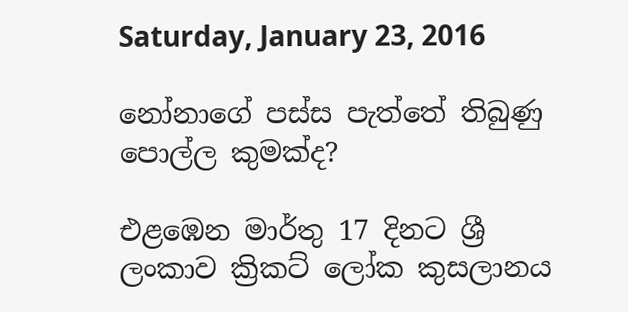Saturday, January 23, 2016

නෝනාගේ පස්ස පැත්තේ තිබුණු පොල්ල කුමක්ද?

එළඹෙන මාර්තු 17 දිනට ශ්‍රී ලංකාව ක්‍රිකට් ලෝක කුසලානය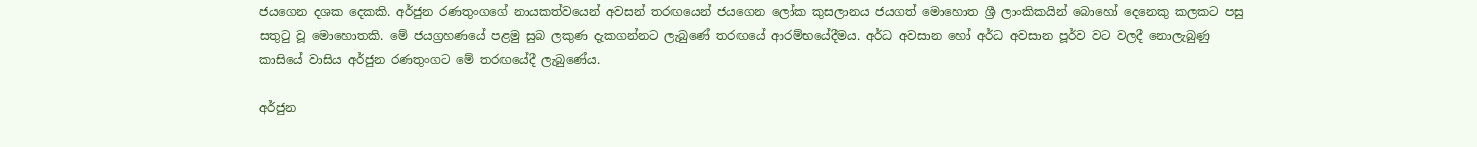ජයගෙන දශක දෙකකි. අර්ජුන රණතුංගගේ නායකත්වයෙන් අවසන් තරඟයෙන් ජයගෙන ලෝක කුසලානය ජයගත් මොහොත ශ්‍රී ලාංකිකයින් බොහෝ දෙනෙකු කලකට පසු සතුටු වූ මොහොතකි. මේ ජයග්‍රහණයේ පළමු සුබ ලකුණ දැකගන්නට ලැබුණේ තරඟයේ ආරම්භයේදීමය. අර්ධ අවසාන හෝ අර්ධ අවසාන පූර්ව වට වලදී නොලැබුණු කාසියේ වාසිය අර්ජුන රණතුංගට මේ තරඟයේදී ලැබුණේය.

අර්ජුන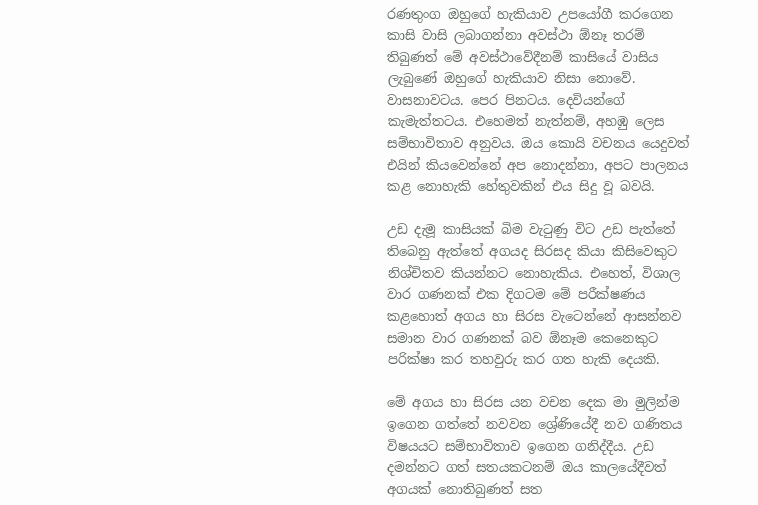රණතුංග ඔහුගේ හැකියාව උපයෝගී කරගෙන කාසි වාසි ලබාගන්නා අවස්ථා ඕනෑ තරම් තිබුණත් මේ අවස්ථාවේදීනම් කාසියේ වාසිය ලැබුණේ ඔහුගේ හැකියාව නිසා නොවේ. වාසනාවටය. පෙර පිනටය. දෙවියන්ගේ කැමැත්තටය. එහෙමත් නැත්නම්, අහඹු ලෙස සම්භාවිතාව අනුවය. ඔය කොයි වචනය යෙදුවත් එයින් කියවෙන්නේ අප නොදන්නා, අපට පාලනය කළ නොහැකි හේතුවකින් එය සිදු වූ බවයි.

උඩ දැමූ කාසියක් බිම වැටුණු විට උඩ පැත්තේ තිබෙනු ඇත්තේ අගයද සිරසද කියා කිසිවෙකුට නිශ්චිතව කියන්නට නොහැකිය. එහෙත්, විශාල වාර ගණනක් එක දිගටම මේ පරීක්ෂණය කළහොත් අගය හා සිරස වැටෙන්නේ ආසන්නව සමාන වාර ගණනක් බව ඕනෑම කෙනෙකුට පරික්ෂා කර තහවුරු කර ගත හැකි දෙයකි.

මේ අගය හා සිරස යන වචන දෙක මා මුලින්ම ඉගෙන ගත්තේ නවවන ශ්‍රේණියේදී නව ගණිතය විෂයයට සම්භාවිතාව ඉගෙන ගනිද්දීය. උඩ දමන්නට ගත් සතයකටනම් ඔය කාලයේදීවත් අගයක් නොතිබුණත් සත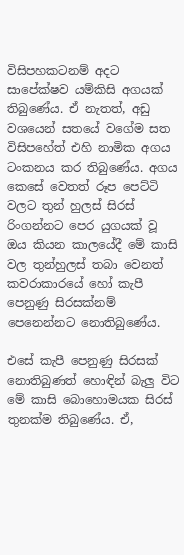විසිපහකටනම් අදට සාපේක්ෂව යම්කිසි අගයක් තිබුණේය. ඒ නැතත්, අඩු වශයෙන් සතයේ වගේම සත විසිපහේත් එහි නාමික අගය ටංකනය කර තිබුණේය. අගය කෙසේ වෙතත් රූප පෙට්ටි වලට තුන් හුලස් සිරස් රිංගන්නට පෙර යුගයක් වූ ඔය කියන කාලයේදී මේ කාසි වල තුන්හුලස් තබා වෙනත් කවරාකාරයේ හෝ කැපී පෙනුණු සිරසක්නම් පෙනෙන්නට නොතිබුණේය.

එසේ කැපී පෙනුණු සිරසක් නොතිබුණත් හොඳින් බැලු විට මේ කාසි බොහොමයක සිරස් තුනක්ම තිබුණේය. ඒ,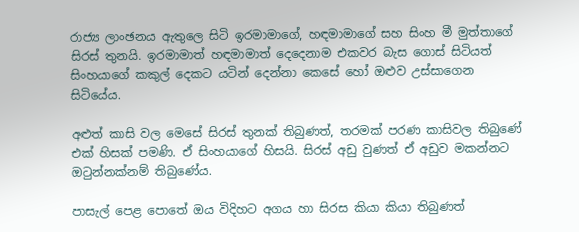රාජ්‍ය ලාංඡනය ඇතුලෙ සිටි ඉරමාමාගේ, හඳමාමාගේ සහ සිංහ මී මුත්තාගේ සිරස් තුනයි. ඉරමාමාත් හඳමාමාත් දෙදෙනාම එකවර බැස ගොස් සිටියත් සිංහයාගේ කකුල් දෙකට යටින් දෙන්නා කෙසේ හෝ ඔළුව උස්සාගෙන සිටියේය.

අළුත් කාසි වල මෙසේ සිරස් තුනක් තිබුණත්, තරමක් පරණ කාසිවල තිබුණේ එක් හිසක් පමණි. ඒ සිංහයාගේ හිසයි. සිරස් අඩු වුණත් ඒ අඩුව මකන්නට ඔටුන්නක්නම් තිබුණේය.

පාසැල් පෙළ පොතේ ඔය විදිහට අගය හා සිරස කියා කියා තිබුණත්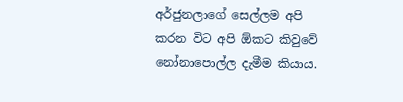අර්ජුනලාගේ සෙල්ලම අපි කරන විට අපි ඕකට කිවුවේ නෝනාපොල්ල දැමීම කියාය.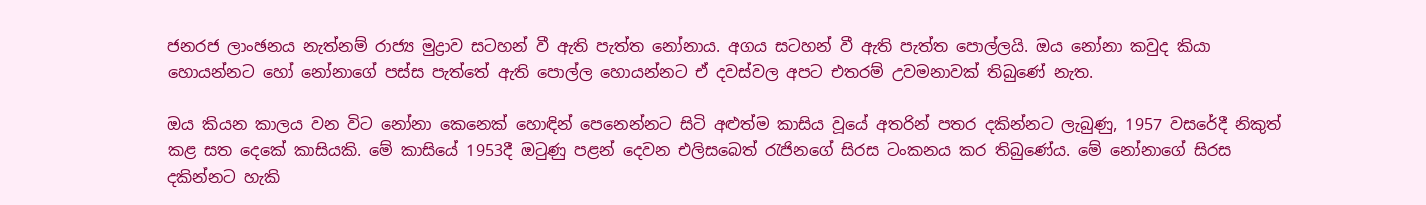ජනරජ ලාංඡනය නැත්නම් රාජ්‍ය මුද්‍රාව සටහන් වී ඇති පැත්ත නෝනාය. අගය සටහන් වී ඇති පැත්ත පොල්ලයි. ඔය නෝනා කවුද කියා හොයන්නට හෝ නෝනාගේ පස්ස පැත්තේ ඇති පොල්ල හොයන්නට ඒ දවස්වල අපට එතරම් උවමනාවක් තිබුණේ නැත.

ඔය කියන කාලය වන විට නෝනා කෙනෙක් හොඳින් පෙනෙන්නට සිටි අළුත්ම කාසිය වූයේ අතරින් පතර දකින්නට ලැබුණු, 1957 වසරේදී නිකුත් කළ සත දෙකේ කාසියකි. මේ කාසියේ 1953දී ඔටුණු පළන් දෙවන එලිසබෙත් රැජිනගේ සිරස ටංකනය කර තිබුණේය. මේ නෝනාගේ සිරස දකින්නට හැකි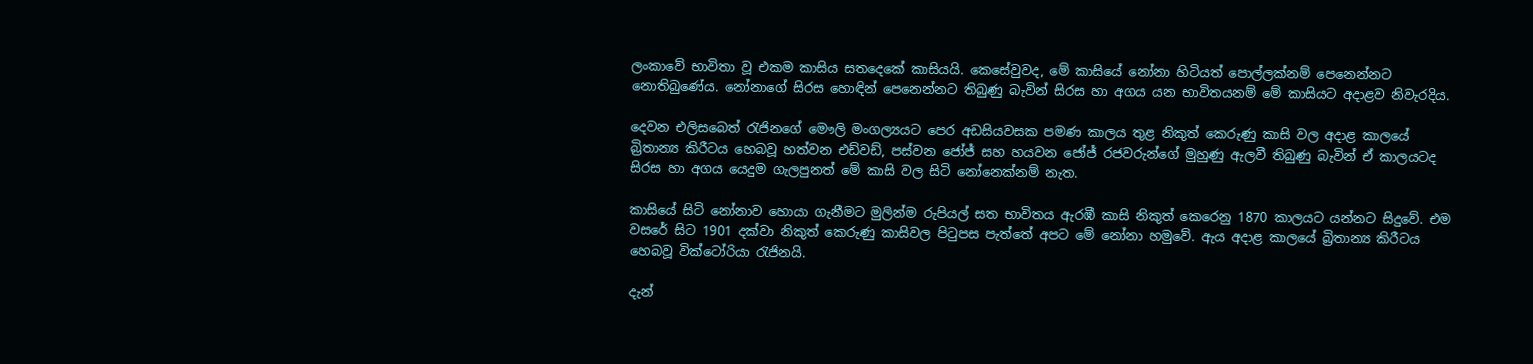ලංකාවේ භාවිතා වූ එකම කාසිය සතදෙකේ කාසියයි. කෙසේවුවද, මේ කාසියේ නෝනා හිටියත් පොල්ලක්නම් පෙනෙන්නට නොතිබුණේය. නෝනාගේ සිරස හොඳින් පෙනෙන්නට තිබුණු බැවින් සිරස හා අගය යන භාවිතයනම් මේ කාසියට අදාළව නිවැරදිය.

දෙවන එලිසබෙත් රැජිනගේ මෞලි මංගල්‍යයට පෙර අඩසියවසක පමණ කාලය තුළ නිකුත් කෙරුණු කාසි වල අදාළ කාලයේ බ්‍රිතාන්‍ය කිරීටය හෙබවූ හත්වන එඩ්වඩ්, පස්වන ජෝජ් සහ හයවන ජෝජ් රජවරුන්ගේ මුහුණු ඇලවී තිබුණු බැවින් ඒ කාලයටද සිරස හා අගය යෙදුම ගැලපුනත් මේ කාසි වල සිටි නෝනෙක්නම් නැත.

කාසියේ සිටි නෝනාව හොයා ගැනීමට මුලින්ම රුපියල් සත භාවිතය ඇරඹී කාසි නිකුත් කෙරෙනු 1870 කාලයට යන්නට සිදුවේ. එම වසරේ සිට 1901 දක්වා නිකුත් කෙරුණු කාසිවල පිටුපස පැත්තේ අපට මේ නෝනා හමුවේ. ඇය අදාළ කාලයේ බ්‍රිතාන්‍ය කිරීටය හෙබවූ වික්ටෝරියා රැජිනයි.

දැන්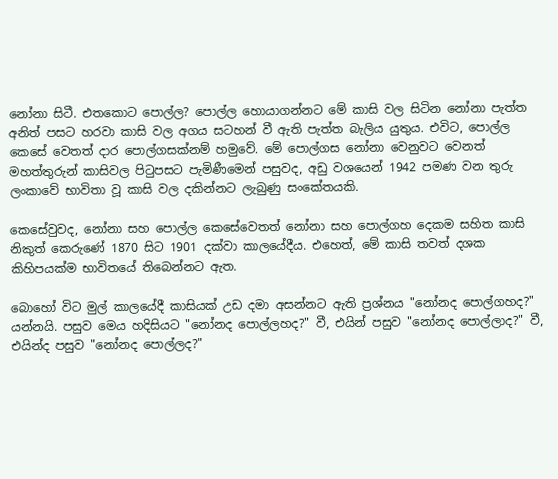නෝනා සිටී. එතකොට පොල්ල? පොල්ල හොයාගන්නට මේ කාසි වල සිටින නෝනා පැත්ත අනිත් පසට හරවා කාසි වල අගය සටහන් වී ඇති පැත්ත බැලිය යුතුය. එවිට, පොල්ල කෙසේ වෙතත් දාර පොල්ගසක්නම් හමුවේ. මේ පොල්ගස නෝනා වෙනුවට වෙනත් මහත්තුරුන් කාසිවල පිටුපසට පැමිණීමෙන් පසුවද, අඩු වශයෙන් 1942 පමණ වන තුරු ලංකාවේ භාවිතා වූ කාසි වල දකින්නට ලැබුණු සංකේතයකි.

කෙසේවුවද, නෝනා සහ පොල්ල කෙසේවෙතත් නෝනා සහ පොල්ගහ දෙකම සහිත කාසි නිකුත් කෙරුණේ 1870 සිට 1901 දක්වා කාලයේදීය. එහෙත්, මේ කාසි තවත් දශක කිහිපයක්ම භාවිතයේ තිබෙන්නට ඇත.

බොහෝ විට මුල් කාලයේදී කාසියක් උඩ දමා අසන්නට ඇති ප්‍රශ්නය "නෝනද පොල්ගහද?" යන්නයි. පසුව මෙය හදිසියට "නෝනද පොල්ලහද?" වී, එයින් පසුව "නෝනද පොල්ලාද?" වී, එයින්ද පසුව "නෝනද පොල්ලද?"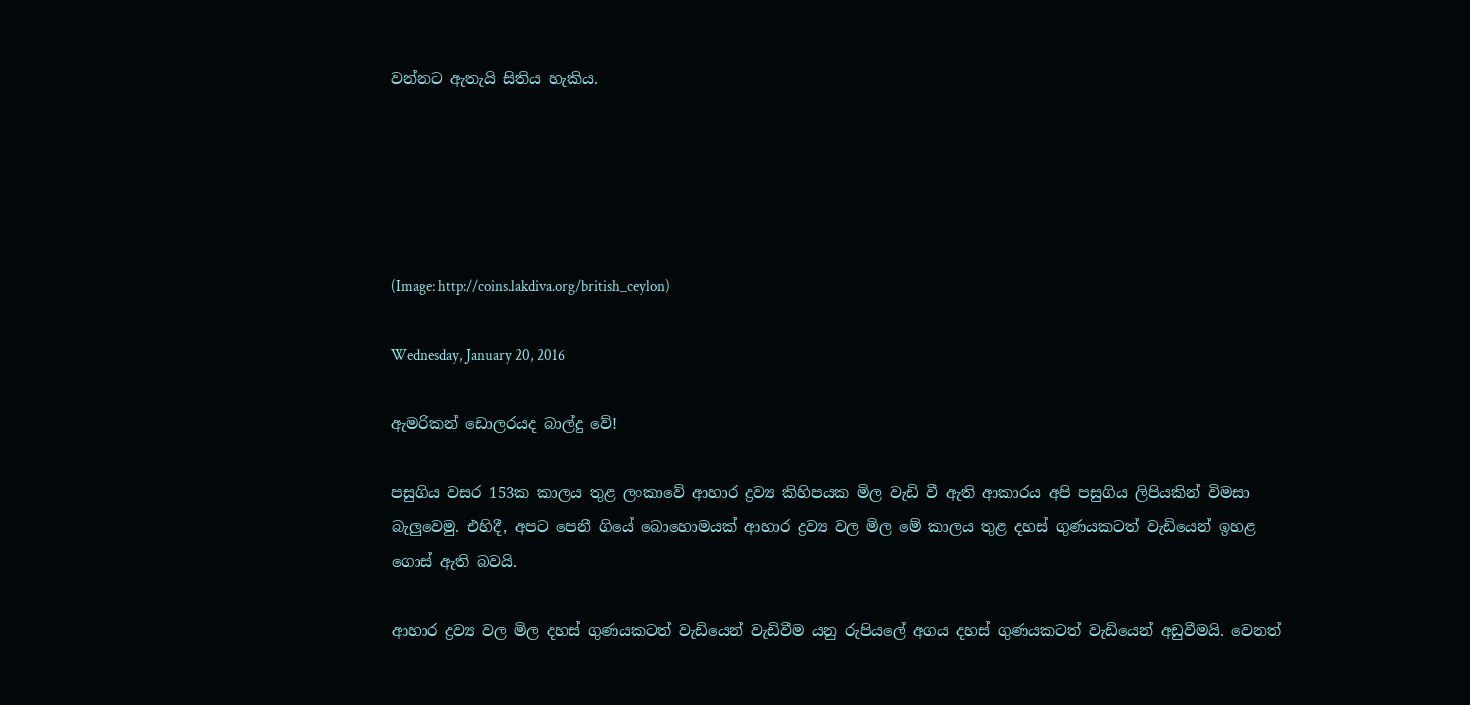වන්නට ඇතැයි සිතිය හැකිය.





(Image: http://coins.lakdiva.org/british_ceylon)

Wednesday, January 20, 2016

ඇමරිකන් ඩොලරයද බාල්දු වේ!

පසුගිය වසර 153ක කාලය තුළ ලංකාවේ ආහාර ද්‍රව්‍ය කිහිපයක මිල වැඩි වී ඇති ආකාරය අපි පසුගිය ලිපියකින් විමසා බැලුවෙමු. එහිදී, අපට පෙනී ගියේ බොහොමයක් ආහාර ද්‍රව්‍ය වල මිල මේ කාලය තුළ දහස් ගුණයකටත් වැඩියෙන් ඉහළ ගොස් ඇති බවයි.

ආහාර ද්‍රව්‍ය වල මිල දහස් ගුණයකටත් වැඩියෙන් වැඩිවීම යනු රුපියලේ අගය දහස් ගුණයකටත් වැඩියෙන් අඩුවීමයි. වෙනත්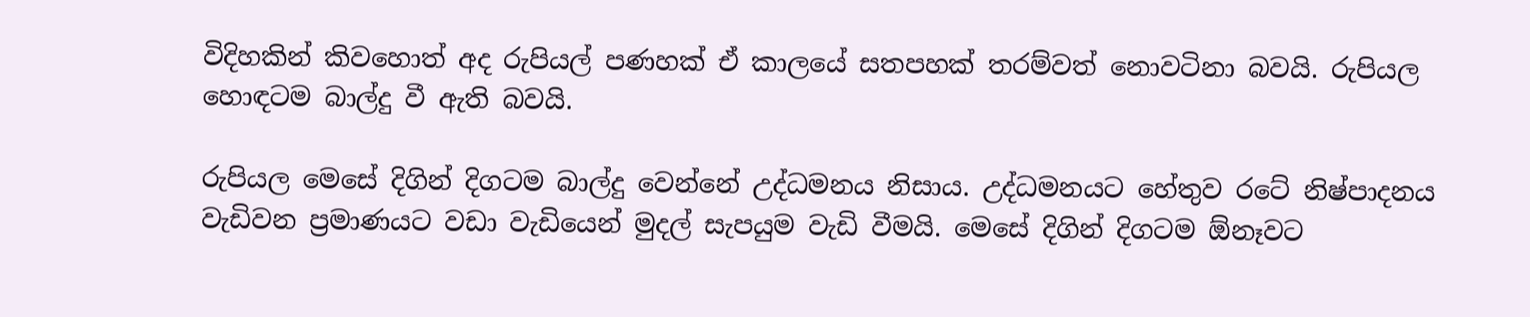විදිහකින් කිවහොත් අද රුපියල් පණහක් ඒ කාලයේ සතපහක් තරම්වත් නොවටිනා බවයි. රුපියල හොඳටම බාල්දු වී ඇති බවයි.

රුපියල මෙසේ දිගින් දිගටම බාල්දු වෙන්නේ උද්ධමනය නිසාය. උද්ධමනයට හේතුව රටේ නිෂ්පාදනය වැඩිවන ප්‍රමාණයට වඩා වැඩියෙන් මුදල් සැපයුම වැඩි වීමයි. මෙසේ දිගින් දිගටම ඕනෑවට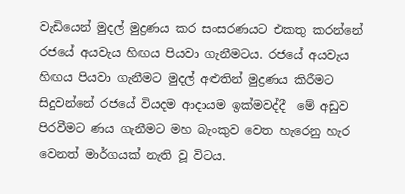වැඩියෙන් මුදල් මුද්‍රණය කර සංසරණයට එකතු කරන්නේ රජයේ අයවැය හිඟය පියවා ගැනීමටය. රජයේ අයවැය හිඟය පියවා ගැනීමට මුදල් අළුතින් මුද්‍රණය කිරීමට සිදුවන්නේ රජයේ වියදම ආදායම ඉක්මවද්දී  මේ අඩුව පිරවීමට ණය ගැනීමට මහ බැංකුව වෙත හැරෙනු හැර වෙනත් මාර්ගයක් නැති වූ විටය.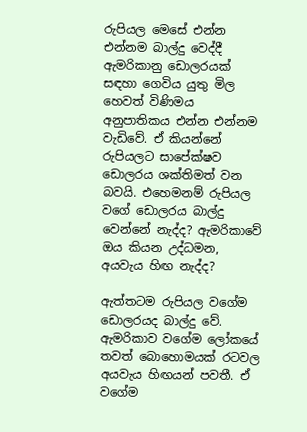රුපියල මෙසේ එන්න එන්නම බාල්දු වෙද්දී ඇමරිකානු ඩොලරයක් සඳහා ගෙවිය යුතු මිල හෙවත් විණිමය අනුපාතිකය එන්න එන්නම වැඩිවේ. ඒ කියන්නේ රුපියලට සාපේක්ෂව ඩොලරය ශක්තිමත් වන බවයි. එහෙමනම් රුපියල වගේ ඩොලරය බාල්දු වෙන්නේ නැද්ද? ඇමරිකාවේ ඔය කියන උද්ධමන, අයවැය හිඟ නැද්ද?

ඇත්තටම රුපියල වගේම ඩොලරයද බාල්දු වේ. ඇමරිකාව වගේම ලෝකයේ තවත් බොහොමයක් රටවල අයවැය හිඟයන් පවතී. ඒ වගේම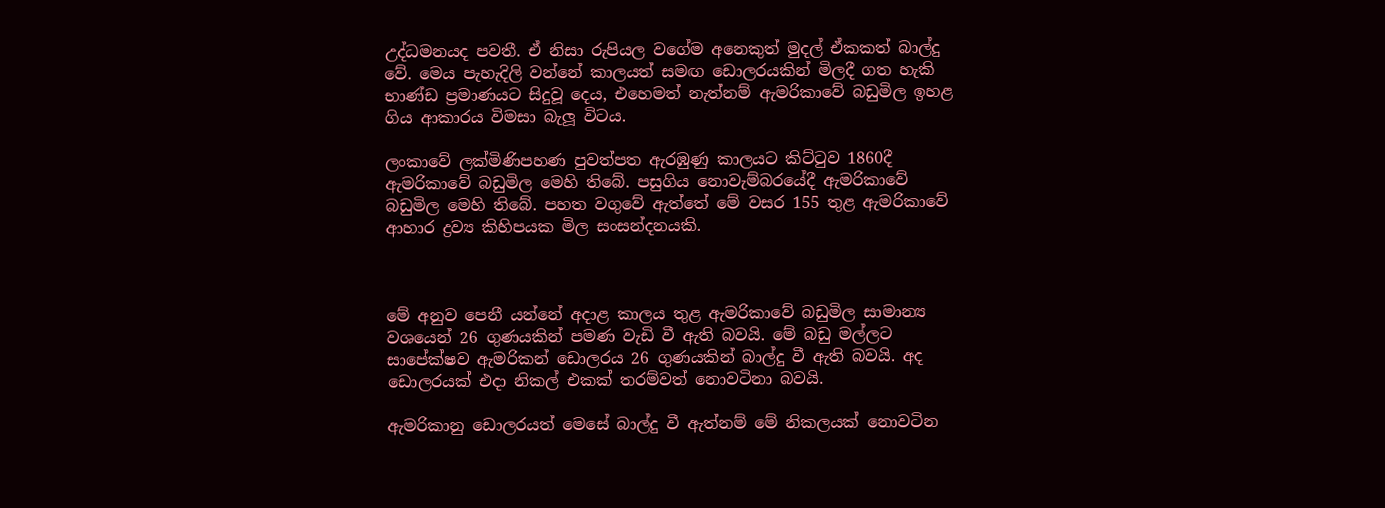උද්ධමනයද පවතී. ඒ නිසා රුපියල වගේම අනෙකුත් මුදල් ඒකකත් බාල්දු වේ. මෙය පැහැදිලි වන්නේ කාලයත් සමඟ ඩොලරයකින් මිලදී ගත හැකි භාණ්ඩ ප්‍රමාණයට සිදුවූ දෙය, එහෙමත් නැත්නම් ඇමරිකාවේ බඩුමිල ඉහළ ගිය ආකාරය විමසා බැලූ විටය.

ලංකාවේ ලක්මිණිපහණ පුවත්පත ඇරඹුණු කාලයට කිට්ටුව 1860දී ඇමරිකාවේ බඩුමිල මෙහි තිබේ. පසුගිය නොවැම්බරයේදී ඇමරිකාවේ බඩුමිල මෙහි තිබේ. පහත වගුවේ ඇත්තේ මේ වසර 155 තුළ ඇමරිකාවේ ආහාර ද්‍රව්‍ය කිහිපයක මිල සංසන්දනයකි.



මේ අනුව පෙනී යන්නේ අදාළ කාලය තුළ ඇමරිකාවේ බඩුමිල සාමාන්‍ය වශයෙන් 26 ගුණයකින් පමණ වැඩි වී ඇති බවයි. මේ බඩු මල්ලට සාපේක්ෂව ඇමරිකන් ඩොලරය 26 ගුණයකින් බාල්දු වී ඇති බවයි. අද ඩොලරයක් එදා නිකල් එකක් තරම්වත් නොවටිනා බවයි.

ඇමරිකානු ඩොලරයත් මෙසේ බාල්දු වී ඇත්නම් මේ නිකලයක් නොවටින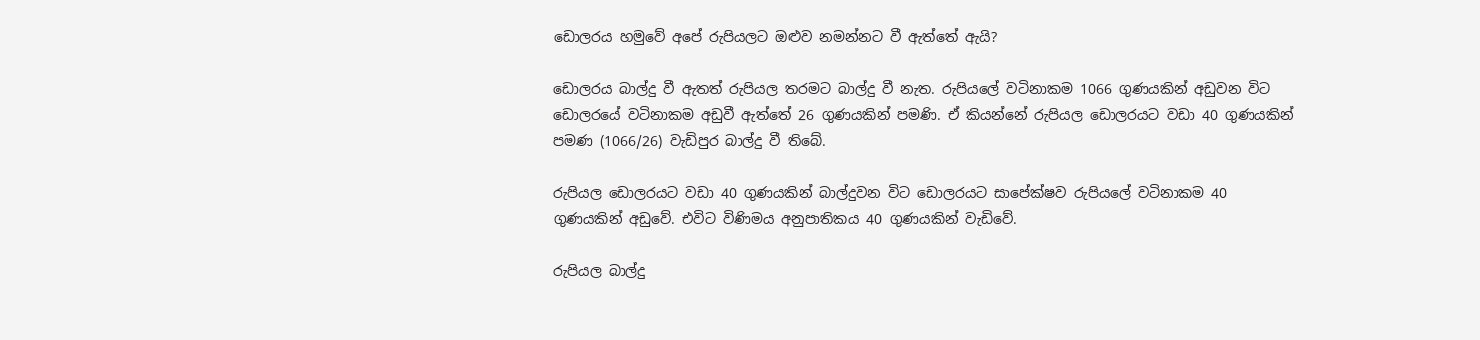ඩොලරය හමුවේ අපේ රුපියලට ඔළුව නමන්නට වී ඇත්තේ ඇයි?

ඩොලරය බාල්දු වී ඇතත් රුපියල තරමට බාල්දු වී නැත. රුපියලේ වටිනාකම 1066 ගුණයකින් අඩුවන විට ඩොලරයේ වටිනාකම අඩුවී ඇත්තේ 26 ගුණයකින් පමණි. ඒ කියන්නේ රුපියල ඩොලරයට වඩා 40 ගුණයකින් පමණ (1066/26) වැඩිපුර බාල්දු වී තිබේ.

රුපියල ඩොලරයට වඩා 40 ගුණයකින් බාල්දුවන විට ඩොලරයට සාපේක්ෂව රුපියලේ වටිනාකම 40 ගුණයකින් අඩුවේ. එවිට විණිමය අනුපාතිකය 40 ගුණයකින් වැඩිවේ.

රුපියල බාල්දු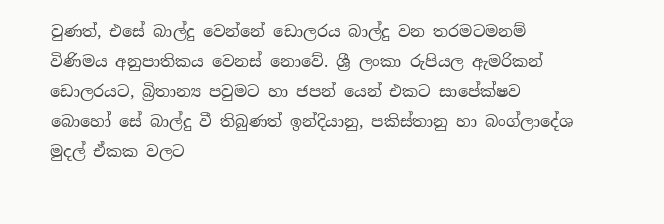වුණත්, එසේ බාල්දු වෙන්නේ ඩොලරය බාල්දු වන තරමටමනම් විණිමය අනුපාතිකය වෙනස් නොවේ. ශ්‍රී ලංකා රුපියල ඇමරිකන් ඩොලරයට, බ්‍රිතාන්‍ය පවුමට හා ජපන් යෙන් එකට සාපේක්ෂව බොහෝ සේ බාල්දු වී තිබුණත් ඉන්දියානු, පකිස්තානු හා බංග්ලාදේශ මුදල් ඒකක වලට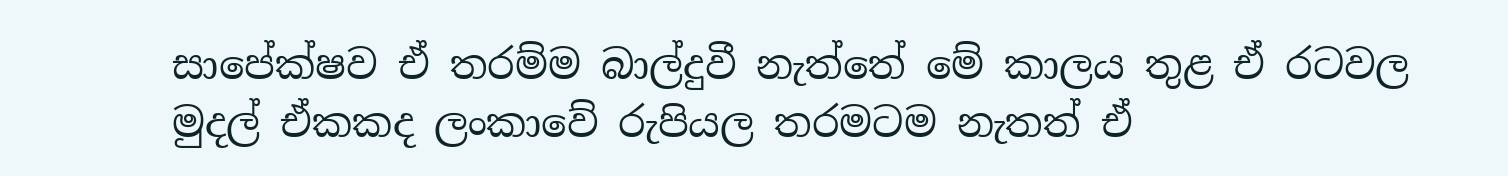සාපේක්ෂව ඒ තරම්ම බාල්දුවී නැත්තේ මේ කාලය තුළ ඒ රටවල මුදල් ඒකකද ලංකාවේ රුපියල තරමටම නැතත් ඒ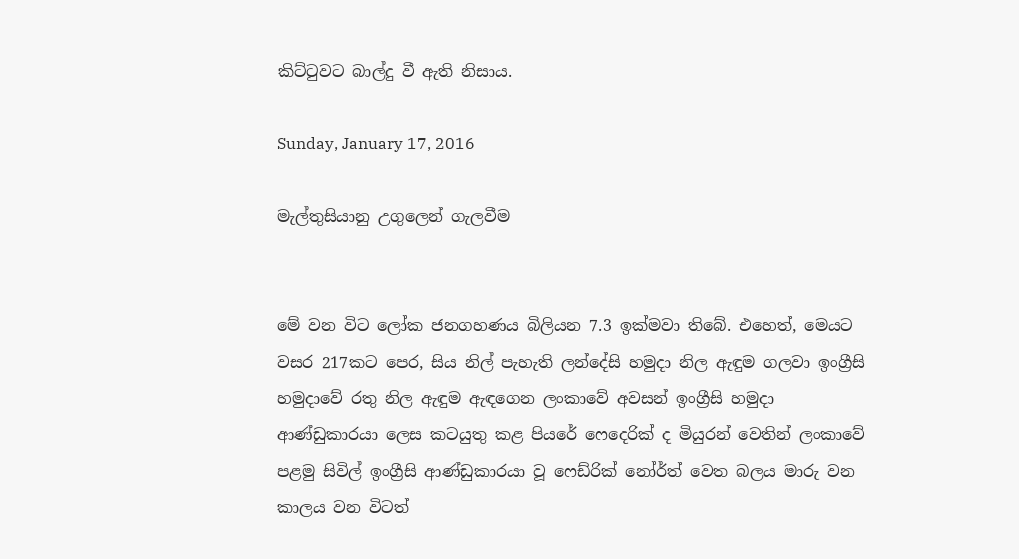කිට්ටුවට බාල්දු වී ඇති නිසාය.

Sunday, January 17, 2016

මැල්තුසියානු උගුලෙන් ගැලවීම


මේ වන විට ලෝක ජනගහණය බිලියන 7.3 ඉක්මවා තිබේ. එහෙත්, මෙයට වසර 217කට පෙර, සිය නිල් පැහැති ලන්දේසි හමුදා නිල ඇඳුම ගලවා ඉංග්‍රීසි හමුදාවේ රතු නිල ඇඳුම ඇඳගෙන ලංකාවේ අවසන් ඉංග්‍රීසි හමුදා ආණ්ඩුකාරයා ලෙස කටයුතු කළ පියරේ ෆෙදෙරික් ද මියුරන් වෙතින් ලංකාවේ පළමු සිවිල් ඉංග්‍රීසි ආණ්ඩුකාරයා වූ ෆෙඩ්රික් නෝර්ත් වෙත බලය මාරු වන කාලය වන විටත්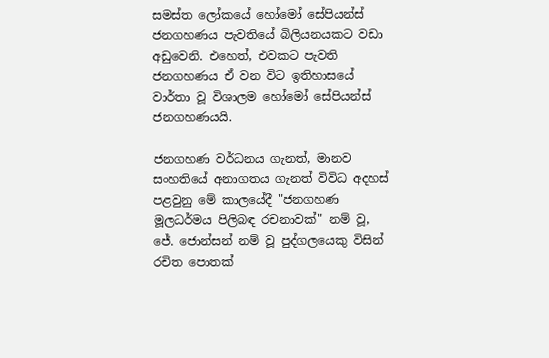සමස්ත ලෝකයේ හෝමෝ සේපියන්ස් ජනගහණය පැවතියේ බිලියනයකට වඩා අඩුවෙනි. එහෙත්, එවකට පැවති ජනගහණය ඒ වන විට ඉතිහාසයේ වාර්තා වූ විශාලම හෝමෝ සේපියන්ස් ජනගහණයයි.

ජනගහණ වර්ධනය ගැනත්, මානව සංහතියේ අනාගතය ගැනත් විවිධ අදහස් පළවුනු මේ කාලයේදී "ජනගහණ මූලධර්මය පිලිබඳ රචනාවක්" නම් වූ, ජේ. ජොන්සන් නම් වූ පුද්ගලයෙකු විසින් රචිත පොතක්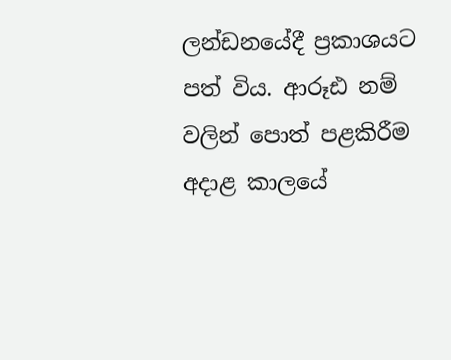ලන්ඩනයේදී ප්‍රකාශයට පත් විය. ආරූඪ නම් වලින් පොත් පළකිරීම අදාළ කාලයේ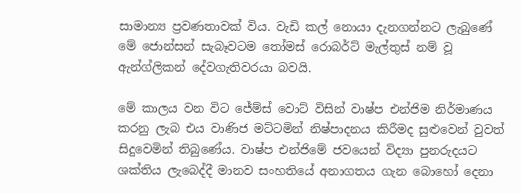සාමාන්‍ය ප්‍රවණතාවක් විය. වැඩි කල් නොයා දැනගන්නට ලැබුණේ මේ ජොන්සන් සැබෑවටම තෝමස් රොබර්ට් මැල්තුස් නම් වූ ඇන්ග්ලිකන් දේවගැතිවරයා බවයි.

මේ කාලය වන විට ජේම්ස් වොට් විසින් වාෂ්ප එන්ජිම නිර්මාණය කරනු ලැබ එය වාණිජ මට්ටමින් නිෂ්පාදනය කිරීමද සුළුවෙන් වුවත් සිදුවෙමින් තිබුණේය. වාෂ්ප එන්ජිමේ ජවයෙන් විද්‍යා පුනරුදයට ශක්තිය ලැබෙද්දී මානව සංහතියේ අනාගතය ගැන බොහෝ දෙනා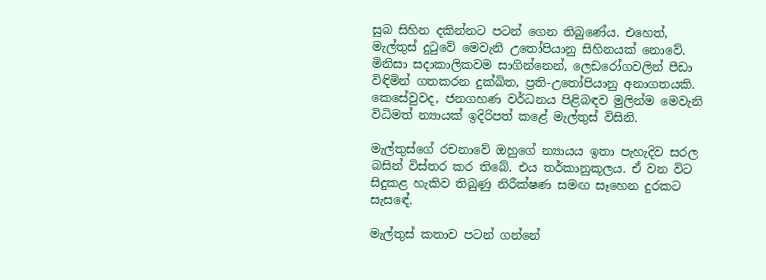සුබ සිහින දකින්නට පටන් ගෙන තිබුණේය. එහෙත්, මැල්තුස් දුටුවේ මෙවැනි උතෝපියානු සිහිනයක් නොවේ. මිනිසා සදාකාලිකවම සාගින්නෙන්, ලෙඩරෝගවලින් පීඩා විඳිමින් ගතකරන දුක්ඛිත, ප්‍රති-උතෝපියානු අනාගතයකි. කෙසේවුවද, ජනගහණ වර්ධනය පිළිබඳව මුලින්ම මෙවැනි විධිමත් න්‍යායක් ඉදිරිපත් කළේ මැල්තුස් විසිනි.

මැල්තුස්ගේ රචනාවේ ඔහුගේ න්‍යායය ඉතා පැහැදිව සරල බසින් විස්තර කර තිබේ. එය තර්කානුකූලය. ඒ වන විට සිදුකළ හැකිව තිබුණු නිරීක්ෂණ සමඟ සෑහෙන දුරකට සැසඳේ.

මැල්තුස් කතාව පටන් ගන්නේ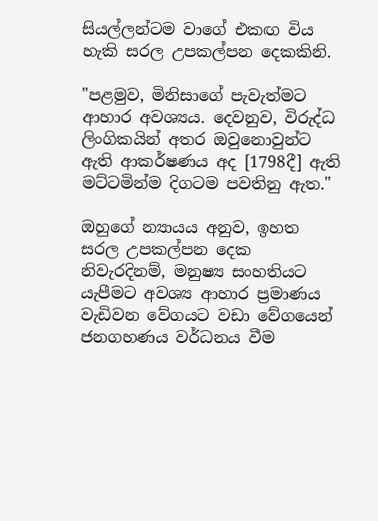සියල්ලන්ටම වාගේ එකඟ විය හැකි සරල උපකල්පන දෙකකිනි.

"පළමුව, මිනිසාගේ පැවැත්මට ආහාර අවශ්‍යය. දෙවනුව, විරුද්ධ ලිංගිකයින් අතර ඔවුනොවුන්ට ඇති ආකර්ෂණය අද [1798දී] ඇති මට්ටමින්ම දිගටම පවතිනු ඇත."

ඔහුගේ න්‍යායය අනුව, ඉහත සරල උපකල්පන දෙක නිවැරදිනම්, මනුෂ්‍ය සංහතියට යැපීමට අවශ්‍ය ආහාර ප්‍රමාණය වැඩිවන වේගයට වඩා වේගයෙන් ජනගහණය වර්ධනය වීම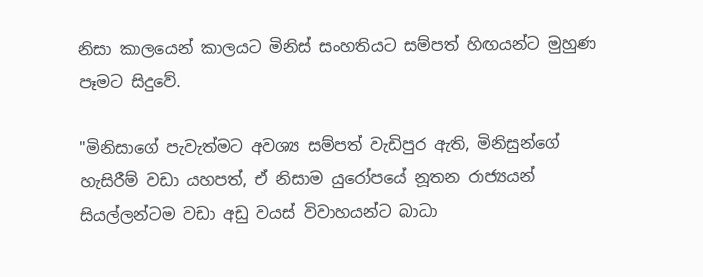නිසා කාලයෙන් කාලයට මිනිස් සංහතියට සම්පත් හිඟයන්ට මුහුණ පෑමට සිදුවේ.

"මිනිසාගේ පැවැත්මට අවශ්‍ය සම්පත් වැඩිපුර ඇති, මිනිසුන්ගේ හැසිරීම් වඩා යහපත්, ඒ නිසාම යුරෝපයේ නූතන රාජ්‍යයන් සියල්ලන්ටම වඩා අඩු වයස් විවාහයන්ට බාධා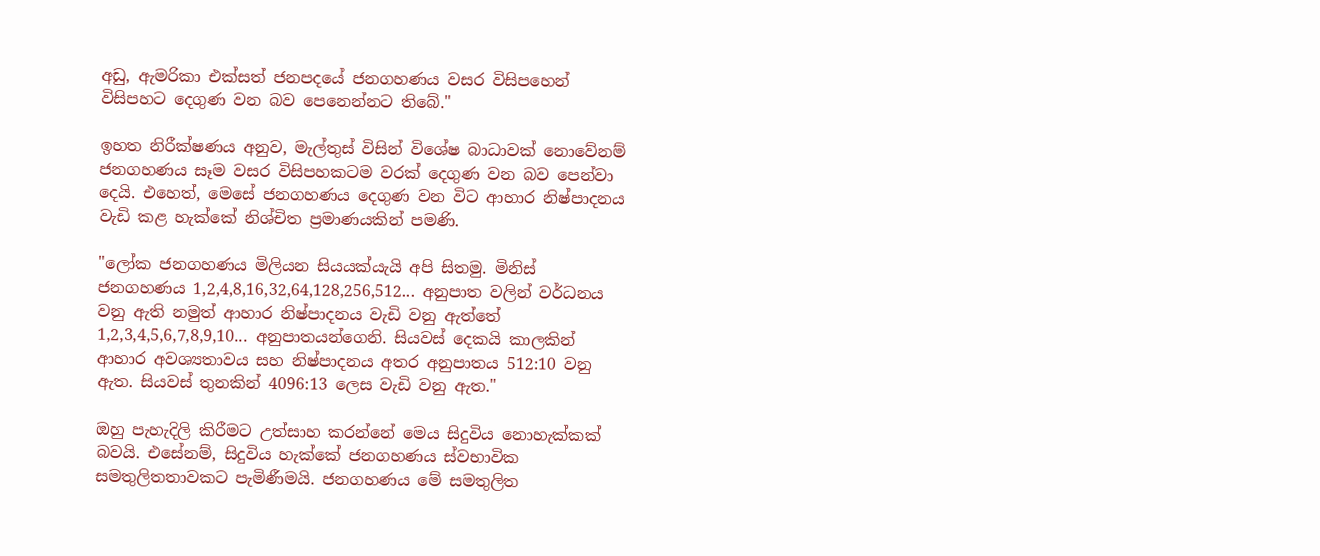අඩු, ඇමරිකා එක්සත් ජනපදයේ ජනගහණය වසර විසිපහෙන් විසිපහට දෙගුණ වන බව පෙනෙන්නට තිබේ."

ඉහත නිරීක්ෂණය අනුව, මැල්තුස් විසින් විශේෂ බාධාවක් නොවේනම් ජනගහණය සෑම වසර විසිපහකටම වරක් දෙගුණ වන බව පෙන්වා දෙයි. එහෙත්, මෙසේ ජනගහණය දෙගුණ වන විට ආහාර නිෂ්පාදනය වැඩි කළ හැක්කේ නිශ්චිත ප්‍රමාණයකින් පමණි.

"ලෝක ජනගහණය මිලියන සියයක්යැයි අපි සිතමු. මිනිස් ජනගහණය 1,2,4,8,16,32,64,128,256,512... අනුපාත වලින් වර්ධනය වනු ඇති නමුත් ආහාර නිෂ්පාදනය වැඩි වනු ඇත්තේ 1,2,3,4,5,6,7,8,9,10... අනුපාතයන්ගෙනි. සියවස් දෙකයි කාලකින් ආහාර අවශ්‍යතාවය සහ නිෂ්පාදනය අතර අනුපාතය 512:10 වනු ඇත. සියවස් තුනකින් 4096:13 ලෙස වැඩි වනු ඇත."

ඔහු පැහැදිලි කිරීමට උත්සාහ කරන්නේ මෙය සිදුවිය නොහැක්කක් බවයි. එසේනම්, සිදුවිය හැක්කේ ජනගහණය ස්වභාවික සමතුලිතතාවකට පැමිණීමයි. ජනගහණය මේ සමතුලිත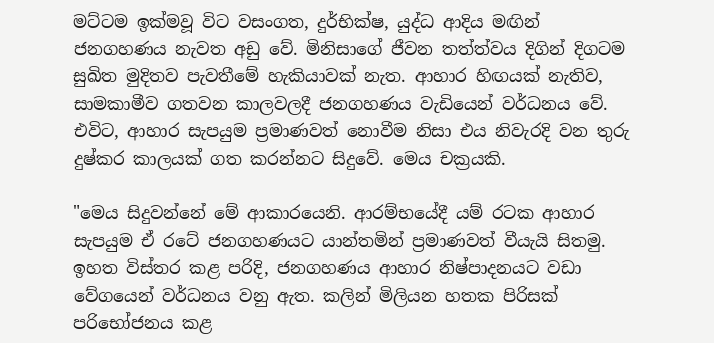මට්ටම ඉක්මවූ විට වසංගත, දුර්භික්ෂ, යුද්ධ ආදිය මඟින් ජනගහණය නැවත අඩු වේ. මිනිසාගේ ජීවන තත්ත්වය දිගින් දිගටම සුඛිත මුදිතව පැවතීමේ හැකියාවක් නැත. ආහාර හිඟයක් නැතිව, සාමකාමීව ගතවන කාලවලදී ජනගහණය වැඩියෙන් වර්ධනය වේ. එවිට, ආහාර සැපයුම ප්‍රමාණවත් නොවීම නිසා එය නිවැරදි වන තුරු දුෂ්කර කාලයක් ගත කරන්නට සිදුවේ. මෙය චක්‍රයකි.

"මෙය සිදුවන්නේ මේ ආකාරයෙනි. ආරම්භයේදී යම් රටක ආහාර සැපයුම ඒ රටේ ජනගහණයට යාන්තමින් ප්‍රමාණවත් වීයැයි සිතමු. ඉහත විස්තර කළ පරිදි, ජනගහණය ආහාර නිෂ්පාදනයට වඩා වේගයෙන් වර්ධනය වනු ඇත. කලින් මිලියන හතක පිරිසක් පරිභෝජනය කළ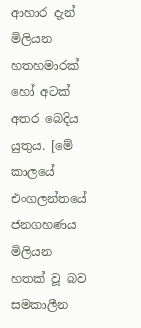ආහාර දැන් මිලියන හතහමාරක් හෝ අටක් අතර බෙදිය යුතුය. [මේ කාලයේ එංගලන්තයේ ජනගහණය මිලියන හතක් වූ බව සමකාලීන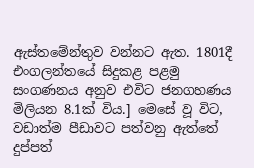ඇස්තමේන්තුව වන්නට ඇත. 1801දී එංගලන්තයේ සිදුකළ පළමු සංගණනය අනුව එවිට ජනගහණය මිලියන 8.1ක් විය.] මෙසේ වූ විට, වඩාත්ම පීඩාවට පත්වනු ඇත්තේ දුප්පත්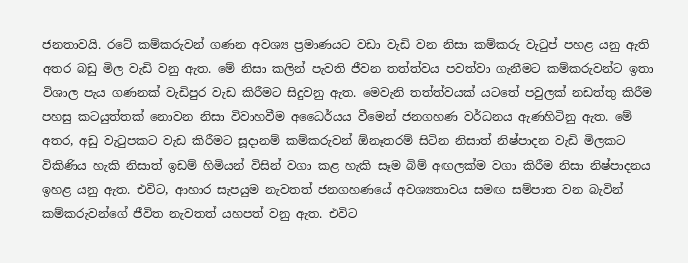ජනතාවයි. රටේ කම්කරුවන් ගණන අවශ්‍ය ප්‍රමාණයට වඩා වැඩි වන නිසා කම්කරු වැටුප් පහළ යනු ඇති අතර බඩු මිල වැඩි වනු ඇත. මේ නිසා කලින් පැවති ජීවන තත්ත්වය පවත්වා ගැනීමට කම්කරුවන්ට ඉතා විශාල පැය ගණනක් වැඩිපුර වැඩ කිරීමට සිදුවනු ඇත. මෙවැනි තත්ත්වයක් යටතේ පවුලක් නඩත්තු කිරීම පහසු කටයුත්තක් නොවන නිසා විවාහවීම අධෛර්යය වීමෙන් ජනගහණ වර්ධනය ඇණහිටිනු ඇත. මේ අතර, අඩු වැටුපකට වැඩ කිරීමට සූදානම් කම්කරුවන් ඕනෑතරම් සිටින නිසාත් නිෂ්පාදන වැඩි මිලකට විකිණිය හැකි නිසාත් ඉඩම් හිමියන් විසින් වගා කළ හැකි සෑම බිම් අඟලක්ම වගා කිරීම නිසා නිෂ්පාදනය ඉහළ යනු ඇත. එවිට, ආහාර සැපයුම නැවතත් ජනගහණයේ අවශ්‍යතාවය සමඟ සම්පාත වන බැවින් කම්කරුවන්ගේ ජීවිත නැවතත් යහපත් වනු ඇත. එවිට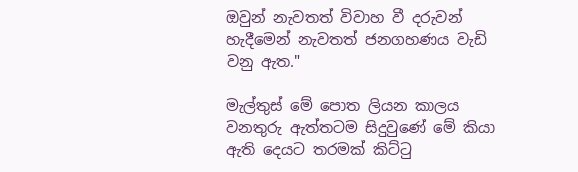ඔවුන් නැවතත් විවාහ වී දරුවන් හැදීමෙන් නැවතත් ජනගහණය වැඩි වනු ඇත."

මැල්තුස් මේ පොත ලියන කාලය වනතුරු ඇත්තටම සිදුවුණේ මේ කියා ඇති දෙයට තරමක් කිට්ටු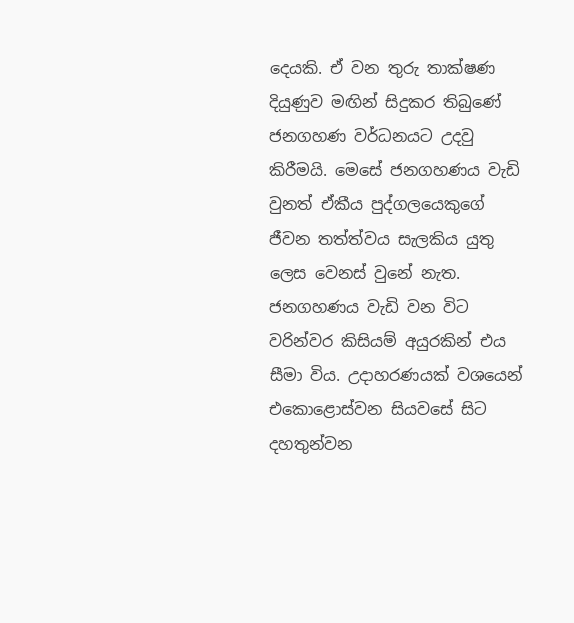දෙයකි. ඒ වන තුරු තාක්ෂණ දියුණුව මඟින් සිදුකර තිබුණේ ජනගහණ වර්ධනයට උදවු කිරීමයි. මෙසේ ජනගහණය වැඩි වුනත් ඒකීය පුද්ගලයෙකුගේ ජීවන තත්ත්වය සැලකිය යුතු ලෙස වෙනස් වුනේ නැත. ජනගහණය වැඩි වන විට වරින්වර කිසියම් අයුරකින් එය සීමා විය. උදාහරණයක් වශයෙන් එකොළොස්වන සියවසේ සිට දහතුන්වන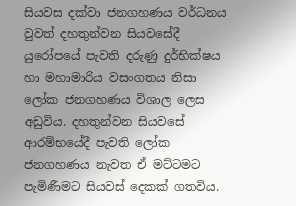සියවස දක්වා ජනගහණය වර්ධනය වුවත් දහතුන්වන සියවසේදී යුරෝපයේ පැවති දරුණු දුර්භික්ෂය හා මහාමාරිය වසංගතය නිසා ලෝක ජනගහණය විශාල ලෙස අඩුවිය. දහතුන්වන සියවසේ ආරම්භයේදී පැවති ලෝක ජනගහණය නැවත ඒ මට්ටමට පැමිණීමට සියවස් දෙකක් ගතවිය.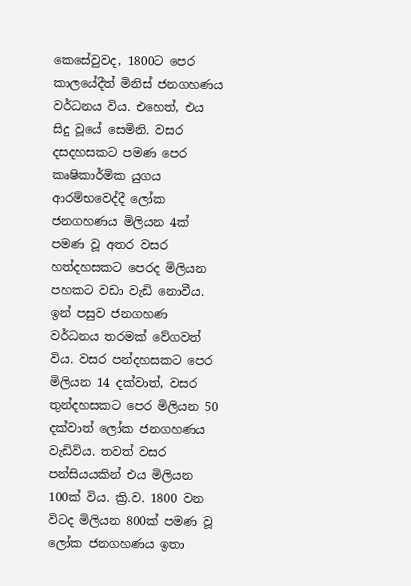කෙසේවුවද, 1800ට පෙර කාලයේදීත් මිනිස් ජනගහණය වර්ධනය විය. එහෙත්, එය සිදු වූයේ සෙමිනි. වසර දසදහසකට පමණ පෙර කෘෂිකාර්මික යුගය ආරම්භවෙද්දී ලෝක ජනගහණය මිලියන 4ක් පමණ වූ අතර වසර හත්දහසකට පෙරද මිලියන පහකට වඩා වැඩි නොවීය. ඉන් පසුව ජනගහණ වර්ධනය තරමක් වේගවත් විය. වසර පන්දහසකට පෙර මිලියන 14 දක්වාත්, වසර තුන්දහසකට පෙර මිලියන 50 දක්වාත් ලෝක ජනගහණය වැඩිවිය. තවත් වසර පන්සියයකින් එය මිලියන 100ක් විය. ක්‍රි.ව. 1800 වන විටද මිලියන 800ක් පමණ වූ ලෝක ජනගහණය ඉතා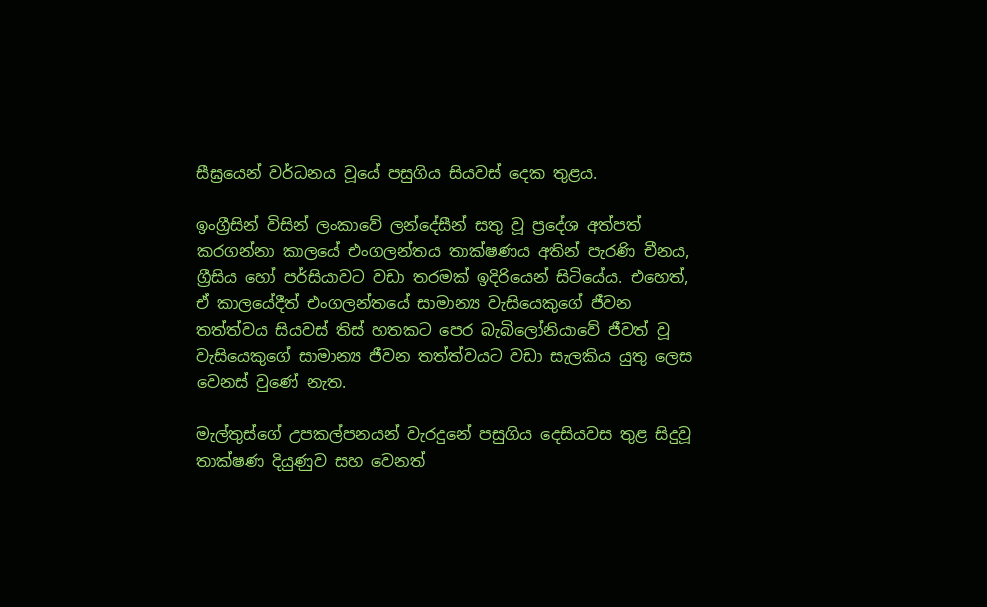සීඝ්‍රයෙන් වර්ධනය වූයේ පසුගිය සියවස් දෙක තුළය.

ඉංග්‍රීසින් විසින් ලංකාවේ ලන්දේසීන් සතු වූ ප්‍රදේශ අත්පත් කරගන්නා කාලයේ එංගලන්තය තාක්ෂණය අතින් පැරණි චීනය, ග්‍රීසිය හෝ පර්සියාවට වඩා තරමක් ඉදිරියෙන් සිටියේය. එහෙත්, ඒ කාලයේදීත් එංගලන්තයේ සාමාන්‍ය වැසියෙකුගේ ජීවන තත්ත්වය සියවස් තිස් හතකට පෙර බැබිලෝනියාවේ ජීවත් වූ වැසියෙකුගේ සාමාන්‍ය ජීවන තත්ත්වයට වඩා සැලකිය යුතු ලෙස වෙනස් වුණේ නැත.

මැල්තුස්ගේ උපකල්පනයන් වැරදුනේ පසුගිය දෙසියවස තුළ සිදුවූ තාක්ෂණ දියුණුව සහ වෙනත්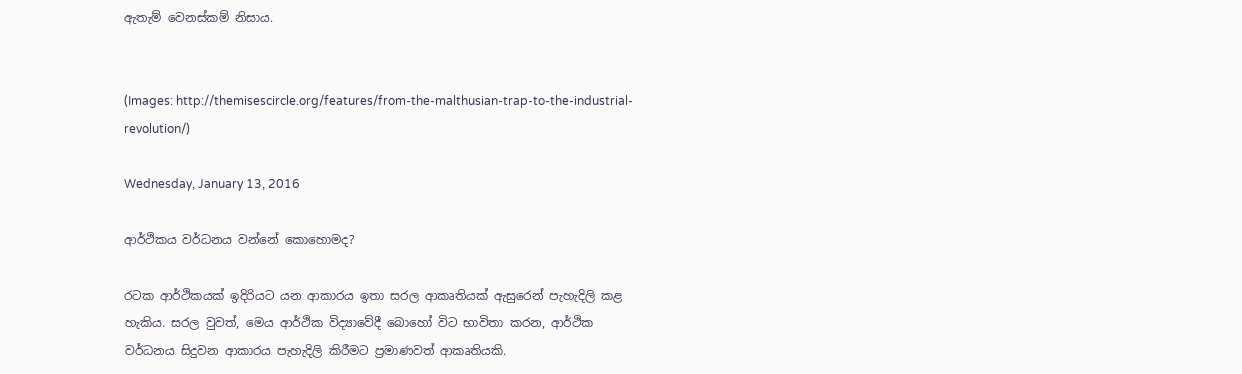ඇතැම් වෙනස්කම් නිසාය.


(Images: http://themisescircle.org/features/from-the-malthusian-trap-to-the-industrial-revolution/)

Wednesday, January 13, 2016

ආර්ථිකය වර්ධනය වන්නේ කොහොමද?

රටක ආර්ථිකයක් ඉදිරියට යන ආකාරය ඉතා සරල ආකෘතියක් ඇසුරෙන් පැහැදිලි කළ හැකිය. සරල වුවත්, මෙය ආර්ථික විද්‍යාවේදී බොහෝ විට භාවිතා කරන, ආර්ථික වර්ධනය සිදුවන ආකාරය පැහැදිලි කිරීමට ප්‍රමාණවත් ආකෘතියකි.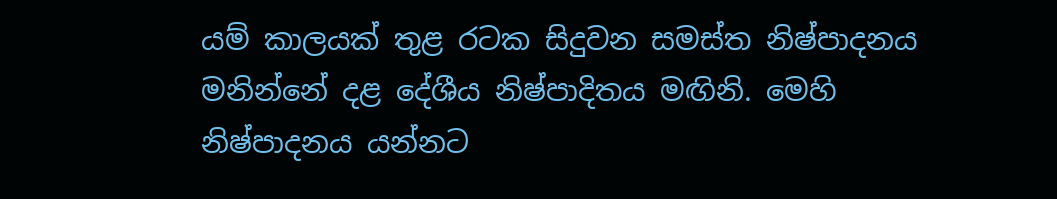යම් කාලයක් තුළ රටක සිදුවන සමස්ත නිෂ්පාදනය මනින්නේ දළ දේශීය නිෂ්පාදිතය මඟිනි. මෙහි නිෂ්පාදනය යන්නට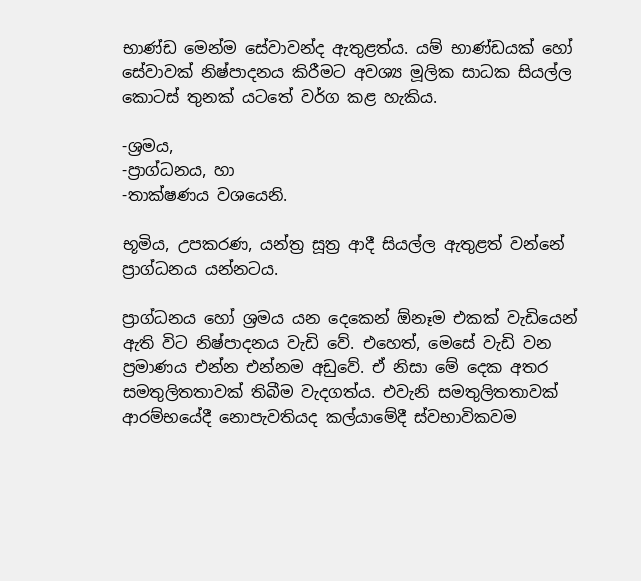භාණ්ඩ මෙන්ම සේවාවන්ද ඇතුළත්ය. යම් භාණ්ඩයක් හෝ සේවාවක් නිෂ්පාදනය කිරීමට අවශ්‍ය මූලික සාධක සියල්ල කොටස් තුනක් යටතේ වර්ග කළ හැකිය.

-ශ්‍රමය,
-ප්‍රාග්ධනය, හා
-තාක්ෂණය වශයෙනි.

භූමිය, උපකරණ, යන්ත්‍ර සූත්‍ර ආදී සියල්ල ඇතුළත් වන්නේ ප්‍රාග්ධනය යන්නටය.

ප්‍රාග්ධනය හෝ ශ්‍රමය යන දෙකෙන් ඕනෑම එකක් වැඩියෙන් ඇති විට නිෂ්පාදනය වැඩි වේ. එහෙත්, මෙසේ වැඩි වන ප්‍රමාණය එන්න එන්නම අඩුවේ. ඒ නිසා මේ දෙක අතර සමතුලිතතාවක් තිබීම වැදගත්ය. එවැනි සමතුලිතතාවක් ආරම්භයේදී නොපැවතියද කල්යාමේදී ස්වභාවිකවම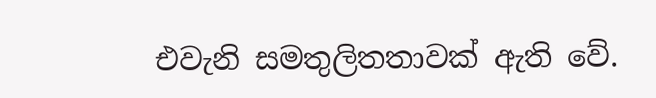එවැනි සමතුලිතතාවක් ඇති වේ.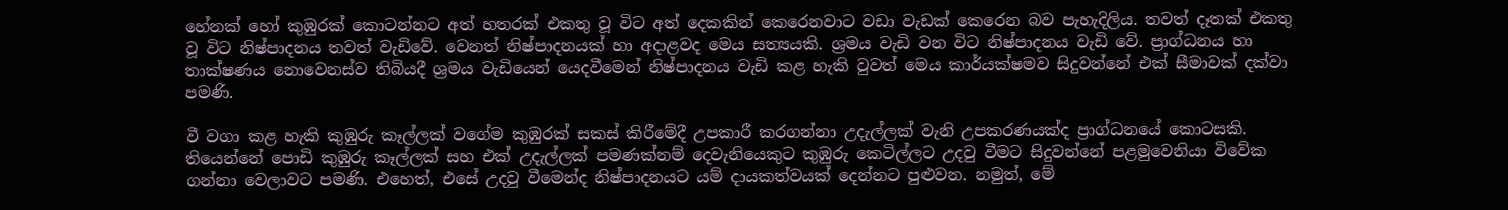හේනක් හෝ කුඹුරක් කොටන්නට අත් හතරක් එකතු වූ විට අත් දෙකකින් කෙරෙනවාට වඩා වැඩක් කෙරෙන බව පැහැදිලිය. තවත් දෑතක් එකතු වූ විට නිෂ්පාදනය තවත් වැඩිවේ. වෙනත් නිෂ්පාදනයක් හා අදාළවද මෙය සත්‍යයකි. ශ්‍රමය වැඩි වන විට නිෂ්පාදනය වැඩි වේ. ප්‍රාග්ධනය හා තාක්ෂණය නොවෙනස්ව තිබියදී ශ්‍රමය වැඩියෙන් යෙදවීමෙන් නිෂ්පාදනය වැඩි කළ හැකි වුවත් මෙය කාර්යක්ෂමව සිදුවන්නේ එක් සීමාවක් දක්වා පමණි.

වී වගා කළ හැකි කුඹුරු කෑල්ලක් වගේම කුඹුරක් සකස් කිරීමේදී උපකාරී කරගන්නා උදැල්ලක් වැනි උපකරණයක්ද ප්‍රාග්ධනයේ කොටසකි. තියෙන්නේ පොඩි කුඹුරු කෑල්ලක් සහ එක් උදැල්ලක් පමණක්නම් දෙවැනියෙකුට කුඹුරු කෙටිල්ලට උදවු වීමට සිදුවන්නේ පළමුවෙනියා විවේක ගන්නා වෙලාවට පමණි. එහෙත්, එසේ උදවු වීමෙන්ද නිෂ්පාදනයට යම් දායකත්වයක් දෙන්නට පුළුවන. නමුත්, මේ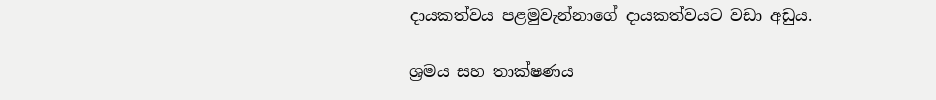දායකත්වය පළමුවැන්නාගේ දායකත්වයට වඩා අඩුය.

ශ්‍රමය සහ තාක්ෂණය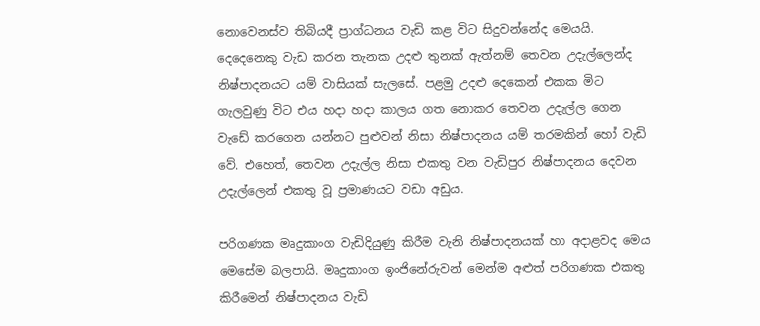නොවෙනස්ව තිබියදී ප්‍රාග්ධනය වැඩි කළ විට සිදුවන්නේද මෙයයි. දෙදෙනෙකු වැඩ කරන තැනක උදළු තුනක් ඇත්නම් තෙවන උදැල්ලෙන්ද නිෂ්පාදනයට යම් වාසියක් සැලසේ. පළමු උදළු දෙකෙන් එකක මිට ගැලවුණු විට එය හදා හදා කාලය ගත නොකර තෙවන උදැල්ල ගෙන වැඩේ කරගෙන යන්නට පුළුවන් නිසා නිෂ්පාදනය යම් තරමකින් හෝ වැඩි වේ. එහෙත්, තෙවන උදැල්ල නිසා එකතු වන වැඩිපුර නිෂ්පාදනය දෙවන උදැල්ලෙන් එකතු වූ ප්‍රමාණයට වඩා අඩුය.

පරිගණක මෘදුකාංග වැඩිදියුණු කිරීම වැනි නිෂ්පාදනයක් හා අදාළවද මෙය මෙසේම බලපායි. මෘදුකාංග ඉංජිනේරුවන් මෙන්ම අළුත් පරිගණක එකතු කිරීමෙන් නිෂ්පාදනය වැඩි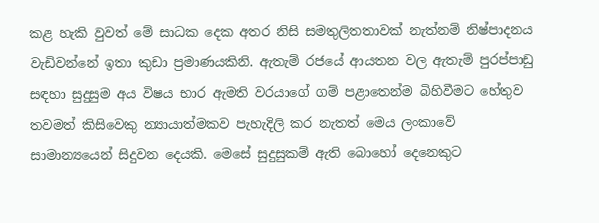කළ හැකි වුවත් මේ සාධක දෙක අතර නිසි සමතුලිතතාවක් නැත්නම් නිෂ්පාදනය වැඩිවන්නේ ඉතා කුඩා ප්‍රමාණයකිනි. ඇතැම් රජයේ ආයතන වල ඇතැම් පුරප්පාඩු සඳහා සුදුසුම අය විෂය භාර ඇමති වරයාගේ ගම් පළාතෙන්ම බිහිවීමට හේතුව තවමත් කිසිවෙකු න්‍යායාත්මකව පැහැදිලි කර නැතත් මෙය ලංකාවේ සාමාන්‍යයෙන් සිදුවන දෙයකි. මෙසේ සුදුසුකම් ඇති බොහෝ දෙනෙකුට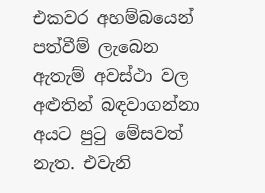එකවර අහම්බයෙන් පත්වීම් ලැබෙන ඇතැම් අවස්ථා වල අළුතින් බඳවාගන්නා අයට පුටු මේසවත් නැත. එවැනි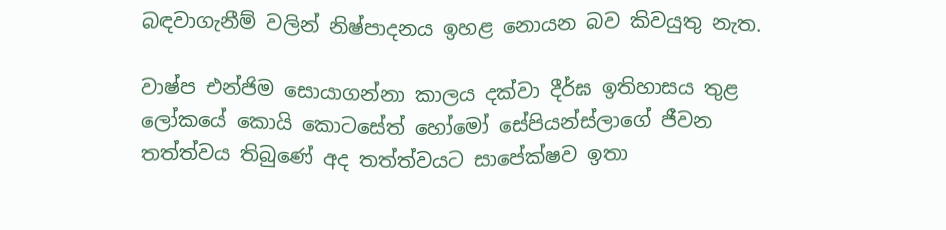බඳවාගැනීම් වලින් නිෂ්පාදනය ඉහළ නොයන බව කිවයුතු නැත.

වාෂ්ප එන්ජිම සොයාගන්නා කාලය දක්වා දීර්ඝ ඉතිහාසය තුළ ලෝකයේ කොයි කොටසේත් හෝමෝ සේපියන්ස්ලාගේ ජීවන තත්ත්වය තිබුණේ අද තත්ත්වයට සාපේක්ෂව ඉතා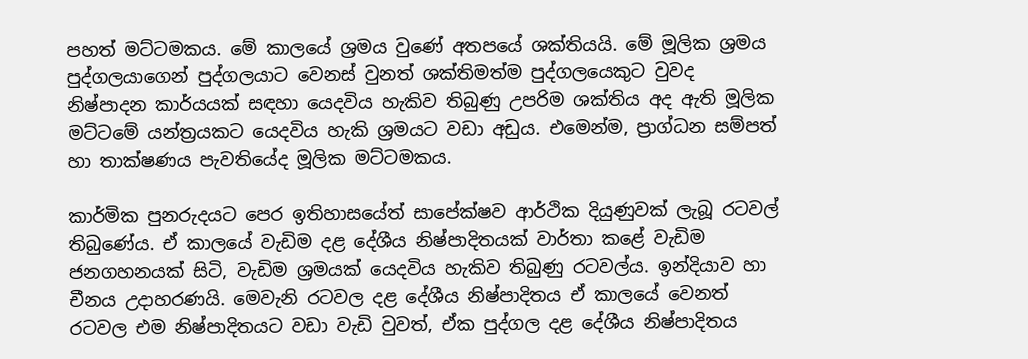පහත් මට්ටමකය. මේ කාලයේ ශ්‍රමය වුණේ අතපයේ ශක්තියයි. මේ මූලික ශ්‍රමය පුද්ගලයාගෙන් පුද්ගලයාට වෙනස් වුනත් ශක්තිමත්ම පුද්ගලයෙකුට වුවද නිෂ්පාදන කාර්යයක් සඳහා යෙදවිය හැකිව තිබුණු උපරිම ශක්තිය අද ඇති මූලික මට්ටමේ යන්ත්‍රයකට යෙදවිය හැකි ශ්‍රමයට වඩා අඩුය. එමෙන්ම, ප්‍රාග්ධන සම්පත් හා තාක්ෂණය පැවතියේද මූලික මට්ටමකය.

කාර්මික පුනරුදයට පෙර ඉතිහාසයේත් සාපේක්ෂව ආර්ථික දියුණුවක් ලැබූ රටවල් තිබුණේය. ඒ කාලයේ වැඩිම දළ දේශීය නිෂ්පාදිතයක් වාර්තා කළේ වැඩිම ජනගහනයක් සිටි, වැඩිම ශ්‍රමයක් යෙදවිය හැකිව තිබුණු රටවල්ය. ඉන්දියාව හා චීනය උදාහරණයි. මෙවැනි රටවල දළ දේශීය නිෂ්පාදිතය ඒ කාලයේ වෙනත් රටවල එම නිෂ්පාදිතයට වඩා වැඩි වුවත්, ඒක පුද්ගල දළ දේශීය නිෂ්පාදිතය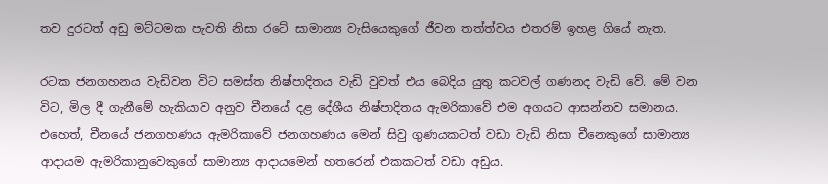තව දුරටත් අඩු මට්ටමක පැවති නිසා රටේ සාමාන්‍ය වැසියෙකුගේ ජීවන තත්ත්වය එතරම් ඉහළ ගියේ නැත.

රටක ජනගහනය වැඩිවන විට සමස්ත නිෂ්පාදිතය වැඩි වුවත් එය බෙදිය යුතු කටවල් ගණනද වැඩි වේ. මේ වන විට, මිල දී ගැනීමේ හැකියාව අනුව චීනයේ දළ දේශීය නිෂ්පාදිතය ඇමරිකාවේ එම අගයට ආසන්නව සමානය. එහෙත්, චීනයේ ජනගහණය ඇමරිකාවේ ජනගහණය මෙන් සිවු ගුණයකටත් වඩා වැඩි නිසා චීනෙකුගේ සාමාන්‍ය ආදායම ඇමරිකානුවෙකුගේ සාමාන්‍ය ආදායමෙන් හතරෙන් එකකටත් වඩා අඩුය.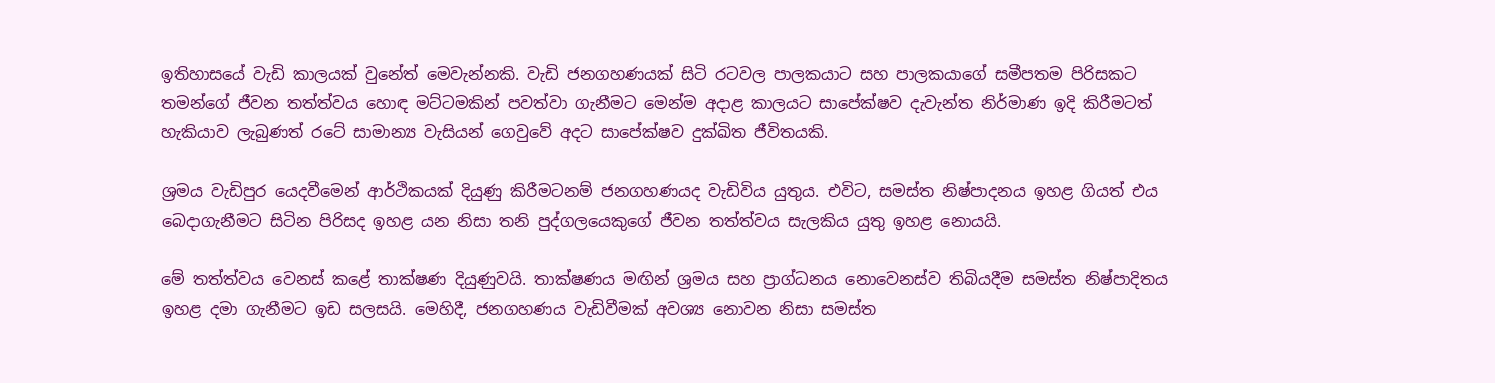ඉතිහාසයේ වැඩි කාලයක් වුනේත් මෙවැන්නකි. වැඩි ජනගහණයක් සිටි රටවල පාලකයාට සහ පාලකයාගේ සමීපතම පිරිසකට තමන්ගේ ජීවන තත්ත්වය හොඳ මට්ටමකින් පවත්වා ගැනීමට මෙන්ම අදාළ කාලයට සාපේක්ෂව දැවැන්ත නිර්මාණ ඉදි කිරීමටත් හැකියාව ලැබුණත් රටේ සාමාන්‍ය වැසියන් ගෙවුවේ අදට සාපේක්ෂව දුක්ඛිත ජීවිතයකි.

ශ්‍රමය වැඩිපුර යෙදවීමෙන් ආර්ථිකයක් දියුණු කිරීමටනම් ජනගහණයද වැඩිවිය යුතුය. එවිට, සමස්ත නිෂ්පාදනය ඉහළ ගියත් එය බෙදාගැනීමට සිටින පිරිසද ඉහළ යන නිසා තනි පුද්ගලයෙකුගේ ජීවන තත්ත්වය සැලකිය යුතු ඉහළ නොයයි.

මේ තත්ත්වය වෙනස් කළේ තාක්ෂණ දියුණුවයි. තාක්ෂණය මඟින් ශ්‍රමය සහ ප්‍රාග්ධනය නොවෙනස්ව තිබියදීම සමස්ත නිෂ්පාදිතය ඉහළ දමා ගැනීමට ඉඩ සලසයි. මෙහිදී, ජනගහණය වැඩිවීමක් අවශ්‍ය නොවන නිසා සමස්ත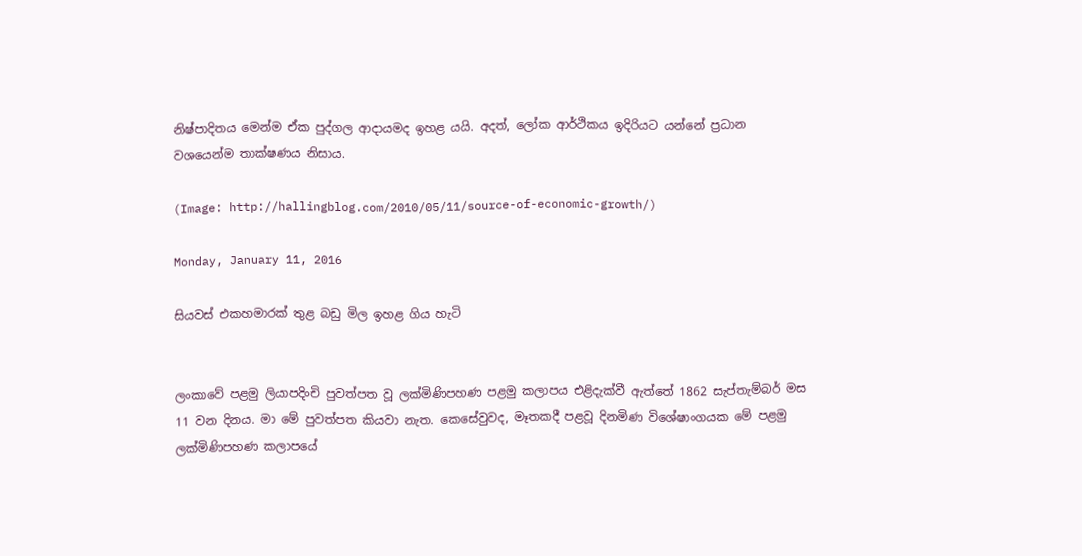නිෂ්පාදිතය මෙන්ම ඒක පුද්ගල ආදායමද ඉහළ යයි. අදත්, ලෝක ආර්ථිකය ඉදිරියට යන්නේ ප්‍රධාන වශයෙන්ම තාක්ෂණය නිසාය.

(Image: http://hallingblog.com/2010/05/11/source-of-economic-growth/)

Monday, January 11, 2016

සියවස් එකහමාරක් තුළ බඩු මිල ඉහළ ගිය හැටි


ලංකාවේ පළමු ලියාපදිංචි පුවත්පත වූ ලක්මිණිපහණ පළමු කලාපය එළිදැක්වී ඇත්තේ 1862 සැප්තැම්බර් මස 11 වන දිනය. මා මේ පුවත්පත කියවා නැත. කෙසේවුවද, මෑතකදී පළවූ දිනමිණ විශේෂාංගයක මේ පළමු ලක්මිණිපහණ කලාපයේ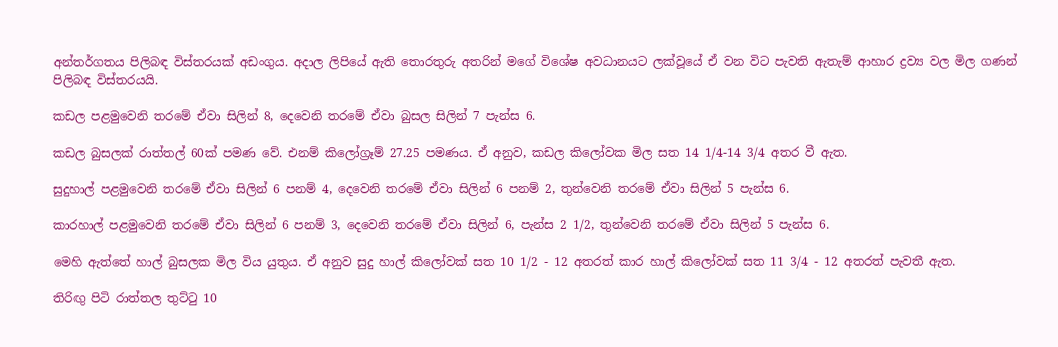අන්තර්ගතය පිලිබඳ විස්තරයක් අඩංගුය. අදාල ලිපියේ ඇති තොරතුරු අතරින් මගේ විශේෂ අවධානයට ලක්වූයේ ඒ වන විට පැවති ඇතැම් ආහාර ද්‍රව්‍ය වල මිල ගණන් පිලිබඳ විස්තරයයි.

කඩල පළමුවෙනි තරමේ ඒවා සිලින් 8, දෙවෙනි තරමේ ඒවා බුසල සිලින් 7 පැන්ස 6.

කඩල බුසලක් රාත්තල් 60ක් පමණ වේ. එනම් කිලෝග්‍රෑම් 27.25 පමණය. ඒ අනුව, කඩල කිලෝවක මිල සත 14 1/4-14 3/4 අතර වී ඇත.

සුදුහාල් පළමුවෙනි ත‍රමේ ඒවා සිලින් 6 පනම් 4, දෙවෙනි තරමේ ඒවා සිලින් 6 පනම් 2, තුන්වෙනි තරමේ ඒවා සිලින් 5 පැන්ස 6.

කාරහාල් පළමුවෙනි තරමේ ඒවා සිලින් 6 පනම් 3, දෙවෙනි තරමේ ඒවා සිලින් 6, පැන්ස 2 1/2, තුන්වෙනි තරමේ ඒවා සිලින් 5 පැන්ස 6.

මෙහි ඇත්තේ හාල් බුසලක මිල විය යුතුය. ඒ අනුව සුදු හාල් කිලෝවක් සත 10 1/2 - 12 අතරත් කාර හාල් කිලෝවක් සත 11 3/4 - 12 අතරත් පැවතී ඇත.

තිරිඟු පිටි රාත්තල තුට්ටු 10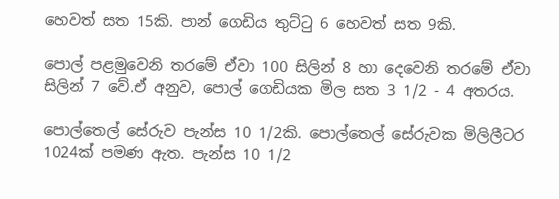හෙවත් සත 15කි. පාන් ගෙඩිය තුට්ටු 6 හෙවත් සත 9කි.

පොල් පළමුවෙනි තරමේ ඒවා 100 සිලින් 8 හා දෙවෙනි තරමේ ඒවා සිලින් 7 වේ.ඒ අනුව, පොල් ගෙඩියක මිල සත 3 1/2 - 4 අතරය.

පොල්තෙල් සේරුව පැන්ස 10 1/2කි. පොල්තෙල් සේරුවක මිලිලීටර 1024ක් පමණ ඇත. පැන්ස 10 1/2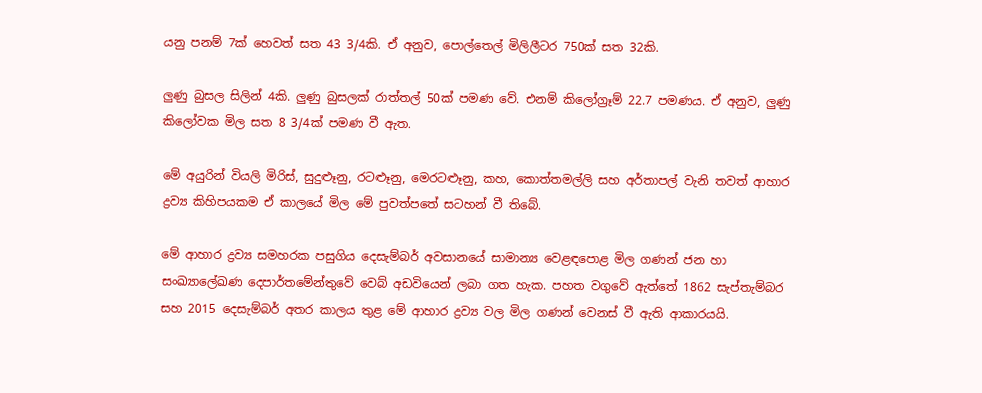යනු පනම් 7ක් හෙවත් සත 43 3/4කි. ඒ අනුව, පොල්තෙල් මිලිලීටර 750ක් සත 32කි.

ලුණු බුසල සිලින් 4කි. ලුණු බුසලක් රාත්තල් 50ක් පමණ වේ. එනම් කිලෝග්‍රෑම් 22.7 පමණය. ඒ අනුව, ලුණු කිලෝවක මිල සත 8 3/4ක් පමණ වී ඇත.

මේ අයුරින් වියලි මිරිස්, සුදුළූනු, රටළූනු, මෙරටළූනු, කහ, කොත්තමල්ලි සහ අර්තාපල් වැනි තවත් ආහාර ද්‍රව්‍ය කිහිපයකම ඒ කාලයේ මිල මේ පුවත්පතේ සටහන් වී තිබේ.

මේ ආහාර ද්‍රව්‍ය සමහරක පසුගිය දෙසැම්බර් අවසානයේ සාමාන්‍ය වෙළඳපොළ මිල ගණන් ජන හා සංඛ්‍යාලේඛණ දෙපාර්තමේන්තුවේ වෙබ් අඩවියෙන් ලබා ගත හැක. පහත වගුවේ ඇත්තේ 1862 සැප්තැම්බර සහ 2015 දෙසැම්බර් අතර කාලය තුළ මේ ආහාර ද්‍රව්‍ය වල මිල ගණන් වෙනස් වී ඇති ආකාරයයි.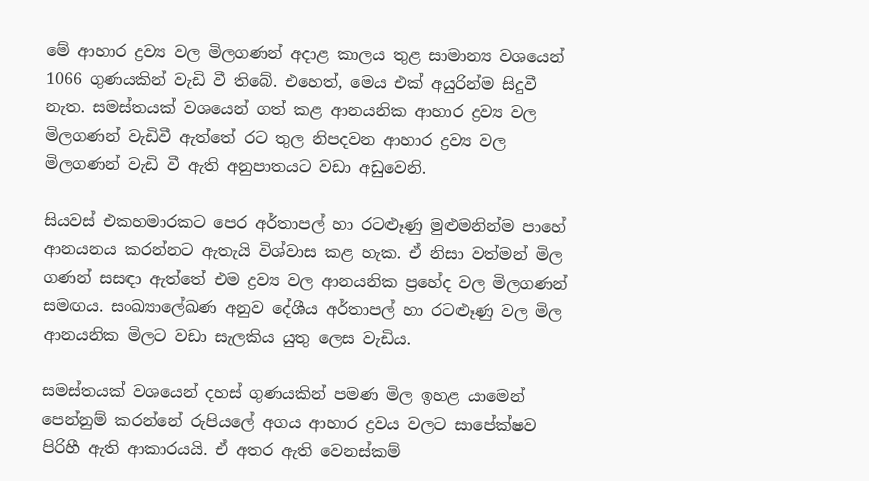මේ ආහාර ද්‍රව්‍ය වල මිලගණන් අදාළ කාලය තුළ සාමාන්‍ය වශයෙන් 1066 ගුණයකින් වැඩි වී තිබේ. එහෙත්, මෙය එක් අයුරින්ම සිදුවී නැත. සමස්තයක් වශයෙන් ගත් කළ ආනයනික ආහාර ද්‍රව්‍ය වල මිලගණන් වැඩිවී ඇත්තේ රට තුල නිපදවන ආහාර ද්‍රව්‍ය වල මිලගණන් වැඩි වී ඇති අනුපාතයට වඩා අඩුවෙනි.

සියවස් එකහමාරකට පෙර අර්තාපල් හා රටළූණු මුළුමනින්ම පාහේ ආනයනය කරන්නට ඇතැයි විශ්වාස කළ හැක. ඒ නිසා වත්මන් මිල ගණන් සසඳා ඇත්තේ එම ද්‍රව්‍ය වල ආනයනික ප්‍රහේද වල මිලගණන් සමඟය. සංඛ්‍යාලේඛණ අනුව දේශීය අර්තාපල් හා රටළූණු වල මිල ආනයනික මිලට වඩා සැලකිය යුතු ලෙස වැඩිය.

සමස්තයක් වශයෙන් දහස් ගුණයකින් පමණ මිල ඉහළ යාමෙන් පෙන්නුම් කරන්නේ රුපියලේ අගය ආහාර ද්‍රවය වලට සාපේක්ෂව පිරිහී ඇති ආකාරයයි. ඒ අතර ඇති වෙනස්කම්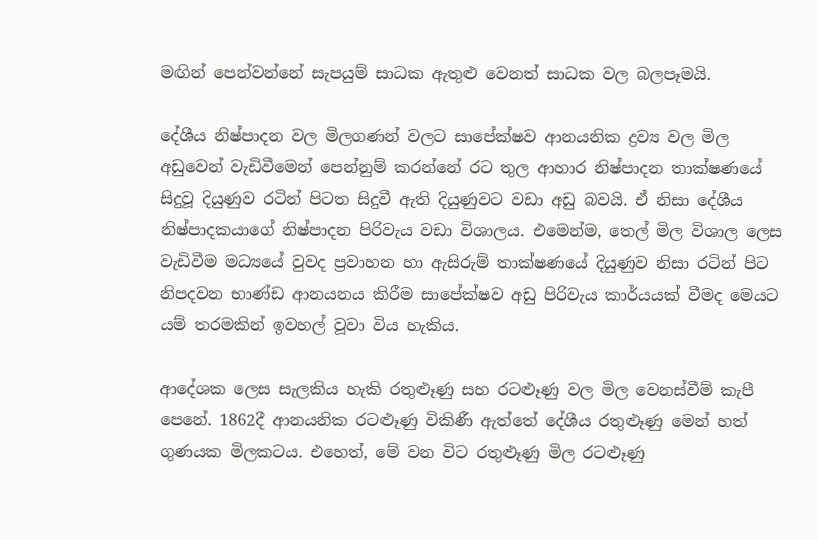මඟින් පෙන්වන්නේ සැපයුම් සාධක ඇතුළු වෙනත් සාධක වල බලපෑමයි.

දේශීය නිෂ්පාදන වල මිලගණන් වලට සාපේක්ෂව ආනයනික ද්‍රව්‍ය වල මිල අඩුවෙන් වැඩිවීමෙන් පෙන්නුම් කරන්නේ රට තුල ආහාර නිෂ්පාදන තාක්ෂණයේ සිදුවූ දියුණුව රටින් පිටත සිදුවී ඇති දියුණුවට වඩා අඩු බවයි. ඒ නිසා දේශීය නිෂ්පාදකයාගේ නිෂ්පාදන පිරිවැය වඩා විශාලය. එමෙන්ම, තෙල් මිල විශාල ලෙස වැඩිවීම මධ්‍යයේ වුවද ප්‍රවාහන හා ඇසිරුම් තාක්ෂණයේ දියුණුව නිසා රටින් පිට නිපදවන භාණ්ඩ ආනයනය කිරීම සාපේක්ෂව අඩු පිරිවැය කාර්යයක් වීමද මෙයට යම් තරමකින් ඉවහල් වූවා විය හැකිය.

ආදේශක ලෙස සැලකිය හැකි රතුළූණු සහ රටළූණු වල මිල වෙනස්වීම් කැපී පෙනේ. 1862දී ආනයනික රටළූණු විකිණී ඇත්තේ දේශීය රතුළූණු මෙන් හත් ගුණයක මිලකටය. එහෙත්, මේ වන විට රතුළූණු මිල රටළූණු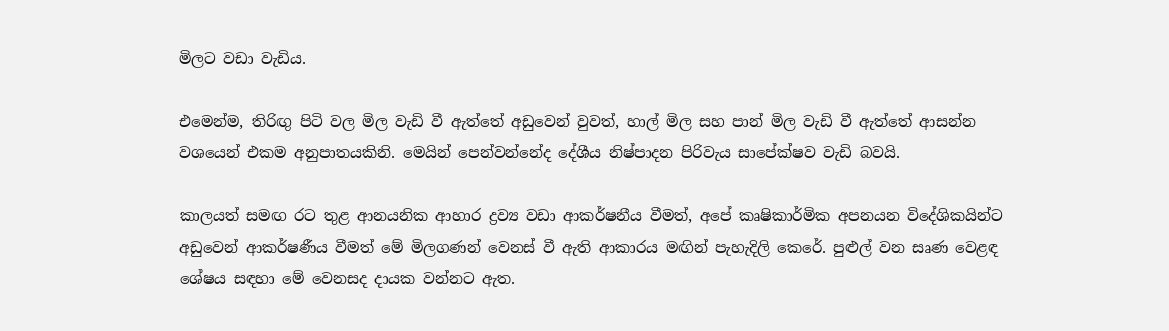මිලට වඩා වැඩිය.

එමෙන්ම, තිරිඟු පිටි වල මිල වැඩි වී ඇත්තේ අඩුවෙන් වුවත්, හාල් මිල සහ පාන් මිල වැඩි වී ඇත්තේ ආසන්න වශයෙන් එකම අනුපාතයකිනි. මෙයින් පෙන්වන්නේද දේශීය නිෂ්පාදන පිරිවැය සාපේක්ෂව වැඩි බවයි.

කාලයත් සමඟ රට තුළ ආනයනික ආහාර ද්‍රව්‍ය වඩා ආකර්ෂනීය වීමත්, අපේ කෘෂිකාර්මික අපනයන විදේශිකයින්ට අඩුවෙන් ආකර්ෂණීය වීමත් මේ මිලගණන් වෙනස් වී ඇති ආකාරය මඟින් පැහැදිලි කෙරේ. පුළුල් වන සෘණ වෙළඳ ශේෂය සඳහා මේ වෙනසද දායක වන්නට ඇත.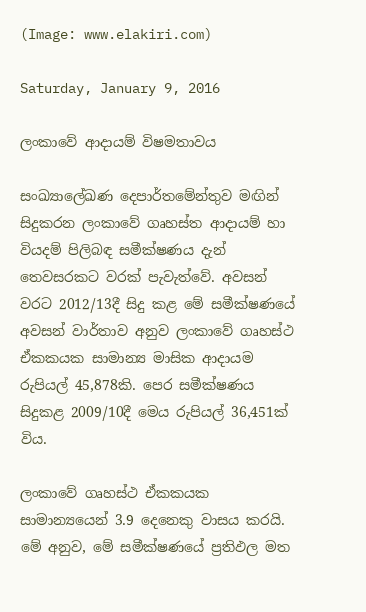(Image: www.elakiri.com)

Saturday, January 9, 2016

ලංකාවේ ආදායම් විෂමතාවය

සංඛ්‍යාලේඛණ දෙපාර්තමේන්තුව මඟින් සිදුකරන ලංකාවේ ගෘහස්ත ආදායම් හා වියදම් පිලිබඳ සමීක්ෂණය දැන් තෙවසරකට වරක් පැවැත්වේ. අවසන් වරට 2012/13දී සිදු කළ මේ සමීක්ෂණයේ අවසන් වාර්තාව අනුව ලංකාවේ ගෘහස්ථ ඒකකයක සාමාන්‍ය මාසික ආදායම රුපියල් 45,878කි. පෙර සමීක්ෂණය සිදුකළ 2009/10දී මෙය රුපියල් 36,451ක් විය.

ලංකාවේ ගෘහස්ථ ඒකකයක සාමාන්‍යයෙන් 3.9 දෙනෙකු වාසය කරයි. මේ අනුව, මේ සමීක්ෂණයේ ප්‍රතිඵල මත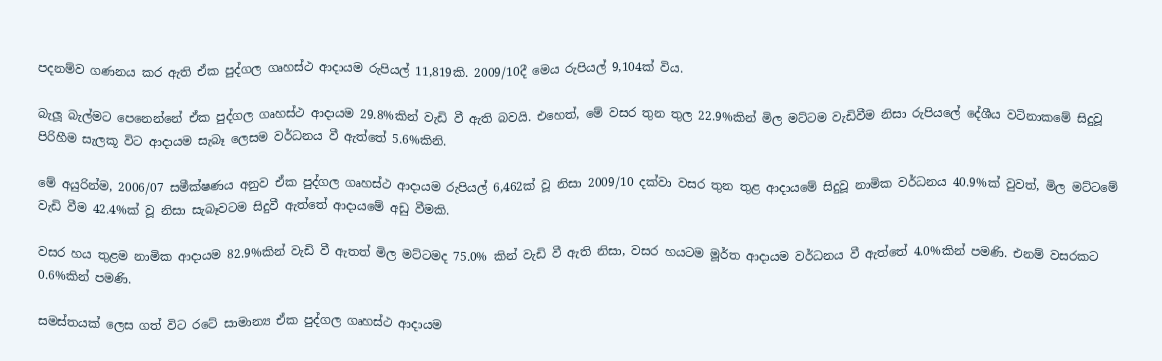පදනම්ව ගණනය කර ඇති ඒක පුද්ගල ගෘහස්ථ ආදායම රුපියල් 11,819කි. 2009/10දී මෙය රුපියල් 9,104ක් විය.

බැලූ බැල්මට පෙනෙන්නේ ඒක පුද්ගල ගෘහස්ථ ආදායම 29.8%කින් වැඩි වී ඇති බවයි. එහෙත්, මේ වසර තුන තුල 22.9%කින් මිල මට්ටම වැඩිවීම නිසා රුපියලේ දේශීය වටිනාකමේ සිදුවූ පිරිහීම සැලකූ විට ආදායම සැබෑ ලෙසම වර්ධනය වී ඇත්තේ 5.6%කිනි.

මේ අයුරින්ම, 2006/07 සමීක්ෂණය අනුව ඒක පුද්ගල ගෘහස්ථ ආදායම රුපියල් 6,462ක් වූ නිසා 2009/10 දක්වා වසර තුන තුළ ආදායමේ සිදුවූ නාමික වර්ධනය 40.9%ක් වුවත්, මිල මට්ටමේ වැඩි වීම 42.4%ක් වූ නිසා සැබෑවටම සිදුවී ඇත්තේ ආදායමේ අඩු වීමකි.

වසර හය තුළම නාමික ආදායම 82.9%කින් වැඩි වී ඇතත් මිල මට්ටමද 75.0% කින් වැඩි වී ඇති නිසා, වසර හයටම මූර්ත ආදායම වර්ධනය වී ඇත්තේ 4.0%කින් පමණි. එනම් වසරකට 0.6%කින් පමණි.

සමස්තයක් ලෙස ගත් විට රටේ සාමාන්‍ය ඒක පුද්ගල ගෘහස්ථ ආදායම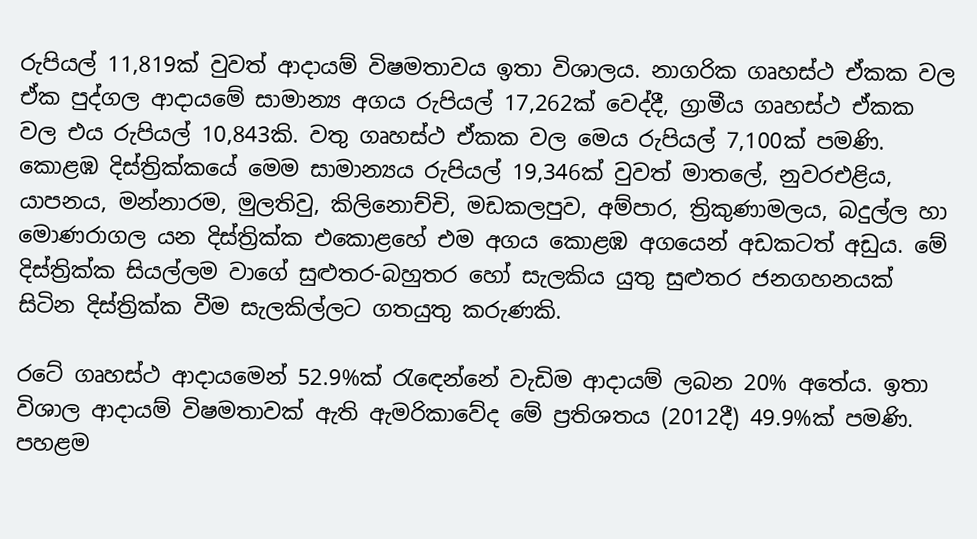රුපියල් 11,819ක් වුවත් ආදායම් විෂමතාවය ඉතා විශාලය. නාගරික ගෘහස්ථ ඒකක වල ඒක පුද්ගල ආදායමේ සාමාන්‍ය අගය රුපියල් 17,262ක් වෙද්දී, ග්‍රාමීය ගෘහස්ථ ඒකක වල එය රුපියල් 10,843කි. වතු ගෘහස්ථ ඒකක වල මෙය රුපියල් 7,100ක් පමණි. කොළඹ දිස්ත්‍රික්කයේ මෙම සාමාන්‍යය රුපියල් 19,346ක් වුවත් මාතලේ, නුවරඑළිය, යාපනය, මන්නාරම, මුලතිවු, කිලිනොච්චි, මඩකලපුව, අම්පාර, ත්‍රිකුණාමලය, බදුල්ල හා මොණරාගල යන දිස්ත්‍රික්ක එකොළහේ එම අගය කොළඹ අගයෙන් අඩකටත් අඩුය. මේ දිස්ත්‍රික්ක සියල්ලම වාගේ සුළුතර-බහුතර හෝ සැලකිය යුතු සුළුතර ජනගහනයක් සිටින දිස්ත්‍රික්ක වීම සැලකිල්ලට ගතයුතු කරුණකි.

රටේ ගෘහස්ථ ආදායමෙන් 52.9%ක් රැඳෙන්නේ වැඩිම ආදායම් ලබන 20% අතේය. ඉතා විශාල ආදායම් විෂමතාවක් ඇති ඇමරිකාවේද මේ ප්‍රතිශතය (2012දී) 49.9%ක් පමණි. පහළම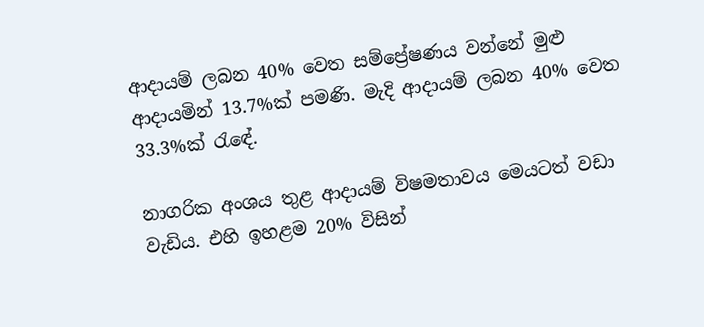ආදායම් ලබන 40% වෙත සම්ප්‍රේෂණය වන්නේ මුළු ආදායමින් 13.7%ක් පමණි. මැදි ආදායම් ලබන 40% වෙත 33.3%ක් රැඳේ.

නාගරික අංශය තුළ ආදායම් විෂමතාවය මෙයටත් වඩා වැඩිය. එහි ඉහළම 20% විසින්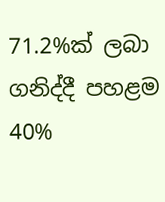71.2%ක් ලබා ගනිද්දී පහළම 40%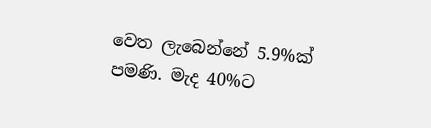වෙත ලැබෙන්නේ 5.9%ක් පමණි. මැද 40%ට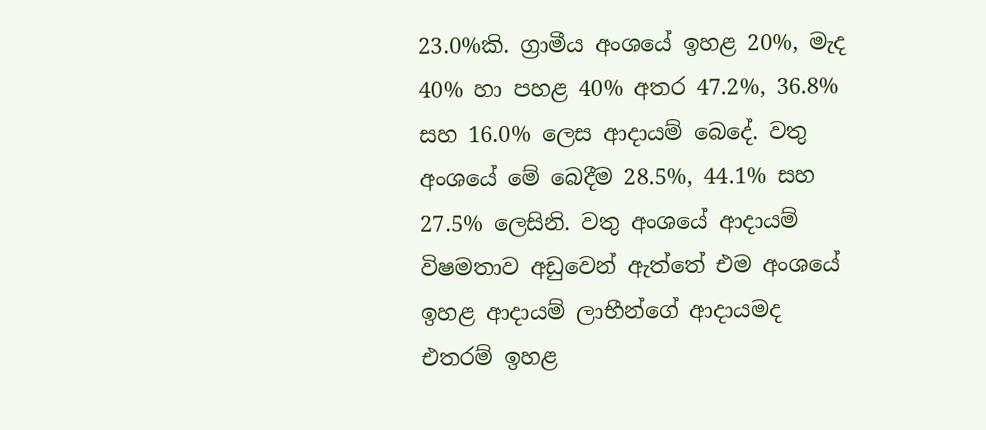23.0%කි. ග්‍රාමීය අංශයේ ඉහළ 20%, මැද 40% හා පහළ 40% අතර 47.2%, 36.8% සහ 16.0% ලෙස ආදායම් බෙදේ. වතු අංශයේ මේ බෙදීම 28.5%, 44.1% සහ 27.5% ලෙසිනි. වතු අංශයේ ආදායම් විෂමතාව අඩුවෙන් ඇත්තේ එම අංශයේ ඉහළ ආදායම් ලාභීන්ගේ ආදායමද එතරම් ඉහළ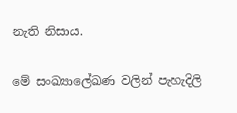නැති නිසාය.

මේ සංඛ්‍යාලේඛණ වලින් පැහැදිලි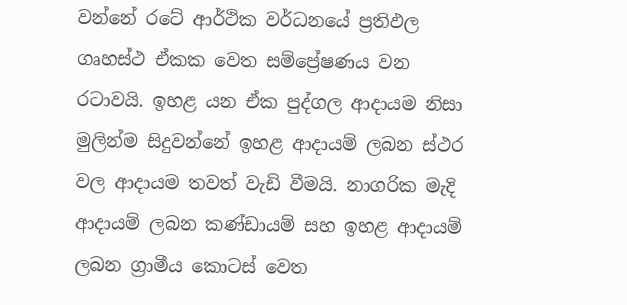වන්නේ රටේ ආර්ථික වර්ධනයේ ප්‍රතිඵල ගෘහස්ථ ඒකක වෙත සම්ප්‍රේෂණය වන රටාවයි. ඉහළ යන ඒක පුද්ගල ආදායම නිසා මුලින්ම සිදුවන්නේ ඉහළ ආදායම් ලබන ස්ථර වල ආදායම තවත් වැඩි වීමයි. නාගරික මැදි ආදායම් ලබන කණ්ඩායම් සහ ඉහළ ආදායම් ලබන ග්‍රාමීය කොටස් වෙත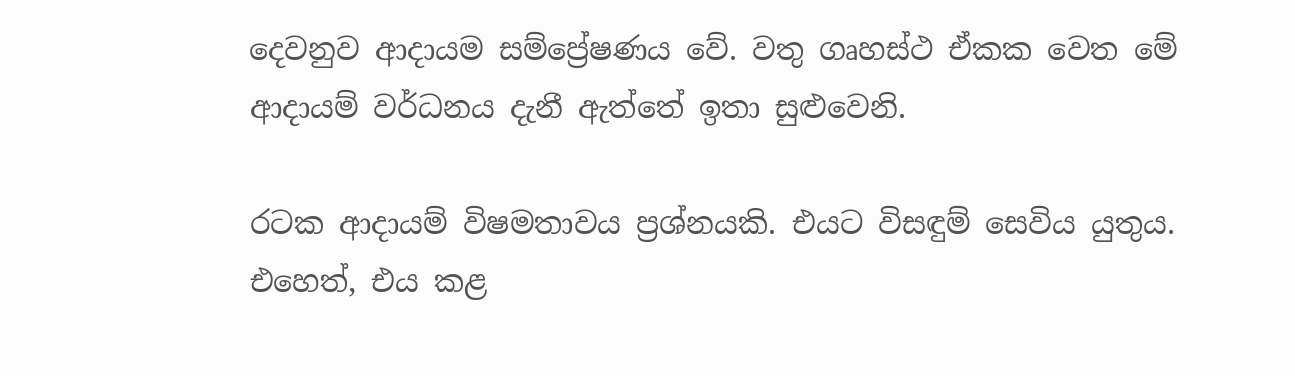දෙවනුව ආදායම සම්ප්‍රේෂණය වේ. වතු ගෘහස්ථ ඒකක වෙත මේ ආදායම් වර්ධනය දැනී ඇත්තේ ඉතා සුළුවෙනි.

රටක ආදායම් විෂමතාවය ප්‍රශ්නයකි. එයට විසඳුම් සෙවිය යුතුය. එහෙත්, එය කළ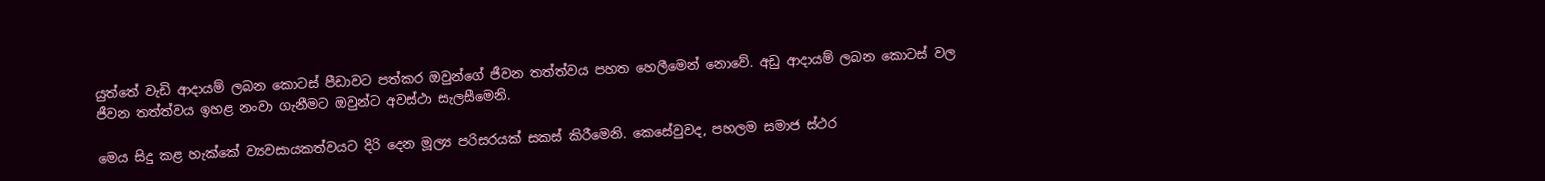යුත්තේ වැඩි ආදායම් ලබන කොටස් පීඩාවට පත්කර ඔවුන්ගේ ජීවන තත්ත්වය පහත හෙලීමෙන් නොවේ. අඩු ආදායම් ලබන කොටස් වල ජීවන තත්ත්වය ඉහළ නංවා ගැනීමට ඔවුන්ට අවස්ථා සැලසීමෙනි.

මෙය සිදු කළ හැක්කේ ව්‍යවසායකත්වයට දිරි දෙන මූල්‍ය පරිසරයක් සකස් කිරීමෙනි. කෙසේවුවද, පහලම සමාජ ස්ථර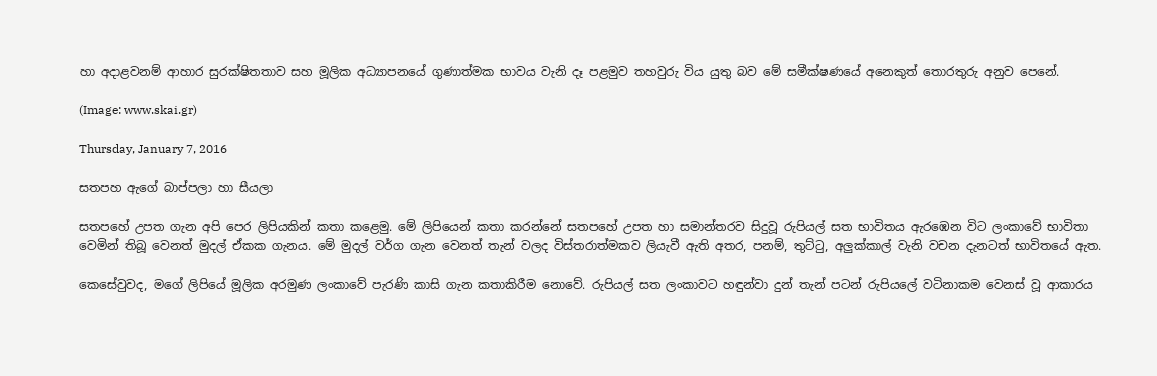හා අදාළවනම් ආහාර සුරක්ෂිතතාව සහ මූලික අධ්‍යාපනයේ ගුණාත්මක භාවය වැනි දෑ පළමුව තහවුරු විය යුතු බව මේ සමීක්ෂණයේ අනෙකුත් තොරතුරු අනුව පෙනේ.

(Image: www.skai.gr)

Thursday, January 7, 2016

සතපහ ඇගේ බාප්පලා හා සීයලා

සතපහේ උපත ගැන අපි පෙර ලිපියකින් කතා කළෙමු. මේ ලිපියෙන් කතා කරන්නේ සතපහේ උපත හා සමාන්තරව සිදුවූ රුපියල් සත භාවිතය ඇරඹෙන විට ලංකාවේ භාවිතා වෙමින් තිබූ වෙනත් මුදල් ඒකක ගැනය. මේ මුදල් වර්ග ගැන වෙනත් තැන් වලද විස්තරාත්මකව ලියැවී ඇති අතර, පනම්, තුට්ටු, අලුක්කාල් වැනි වචන දැනටත් භාවිතයේ ඇත.

කෙසේවුවද, මගේ ලිපියේ මූලික අරමුණ ලංකාවේ පැරණි කාසි ගැන කතාකිරීම නොවේ. රුපියල් සත ලංකාවට හඳුන්වා දුන් තැන් පටන් රුපියලේ වටිනාකම වෙනස් වූ ආකාරය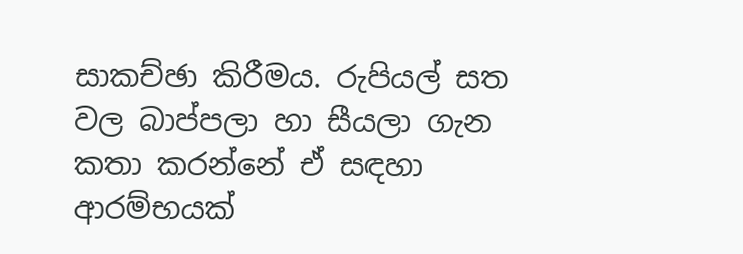සාකච්ඡා කිරීමය. රුපියල් සත වල බාප්පලා හා සීයලා ගැන කතා කරන්නේ ඒ සඳහා ආරම්භයක්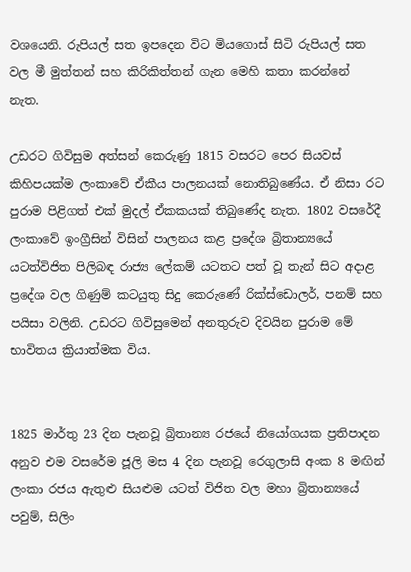වශයෙනි. රුපියල් සත ඉපදෙන විට මියගොස් සිටි රුපියල් සත වල මී මුත්තන් සහ කිරිකිත්තන් ගැන මෙහි කතා කරන්නේ නැත.

උඩරට ගිවිසුම අත්සන් කෙරුණු 1815 වසරට පෙර සියවස් කිහිපයක්ම ලංකාවේ ඒකීය පාලනයක් නොතිබුණේය. ඒ නිසා රට පුරාම පිළිගත් එක් මුදල් ඒකකයක් තිබුණේද නැත. 1802 වසරේදී ලංකාවේ ඉංග්‍රීසින් විසින් පාලනය කළ ප්‍රදේශ බ්‍රිතාන්‍යයේ යටත්විජිත පිලිබඳ රාජ්‍ය ලේකම් යටතට පත් වූ තැන් සිට අදාළ ප්‍රදේශ වල ගිණුම් කටයුතු සිදු කෙරුණේ රික්ස්ඩොලර්, පනම් සහ පයිසා වලිනි. උඩරට ගිවිසුමෙන් අනතුරුව දිවයින පුරාම මේ භාවිතය ක්‍රියාත්මක විය.


1825 මාර්තු 23 දින පැනවූ බ්‍රිතාන්‍ය රජයේ නියෝගයක ප්‍රතිපාදන අනුව එම වසරේම ජූලි මස 4 දින පැනවූ රෙගුලාසි අංක 8 මඟින් ලංකා රජය ඇතුළු සියළුම යටත් විජිත වල මහා බ්‍රිතාන්‍යයේ පවුම්, සිලිං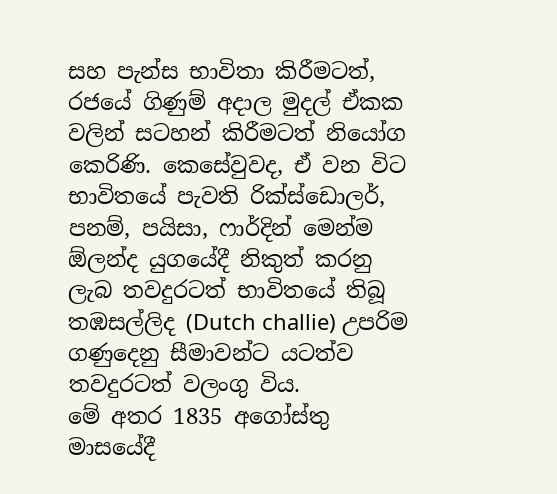සහ පැන්ස භාවිතා කිරීමටත්, රජයේ ගිණුම් අදාල මුදල් ඒකක වලින් සටහන් කිරීමටත් නියෝග කෙරිණි. කෙසේවුවද, ඒ වන විට භාවිතයේ පැවති රික්ස්ඩොලර්, පනම්, පයිසා, ෆාර්දින් මෙන්ම ඕලන්ද යුගයේදී නිකුත් කරනු ලැබ තවදුරටත් භාවිතයේ තිබූ තඹසල්ලිද (Dutch challie) උපරිම ගණුදෙනු සීමාවන්ට යටත්ව තවදුරටත් වලංගු විය.
මේ අතර 1835 අගෝස්තු මාසයේදී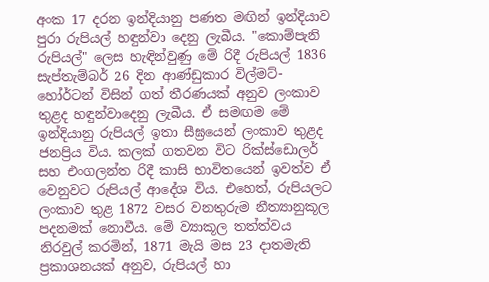අංක 17 දරන ඉන්දියානු පණත මඟින් ඉන්දියාව පුරා රුපියල් හඳුන්වා දෙනු ලැබීය. "කොම්පැනි රුපියල්" ලෙස හැඳින්වුණු මේ රිදී රුපියල් 1836 සැප්තැම්බර් 26 දින ආණ්ඩුකාර විල්මට්-හෝර්ටන් විසින් ගත් තීරණයක් අනුව ලංකාව තුළද හඳුන්වාදෙනු ලැබීය. ඒ සමඟම මේ ඉන්දියානු රුපියල් ඉතා සීඝ්‍රයෙන් ලංකාව තුළද ජනප්‍රිය විය. කලක් ගතවන විට රික්ස්ඩොලර් සහ එංගලන්ත රිදී කාසි භාවිතයෙන් ඉවත්ව ඒ වෙනුවට රුපියල් ආදේශ විය. එහෙත්, රුපියලට ලංකාව තුළ 1872 වසර වනතුරුම නීත්‍යානුකූල පදනමක් නොවීය. මේ ව්‍යාකූල තත්ත්වය නිරවුල් කරමින්, 1871 මැයි මස 23 දාතමැති ප්‍රකාශනයක් අනුව, රුපියල් හා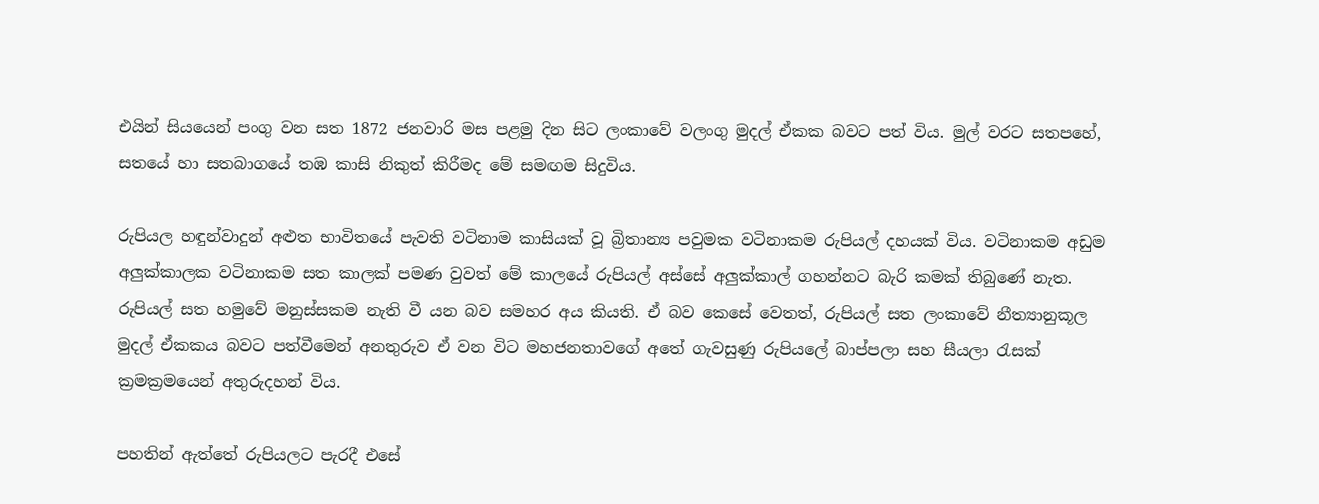එයින් සියයෙන් පංගු වන සත 1872 ජනවාරි මස පළමු දින සිට ලංකාවේ වලංගු මුදල් ඒකක බවට පත් විය. මුල් වරට සතපහේ, සතයේ හා සතබාගයේ තඹ කාසි නිකුත් කිරීමද මේ සමඟම සිදුවිය.

රුපියල හඳුන්වාදුන් අළුත භාවිතයේ පැවති වටිනාම කාසියක් වූ බ්‍රිතාන්‍ය පවුමක වටිනාකම රුපියල් දහයක් විය. වටිනාකම අඩුම අලුක්කාලක වටිනාකම සත කාලක් පමණ වුවත් මේ කාලයේ රුපියල් අස්සේ අලුක්කාල් ගහන්නට බැරි කමක් තිබුණේ නැත. රුපියල් සත හමුවේ මනුස්සකම නැති වී යන බව සමහර අය කියති. ඒ බව කෙසේ වෙතත්, රුපියල් සත ලංකාවේ නීත්‍යානුකූල මුදල් ඒකකය බවට පත්වීමෙන් අනතුරුව ඒ වන විට මහජනතාවගේ අතේ ගැවසුණු රුපියලේ බාප්පලා සහ සීයලා රැසක් ක්‍රමක්‍රමයෙන් අතුරුදහන් විය.

පහතින් ඇත්තේ රුපියලට පැරදී එසේ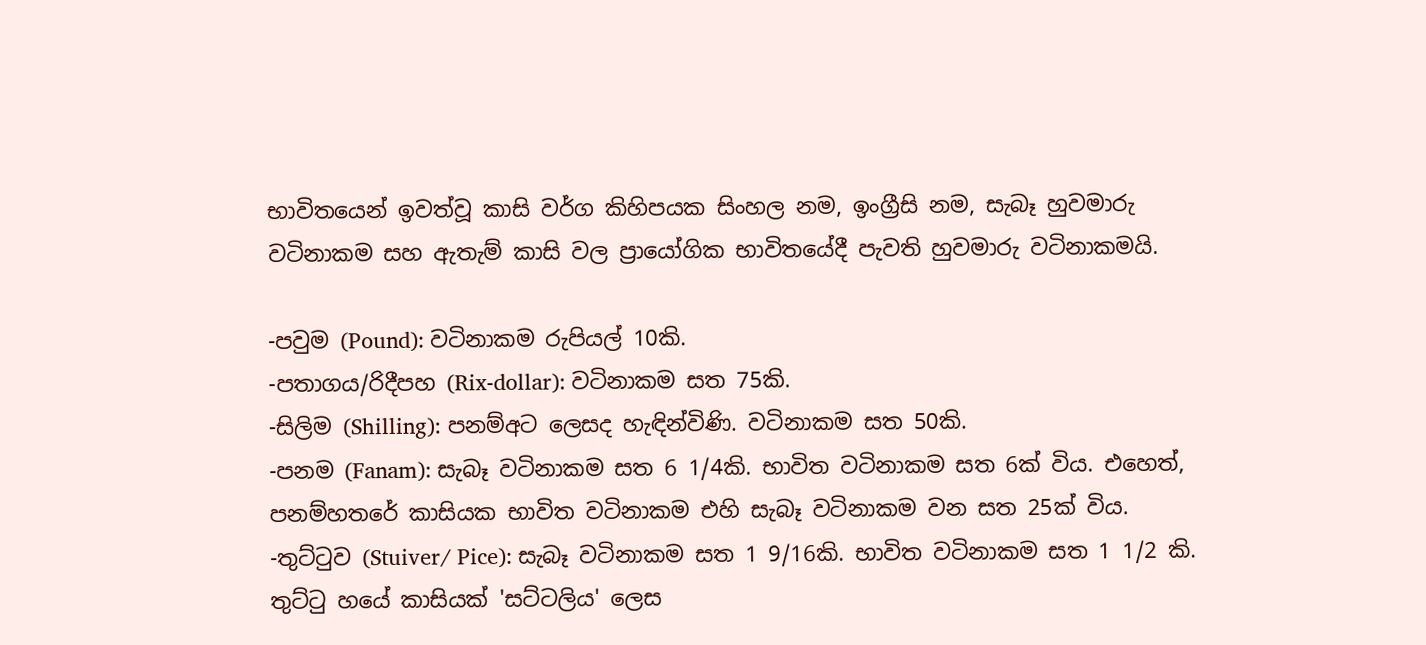භාවිතයෙන් ඉවත්වූ කාසි වර්ග කිහිපයක සිංහල නම, ඉංග්‍රීසි නම, සැබෑ හුවමාරු වටිනාකම සහ ඇතැම් කාසි වල ප්‍රායෝගික භාවිතයේදී පැවති හුවමාරු වටිනාකමයි.

-පවුම (Pound): වටිනාකම රුපියල් 10කි.
-පතාගය/රිදීපහ (Rix-dollar): වටිනාකම සත 75කි.
-සිලිම (Shilling): පනම්අට ලෙසද හැඳින්විණි. වටිනාකම සත 50කි.
-පනම (Fanam): සැබෑ වටිනාකම සත 6 1/4කි. භාවිත වටිනාකම සත 6ක් විය. එහෙත්, පනම්හතරේ කාසියක භාවිත වටිනාකම එහි සැබෑ වටිනාකම වන සත 25ක් විය.
-තුට්ටුව (Stuiver/ Pice): සැබෑ වටිනාකම සත 1 9/16කි. භාවිත වටිනාකම සත 1 1/2 කි. තුට්ටු හයේ කාසියක් 'සට්ටලිය' ලෙස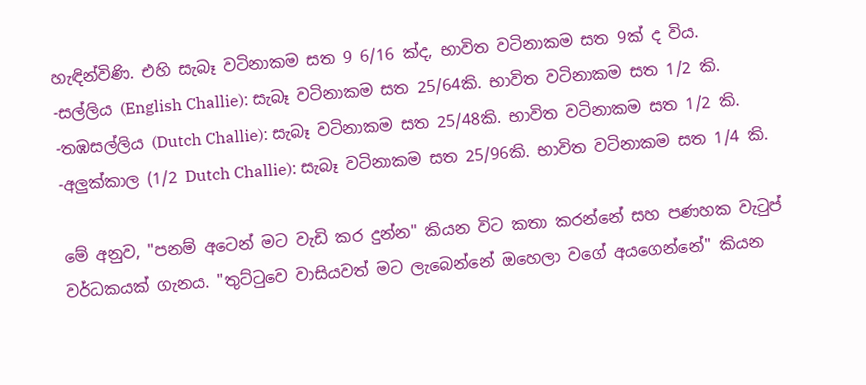හැඳින්විණි. එහි සැබෑ වටිනාකම සත 9 6/16 ක්ද, භාවිත වටිනාකම සත 9ක් ද විය.
-සල්ලිය (English Challie): සැබෑ වටිනාකම සත 25/64කි. භාවිත වටිනාකම සත 1/2 කි.
-තඹසල්ලිය (Dutch Challie): සැබෑ වටිනාකම සත 25/48කි. භාවිත වටිනාකම සත 1/2 කි.
-අලුක්කාල (1/2 Dutch Challie): සැබෑ වටිනාකම සත 25/96කි. භාවිත වටිනාකම සත 1/4 කි.

මේ අනුව, "පනම් අටෙන් මට වැඩි කර දුන්න" කියන විට කතා කරන්නේ සහ පණහක වැටුප් වර්ධකයක් ගැනය. "තුට්ටුවෙ වාසියවත් මට ලැබෙන්නේ ඔහෙලා වගේ අයගෙන්නේ" කියන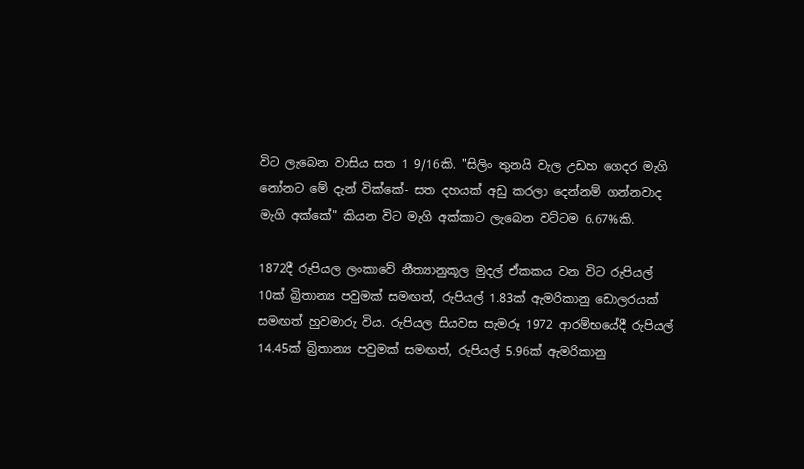විට ලැබෙන වාසිය සත 1 9/16කි. "සිලිං තුනයි වැල උඩහ ගෙදර මැගි නෝනට මේ දැන් වික්කේ- සත දහයක් අඩු කරලා දෙන්නම් ගන්නවාද මැගි අක්කේ" කියන විට මැගි අක්කාට ලැබෙන වට්ටම 6.67%කි.

1872දී රුපියල ලංකාවේ නීත්‍යානුකූල මුදල් ඒකකය වන විට රුපියල් 10ක් බ්‍රිතාන්‍ය පවුමක් සමඟත්, රුපියල් 1.83ක් ඇමරිකානු ඩොලරයක් සමඟත් හුවමාරු විය. රුපියල සියවස සැමරූ 1972 ආරම්භයේදී රුපියල් 14.45ක් බ්‍රිතාන්‍ය පවුමක් සමඟත්, රුපියල් 5.96ක් ඇමරිකානු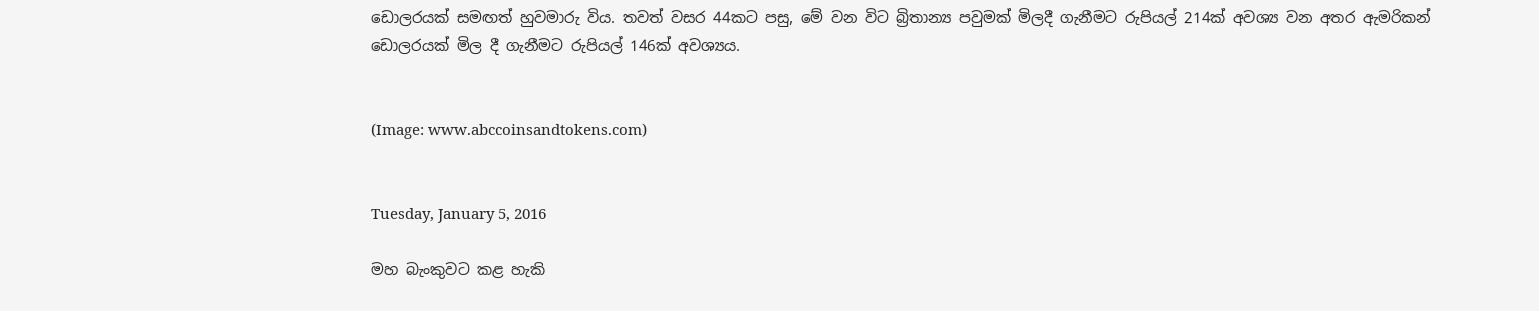ඩොලරයක් සමඟත් හුවමාරු විය. තවත් වසර 44කට පසු, මේ වන විට බ්‍රිතාන්‍ය පවුමක් මිලදී ගැනීමට රුපියල් 214ක් අවශ්‍ය වන අතර ඇමරිකන් ඩොලරයක් මිල දී ගැනීමට රුපියල් 146ක් අවශ්‍යය.


(Image: www.abccoinsandtokens.com)


Tuesday, January 5, 2016

මහ බැංකුවට කළ හැකි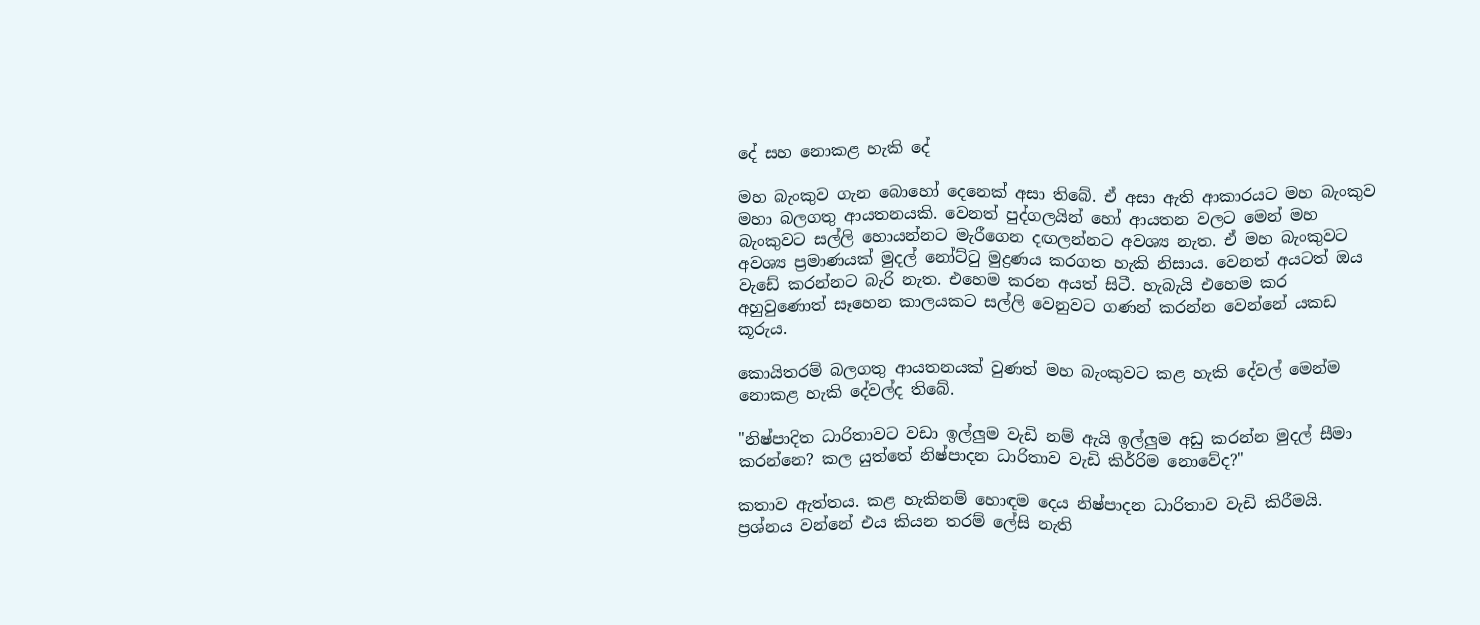දේ සහ නොකළ හැකි දේ

මහ බැංකුව ගැන බොහෝ දෙනෙක් අසා තිබේ. ඒ අසා ඇති ආකාරයට මහ බැංකුව මහා බලගතු ආයතනයකි. වෙනත් පුද්ගලයින් හෝ ආයතන වලට මෙන් මහ බැංකුවට සල්ලි හොයන්නට මැරීගෙන දඟලන්නට අවශ්‍ය නැත. ඒ මහ බැංකුවට අවශ්‍ය ප්‍රමාණයක් මුදල් නෝට්ටු මුද්‍රණය කරගත හැකි නිසාය. වෙනත් අයටත් ඔය වැඩේ කරන්නට බැරි නැත. එහෙම කරන අයත් සිටී. හැබැයි එහෙම කර අහුවුණොත් සෑහෙන කාලයකට සල්ලි වෙනුවට ගණන් කරන්න වෙන්නේ යකඩ කූරුය.

කොයිතරම් බලගතු ආයතනයක් වුණත් මහ බැංකුවට කළ හැකි දේවල් මෙන්ම නොකළ හැකි දේවල්ද තිබේ.

"නිෂ්පාදිත ධාරිතාවට වඩා ඉල්ලුම වැඩි නම් ඇයි ඉල්ලුම අඩු කරන්න මුදල් සීමා කරන්නෙ? කල යුත්තේ නිෂ්පාදන ධාරිතාව වැඩි කිර්‍රිම නොවේද?"

කතාව ඇත්තය. කළ හැකිනම් හොඳම දෙය නිෂ්පාදන ධාරිතාව වැඩි කිරීමයි. ප්‍රශ්නය වන්නේ එය කියන තරම් ලේසි නැති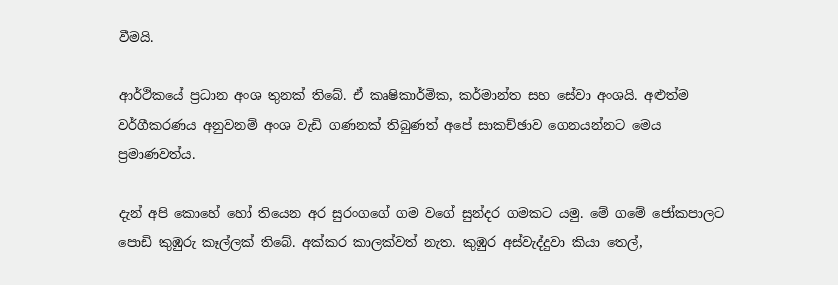වීමයි.

ආර්ථිකයේ ප්‍රධාන අංශ තුනක් තිබේ. ඒ කෘෂිකාර්මික, කර්මාන්ත සහ සේවා අංශයි. අළුත්ම වර්ගීකරණය අනුවනම් අංශ වැඩි ගණනක් තිබුණත් අපේ සාකච්ඡාව ගෙනයන්නට මෙය ප්‍රමාණවත්ය.

දැන් අපි කොහේ හෝ තියෙන අර සුරංගගේ ගම වගේ සුන්දර ගමකට යමු. මේ ගමේ ජෝකපාලට පොඩි කුඹුරු කෑල්ලක් තිබේ. අක්කර කාලක්වත් නැත. කුඹුර අස්වැද්දුවා කියා තෙල්,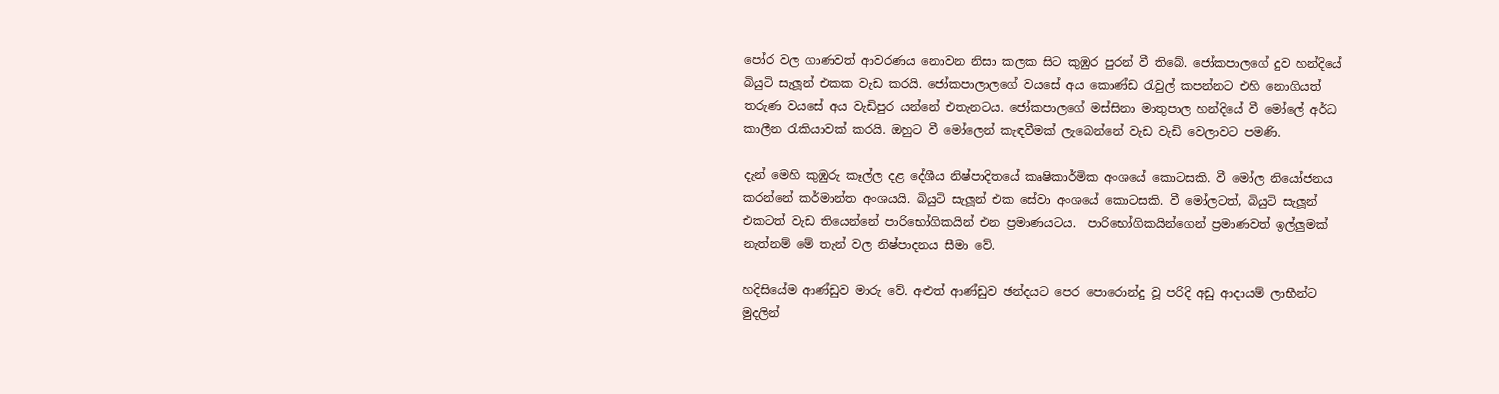පෝර වල ගාණවත් ආවරණය නොවන නිසා කලක සිට කුඹුර පුරන් වී තිබේ. ජෝකපාලගේ දුව හන්දියේ බියුටි සැලූන් එකක වැඩ කරයි. ජෝකපාලාලගේ වයසේ අය කොණ්ඩ රැවුල් කපන්නට එහි නොගියත් තරුණ වයසේ අය වැඩිපුර යන්නේ එතැනටය. ජෝකපාලගේ මස්සිනා මාතුපාල හන්දියේ වී මෝලේ අර්ධ කාලීන රැකියාවක් කරයි. ඔහුට වී මෝලෙන් කැඳවීමක් ලැබෙන්නේ වැඩ වැඩි වෙලාවට පමණි.

දැන් මෙහි කුඹුරු කෑල්ල දළ දේශීය නිෂ්පාදිතයේ කෘෂිකාර්මික අංශයේ කොටසකි. වී මෝල නියෝජනය කරන්නේ කර්මාන්ත අංශයයි. බියුටි සැලූන් එක සේවා අංශයේ කොටසකි. වී මෝලටත්, බියුටි සැලූන් එකටත් වැඩ තියෙන්නේ පාරිභෝගිකයින් එන ප්‍රමාණයටය.  පාරිභෝගිකයින්ගෙන් ප්‍රමාණවත් ඉල්ලුමක් නැත්නම් මේ තැන් වල නිෂ්පාදනය සීමා වේ.

හදිසියේම ආණ්ඩුව මාරු වේ. අළුත් ආණ්ඩුව ඡන්දයට පෙර පොරොන්දු වූ පරිදි අඩු ආදායම් ලාභීන්ට මුදලින්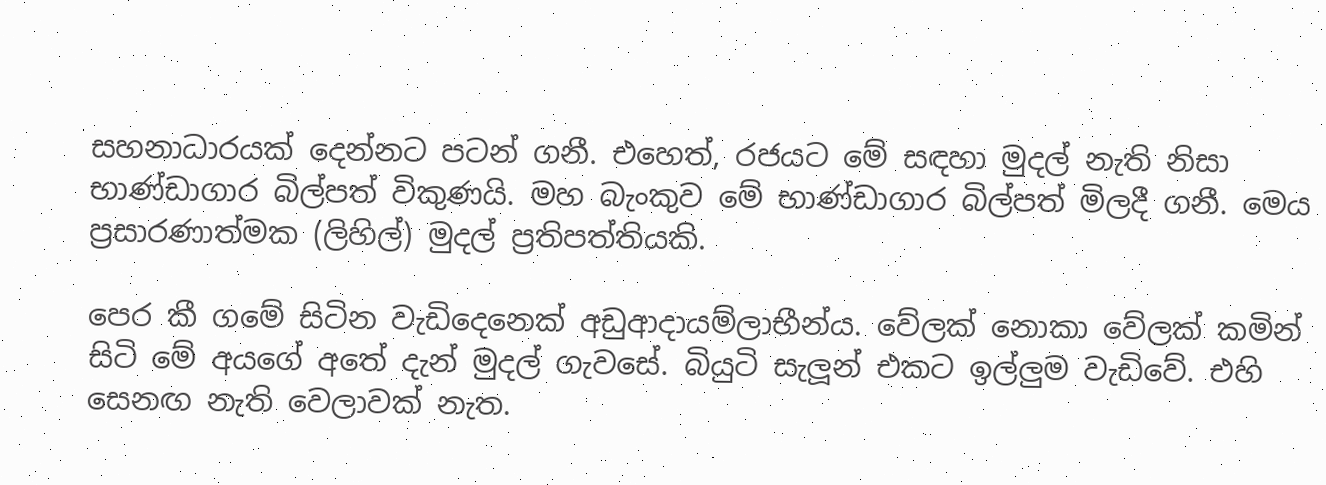සහනාධාරයක් දෙන්නට පටන් ගනී. එහෙත්, රජයට මේ සඳහා මුදල් නැති නිසා භාණ්ඩාගාර බිල්පත් විකුණයි. මහ බැංකුව මේ භාණ්ඩාගාර බිල්පත් මිලදී ගනී. මෙය ප්‍රසාරණාත්මක (ලිහිල්) මුදල් ප්‍රතිපත්තියකි.

පෙර කී ගමේ සිටින වැඩිදෙනෙක් අඩුආදායම්ලාභීන්ය. වේලක් නොකා වේලක් කමින් සිටි මේ අයගේ අතේ දැන් මුදල් ගැවසේ. බියුටි සැලූන් එකට ඉල්ලුම වැඩිවේ. එහි සෙනඟ නැති වෙලාවක් නැත.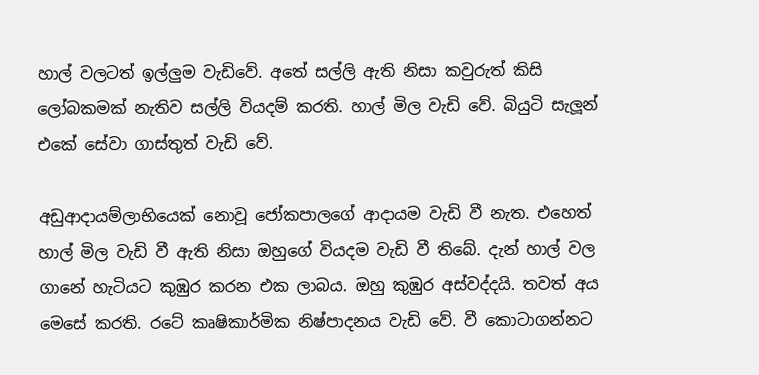හාල් වලටත් ඉල්ලුම වැඩිවේ. අතේ සල්ලි ඇති නිසා කවුරුත් කිසි ලෝබකමක් නැතිව සල්ලි වියදම් කරති. හාල් මිල වැඩි වේ. බියුටි සැලූන් එකේ සේවා ගාස්තුත් වැඩි වේ.

අඩුආදායම්ලාභියෙක් නොවූ ජෝකපාලගේ ආදායම වැඩි වී නැත. එහෙත් හාල් මිල වැඩි වී ඇති නිසා ඔහුගේ වියදම වැඩි වී තිබේ. දැන් හාල් වල ගානේ හැටියට කුඹුර කරන එක ලාබය. ඔහු කුඹුර අස්වද්දයි. තවත් අය මෙසේ කරති. රටේ කෘෂිකාර්මික නිෂ්පාදනය වැඩි වේ. වී කොටාගන්නට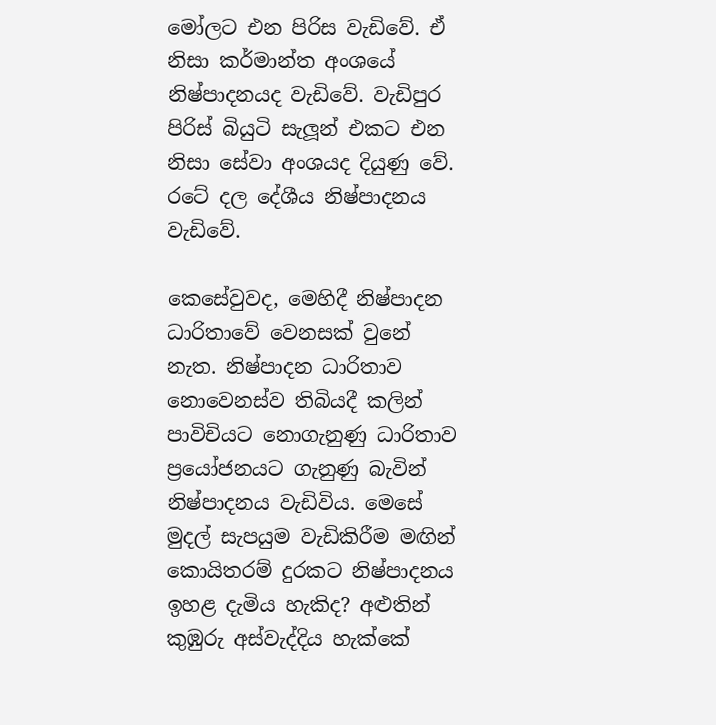මෝලට එන පිරිස වැඩිවේ. ඒ නිසා කර්මාන්ත අංශයේ නිෂ්පාදනයද වැඩිවේ. වැඩිපුර පිරිස් බියුටි සැලූන් එකට එන නිසා සේවා අංශයද දියුණු වේ. රටේ දල දේශීය නිෂ්පාදනය වැඩිවේ.

කෙසේවුවද, මෙහිදී නිෂ්පාදන ධාරිතාවේ වෙනසක් වුනේ නැත. නිෂ්පාදන ධාරිතාව නොවෙනස්ව තිබියදී කලින් පාවිචියට නොගැනුණු ධාරිතාව ප්‍රයෝජනයට ගැනුණු බැවින් නිෂ්පාදනය වැඩිවිය. මෙසේ මුදල් සැපයුම වැඩිකිරීම මඟින් කොයිතරම් දුරකට නිෂ්පාදනය ඉහළ දැමිය හැකිද? අළුතින් කුඹුරු අස්වැද්දිය හැක්කේ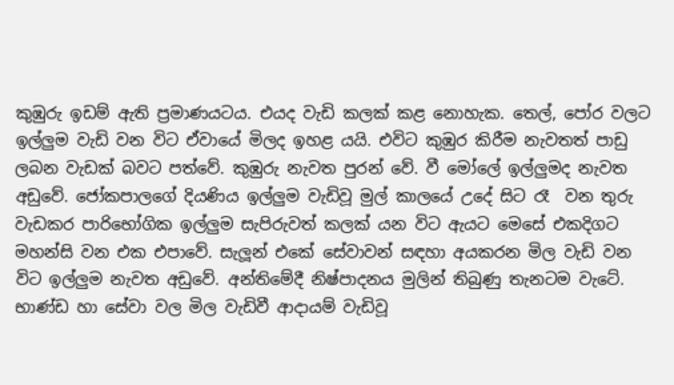කුඹුරු ඉඩම් ඇති ප්‍රමාණයටය. එයද වැඩි කලක් කළ නොහැක. තෙල්, පෝර වලට ඉල්ලුම වැඩි වන විට ඒවායේ මිලද ඉහළ යයි. එවිට කුඹුර කිරීම නැවතත් පාඩු ලබන වැඩක් බවට පත්වේ. කුඹුරු නැවත පුරන් වේ. වී මෝලේ ඉල්ලුමද නැවත අඩුවේ. ජෝකපාලගේ දියණිය ඉල්ලුම වැඩිවූ මුල් කාලයේ උදේ සිට රෑ  වන තුරු වැඩකර පාරිභෝගික ඉල්ලුම සැපිරුවත් කලක් යන විට ඇයට මෙසේ එකදිගට මහන්සි වන එක එපාවේ. සැලූන් එකේ සේවාවන් සඳහා අයකරන මිල වැඩි වන විට ඉල්ලුම නැවත අඩුවේ. අන්තිමේදී නිෂ්පාදනය මුලින් තිබුණු තැනටම වැටේ. භාණ්ඩ හා සේවා වල මිල වැඩිවී ආදායම් වැඩිවූ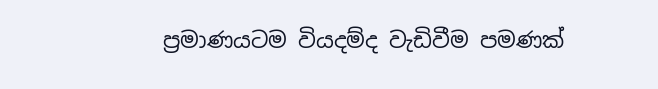ප්‍රමාණයටම වියදම්ද වැඩිවීම පමණක්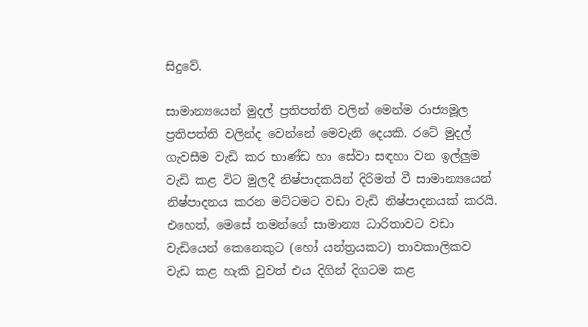සිදුවේ.

සාමාන්‍යයෙන් මුදල් ප්‍රතිපත්ති වලින් මෙන්ම රාජ්‍යමූල ප්‍රතිපත්ති වලින්ද වෙන්නේ මෙවැනි දෙයකි. රටේ මුදල් ගැවසීම වැඩි කර භාණ්ඩ හා සේවා සඳහා වන ඉල්ලුම වැඩි කළ විට මුලදී නිෂ්පාදකයින් දිරිමත් වී සාමාන්‍යයෙන් නිෂ්පාදනය කරන මට්ටමට වඩා වැඩි නිෂ්පාදනයක් කරයි. එහෙත්, මෙසේ තමන්ගේ සාමාන්‍ය ධාරිතාවට වඩා වැඩියෙන් කෙනෙකුට (හෝ යන්ත්‍රයකට) තාවකාලිකව වැඩ කළ හැකි වුවත් එය දිගින් දිගටම කළ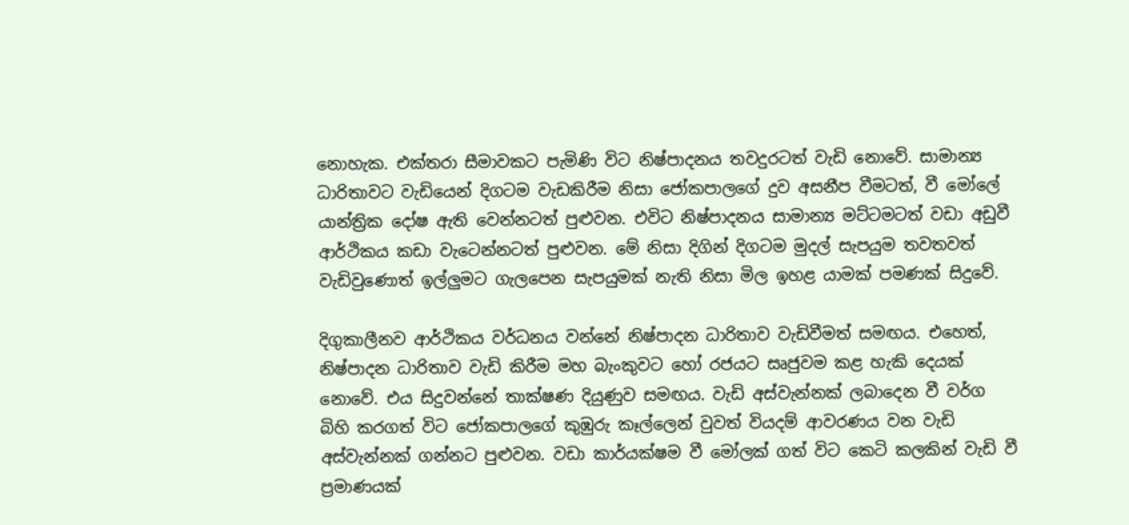නොහැක. එක්තරා සීමාවකට පැමිණි විට නිෂ්පාදනය තවදුරටත් වැඩි නොවේ. සාමාන්‍ය ධාරිතාවට වැඩියෙන් දිගටම වැඩකිරීම නිසා ජෝකපාලගේ දුව අසනීප වීමටත්, වී මෝලේ යාන්ත්‍රික දෝෂ ඇති වෙන්නටත් පුළුවන. එවිට නිෂ්පාදනය සාමාන්‍ය මට්ටමටත් වඩා අඩුවී ආර්ථිකය කඩා වැටෙන්නටත් පුළුවන. මේ නිසා දිගින් දිගටම මුදල් සැපයුම තවතවත් වැඩිවුණොත් ඉල්ලුමට ගැලපෙන සැපයුමක් නැති නිසා මිල ඉහළ යාමක් පමණක් සිදුවේ.

දිගුකාලීනව ආර්ථිකය වර්ධනය වන්නේ නිෂ්පාදන ධාරිතාව වැඩිවීමත් සමඟය. එහෙත්, නිෂ්පාදන ධාරිතාව වැඩි කිරීම මහ බැංකුවට හෝ රජයට සෘජුවම කළ හැකි දෙයක් නොවේ. එය සිදුවන්නේ තාක්ෂණ දියුණුව සමඟය. වැඩි අස්වැන්නක් ලබාදෙන වී වර්ග බිහි කරගත් විට ජෝකපාලගේ කුඹුරු කෑල්ලෙන් වුවත් වියදම් ආවරණය වන වැඩි අස්වැන්නක් ගන්නට පුළුවන. වඩා කාර්යක්ෂම වී මෝලක් ගත් විට කෙටි කලකින් වැඩි වී ප්‍රමාණයක්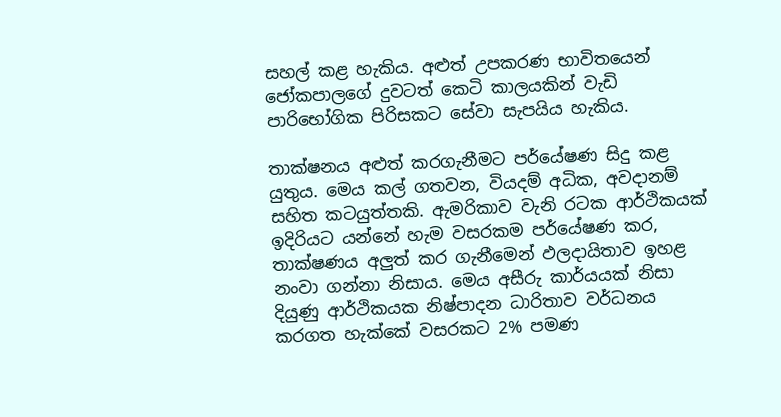සහල් කළ හැකිය. අළුත් උපකරණ භාවිතයෙන් ජෝකපාලගේ දුවටත් කෙටි කාලයකින් වැඩි පාරිභෝගික පිරිසකට සේවා සැපයිය හැකිය.

තාක්ෂනය අළුත් කරගැනීමට පර්යේෂණ සිදු කළ යුතුය. මෙය කල් ගතවන, වියදම් අධික, අවදානම් සහිත කටයුත්තකි. ඇමරිකාව වැනි රටක ආර්ථිකයක් ඉදිරියට යන්නේ හැම වසරකම පර්යේෂණ කර, තාක්ෂණය අලුත් කර ගැනීමෙන් ඵලදායිතාව ඉහළ නංවා ගන්නා නිසාය. මෙය අසීරු කාර්යයක් නිසා දියුණු ආර්ථිකයක නිෂ්පාදන ධාරිතාව වර්ධනය කරගත හැක්කේ වසරකට 2% පමණ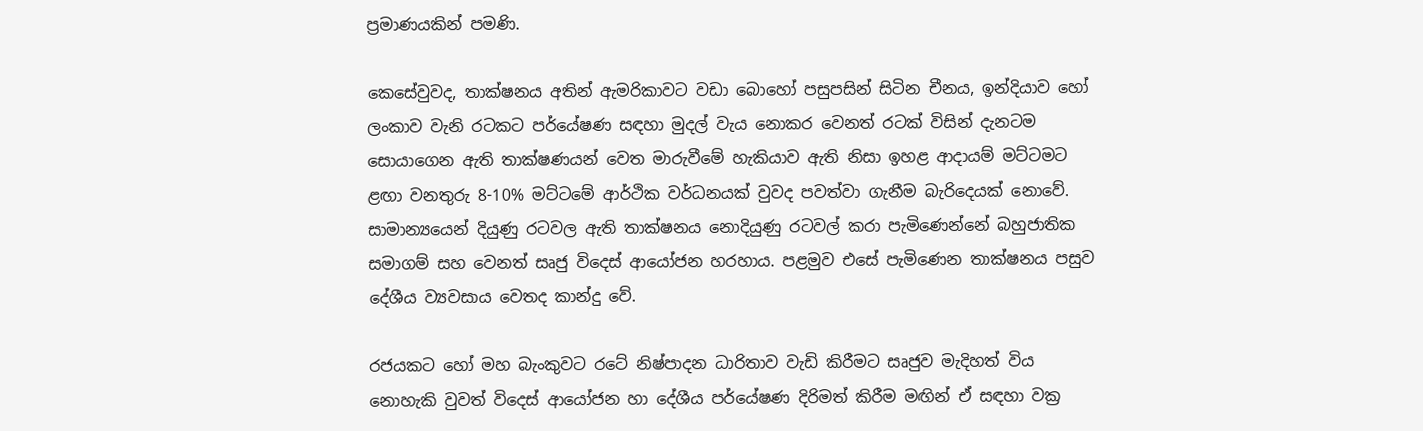ප්‍රමාණයකින් පමණි.

කෙසේවුවද, තාක්ෂනය අතින් ඇමරිකාවට වඩා බොහෝ පසුපසින් සිටින චීනය, ඉන්දියාව හෝ ලංකාව වැනි රටකට පර්යේෂණ සඳහා මුදල් වැය නොකර වෙනත් රටක් විසින් දැනටම සොයාගෙන ඇති තාක්ෂණයන් වෙත මාරුවීමේ හැකියාව ඇති නිසා ඉහළ ආදායම් මට්ටමට ළඟා වනතුරු 8-10% මට්ටමේ ආර්ථික වර්ධනයක් වුවද පවත්වා ගැනීම බැරිදෙයක් නොවේ. සාමාන්‍යයෙන් දියුණු රටවල ඇති තාක්ෂනය නොදියුණු රටවල් කරා පැමිණෙන්නේ බහුජාතික සමාගම් සහ වෙනත් සෘජු විදෙස් ආයෝජන හරහාය. පළමුව එසේ පැමිණෙන තාක්ෂනය පසුව දේශීය ව්‍යවසාය වෙතද කාන්දු වේ.

රජයකට හෝ මහ බැංකුවට රටේ නිෂ්පාදන ධාරිතාව වැඩි කිරීමට සෘජුව මැදිහත් විය නොහැකි වුවත් විදෙස් ආයෝජන හා දේශීය පර්යේෂණ දිරිමත් කිරීම මඟින් ඒ සඳහා වක්‍ර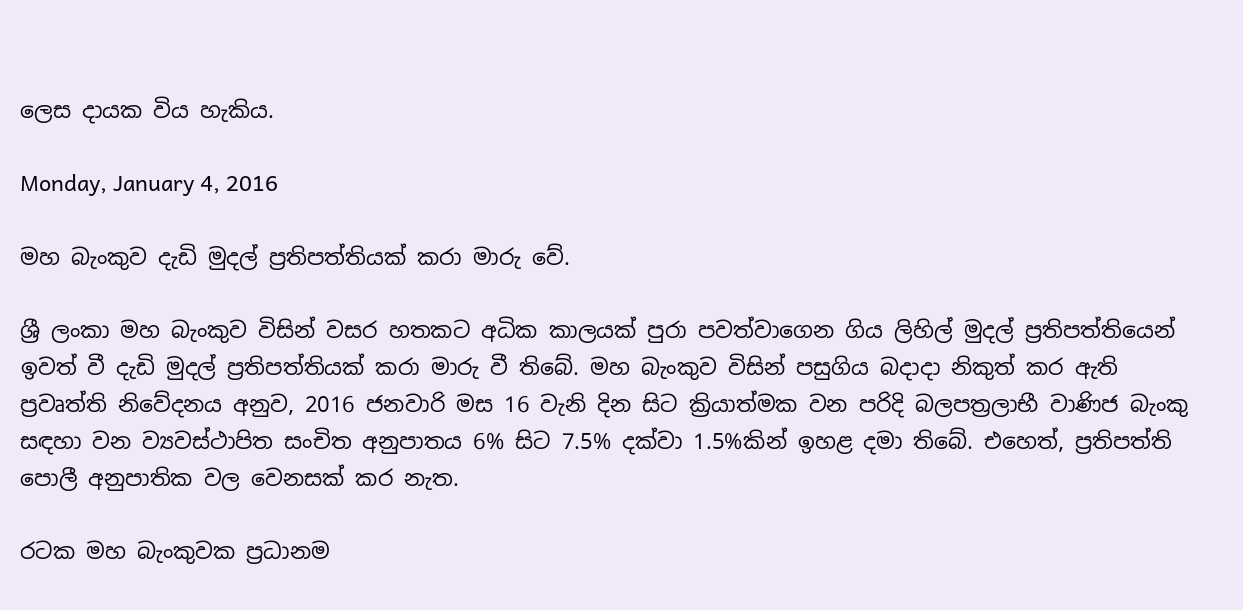ලෙස දායක විය හැකිය.

Monday, January 4, 2016

මහ බැංකුව දැඩි මුදල් ප්‍රතිපත්තියක් කරා මාරු වේ.

ශ්‍රී ලංකා මහ බැංකුව විසින් වසර හතකට අධික කාලයක් පුරා පවත්වාගෙන ගිය ලිහිල් මුදල් ප්‍රතිපත්තියෙන් ඉවත් වී දැඩි මුදල් ප්‍රතිපත්තියක් කරා මාරු වී තිබේ. මහ බැංකුව විසින් පසුගිය බදාදා නිකුත් කර ඇති ප්‍රවෘත්ති නිවේදනය අනුව, 2016 ජනවාරි මස 16 වැනි දින සිට ක්‍රියාත්මක වන පරිදි බලපත්‍රලාභී වාණිජ බැංකු සඳහා වන ව්‍යවස්ථාපිත සංචිත අනුපාතය 6% සිට 7.5% දක්වා 1.5%කින් ඉහළ දමා තිබේ. එහෙත්, ප්‍රතිපත්ති පොලී අනුපාතික වල වෙනසක් කර නැත.

රටක මහ බැංකුවක ප්‍රධානම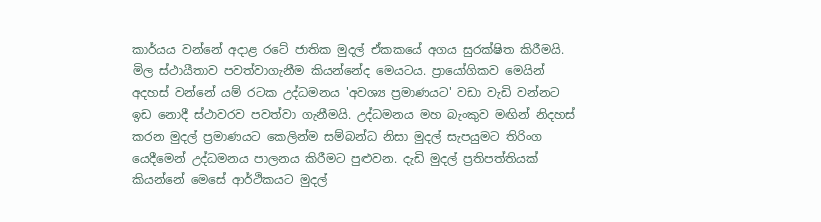කාර්යය වන්නේ අදාළ රටේ ජාතික මුදල් ඒකකයේ අගය සුරක්ෂිත කිරීමයි. මිල ස්ථායීතාව පවත්වාගැනීම කියන්නේද මෙයටය. ප්‍රායෝගිකව මෙයින් අදහස් වන්නේ යම් රටක උද්ධමනය 'අවශ්‍ය ප්‍රමාණයට' වඩා වැඩි වන්නට ඉඩ නොදී ස්ථාවරව පවත්වා ගැනීමයි. උද්ධමනය මහ බැංකුව මඟින් නිදහස් කරන මුදල් ප්‍රමාණයට කෙලින්ම සම්බන්ධ නිසා මුදල් සැපයුමට තිරිංග යෙදීමෙන් උද්ධමනය පාලනය කිරීමට පුළුවන. දැඩි මුදල් ප්‍රතිපත්තියක් කියන්නේ මෙසේ ආර්ථිකයට මුදල්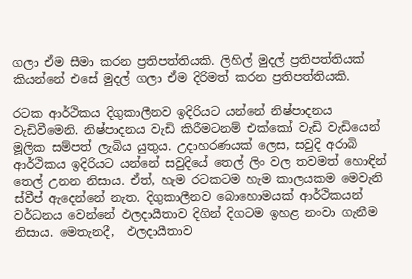ගලා ඒම සීමා කරන ප්‍රතිපත්තියකි. ලිහිල් මුදල් ප්‍රතිපත්තියක් කියන්නේ එසේ මුදල් ගලා ඒම දිරිමත් කරන ප්‍රතිපත්තියකි.

රටක ආර්ථිකය දිගුකාලීනව ඉදිරියට යන්නේ නිෂ්පාදනය වැඩිවීමෙනි. නිෂ්පාදනය වැඩි කිරීමටනම් එක්කෝ වැඩි වැඩියෙන් මූලික සම්පත් ලැබිය යුතුය. උදාහරණයක් ලෙස, සවුදි අරාබි ආර්ථිකය ඉදිරියට යන්නේ සවුදියේ තෙල් ලිං වල තවමත් හොඳින් තෙල් උනන නිසාය. ඒත්, හැම රටකටම හැම කාලයකම මෙවැනි ස්වීප් ඇදෙන්නේ නැත. දිගුකාලීනව බොහොමයක් ආර්ථිකයන් වර්ධනය වෙන්නේ ඵලදායීතාව දිගින් දිගටම ඉහළ නංවා ගැනීම නිසාය. මෙතැනදී,  ඵලදායීතාව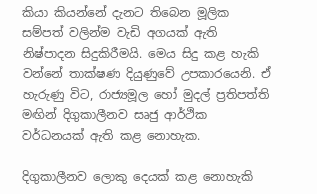කියා කියන්නේ දැනට තිබෙන මූලික සම්පත් වලින්ම වැඩි අගයක් ඇති නිෂ්පාදන සිදුකිරීමයි. මෙය සිදු කළ හැකි වන්නේ තාක්ෂණ දියුණුවේ උපකාරයෙනි. ඒ හැරුණු විට, රාජ්‍යමූල හෝ මුදල් ප්‍රතිපත්ති මඟින් දිගුකාලීනව සෘජු ආර්ථික වර්ධනයක් ඇති කළ නොහැක.

දිගුකාලීනව ලොකු දෙයක් කළ නොහැකි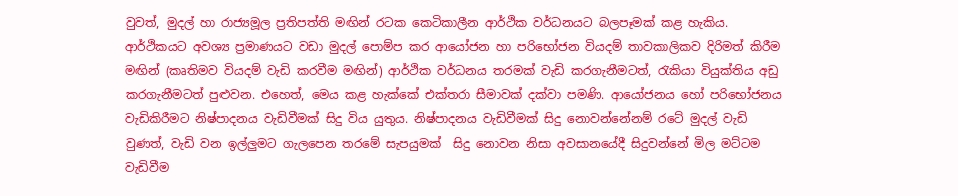වුවත්, මුදල් හා රාජ්‍යමූල ප්‍රතිපත්ති මඟින් රටක කෙටිකාලීන ආර්ථික වර්ධනයට බලපෑමක් කළ හැකිය. ආර්ථිකයට අවශ්‍ය ප්‍රමාණයට වඩා මුදල් පොම්ප කර ආයෝජන හා පරිභෝජන වියදම් තාවකාලිකව දිරිමත් කිරීම මඟින් (කෘතිමව වියදම් වැඩි කරවීම මඟින්) ආර්ථික වර්ධනය තරමක් වැඩි කරගැනීමටත්, රැකියා වියුක්තිය අඩු කරගැනීමටත් පුළුවන. එහෙත්, මෙය කළ හැක්කේ එක්තරා සීමාවක් දක්වා පමණි. ආයෝජනය හෝ පරිභෝජනය වැඩිකිරීමට නිෂ්පාදනය වැඩිවීමක් සිදු විය යුතුය. නිෂ්පාදනය වැඩිවීමක් සිදු නොවන්නේනම් රටේ මුදල් වැඩි වුණත්, වැඩි වන ඉල්ලුමට ගැලපෙන තරමේ සැපයුමක්  සිදු නොවන නිසා අවසානයේදී සිදුවන්නේ මිල මට්ටම වැඩිවීම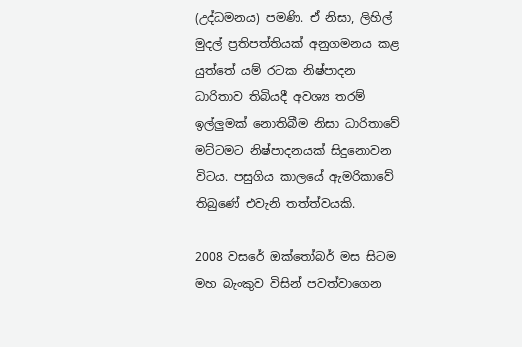(උද්ධමනය) පමණි. ඒ නිසා, ලිහිල් මුදල් ප්‍රතිපත්තියක් අනුගමනය කළ යුත්තේ යම් රටක නිෂ්පාදන ධාරිතාව තිබියදී අවශ්‍ය තරම් ඉල්ලුමක් නොතිබීම නිසා ධාරිතාවේ මට්ටමට නිෂ්පාදනයක් සිදුනොවන විටය. පසුගිය කාලයේ ඇමරිකාවේ තිබුණේ එවැනි තත්ත්වයකි.

2008 වසරේ ඔක්තෝබර් මස සිටම මහ බැංකුව විසින් පවත්වාගෙන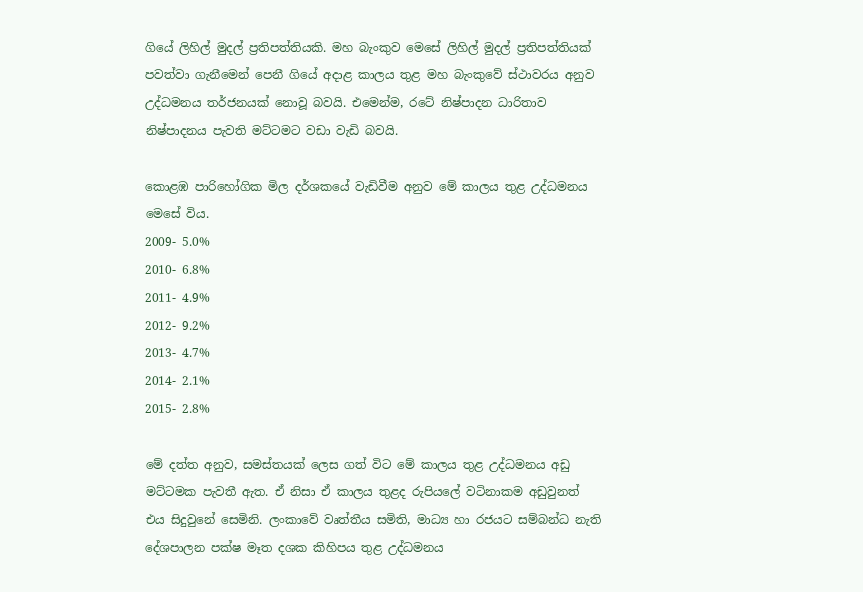ගියේ ලිහිල් මුදල් ප්‍රතිපත්තියකි. මහ බැංකුව මෙසේ ලිහිල් මුදල් ප්‍රතිපත්තියක් පවත්වා ගැනීමෙන් පෙනී ගියේ අදාළ කාලය තුළ මහ බැංකුවේ ස්ථාවරය අනුව උද්ධමනය තර්ජනයක් නොවූ බවයි. එමෙන්ම, රටේ නිෂ්පාදන ධාරිතාව නිෂ්පාදනය පැවති මට්ටමට වඩා වැඩි බවයි.

කොළඹ පාරිහෝගික මිල දර්ශකයේ වැඩිවීම අනුව මේ කාලය තුළ උද්ධමනය මෙසේ විය.
2009- 5.0%
2010- 6.8%
2011- 4.9%
2012- 9.2%
2013- 4.7%
2014- 2.1%
2015- 2.8%

මේ දත්ත අනුව, සමස්තයක් ලෙස ගත් විට මේ කාලය තුළ උද්ධමනය අඩු මට්ටමක පැවතී ඇත. ඒ නිසා ඒ කාලය තුළද රුපියලේ වටිනාකම අඩුවුනත් එය සිදුවුනේ සෙමිනි. ලංකාවේ වෘත්තීය සමිති, මාධ්‍ය හා රජයට සම්බන්ධ නැති දේශපාලන පක්ෂ මෑත දශක කිහිපය තුළ උද්ධමනය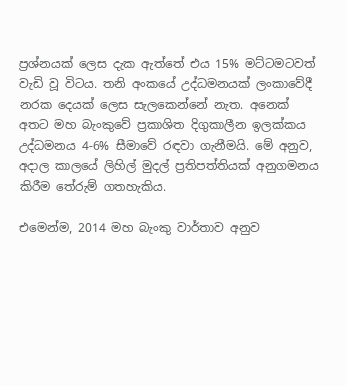ප්‍රශ්නයක් ලෙස දැක ඇත්තේ එය 15% මට්ටමටවත් වැඩි වූ විටය. තනි අංකයේ උද්ධමනයක් ලංකාවේදී නරක දෙයක් ලෙස සැලකෙන්නේ නැත. අනෙක් අතට මහ බැංකුවේ ප්‍රකාශිත දිගුකාලීන ඉලක්කය උද්ධමනය 4-6% සීමාවේ රඳවා ගැනීමයි. මේ අනුව, අදාල කාලයේ ලිහිල් මුදල් ප්‍රතිපත්තියක් අනුගමනය කිරීම තේරුම් ගතහැකිය.

එමෙන්ම, 2014 මහ බැංකු වාර්තාව අනුව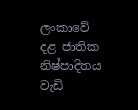ලංකාවේ දළ ජාතික නිෂ්පාදිතය වැඩි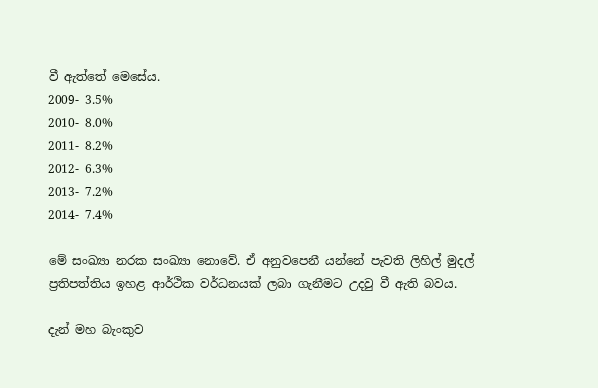වී ඇත්තේ මෙසේය.
2009- 3.5%
2010- 8.0%
2011- 8.2%
2012- 6.3%
2013- 7.2%
2014- 7.4%

මේ සංඛ්‍යා නරක සංඛ්‍යා නොවේ. ඒ අනුවපෙනී යන්නේ පැවති ලිහිල් මුදල් ප්‍රතිපත්තිය ඉහළ ආර්ථික වර්ධනයක් ලබා ගැනීමට උදවු වී ඇති බවය.

දැන් මහ බැංකුව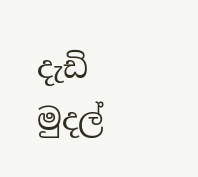දැඩි මුදල්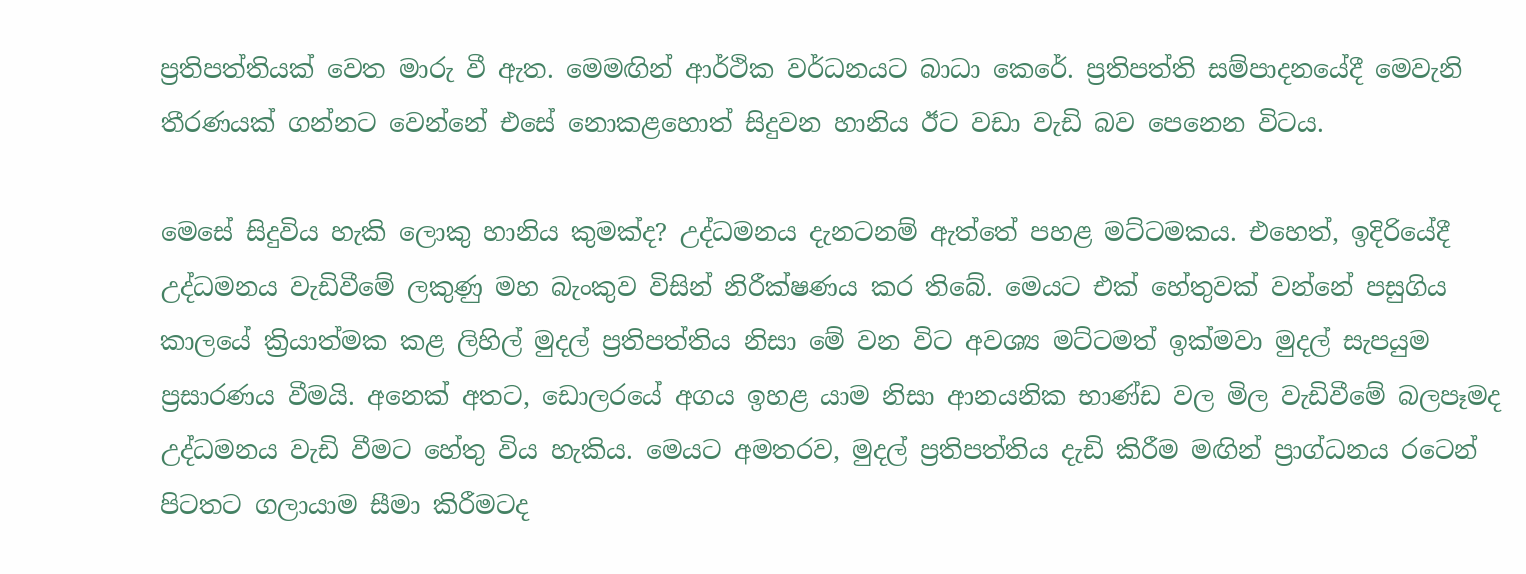ප්‍රතිපත්තියක් වෙත මාරු වී ඇත. මෙමඟින් ආර්ථික වර්ධනයට බාධා කෙරේ. ප්‍රතිපත්ති සම්පාදනයේදී මෙවැනි තීරණයක් ගන්නට වෙන්නේ එසේ නොකළහොත් සිදුවන හානිය ඊට වඩා වැඩි බව පෙනෙන විටය.

මෙසේ සිදුවිය හැකි ලොකු හානිය කුමක්ද? උද්ධමනය දැනටනම් ඇත්තේ පහළ මට්ටමකය. එහෙත්, ඉදිරියේදී උද්ධමනය වැඩිවීමේ ලකුණු මහ බැංකුව විසින් නිරීක්ෂණය කර තිබේ. මෙයට එක් හේතුවක් වන්නේ පසුගිය කාලයේ ක්‍රියාත්මක කළ ලිහිල් මුදල් ප්‍රතිපත්තිය නිසා මේ වන විට අවශ්‍ය මට්ටමත් ඉක්මවා මුදල් සැපයුම ප්‍රසාරණය වීමයි. අනෙක් අතට, ඩොලරයේ අගය ඉහළ යාම නිසා ආනයනික භාණ්ඩ වල මිල වැඩිවීමේ බලපෑමද උද්ධමනය වැඩි වීමට හේතු විය හැකිය. මෙයට අමතරව, මුදල් ප්‍රතිපත්තිය දැඩි කිරීම මඟින් ප්‍රාග්ධනය රටෙන් පිටතට ගලායාම සීමා කිරීමටද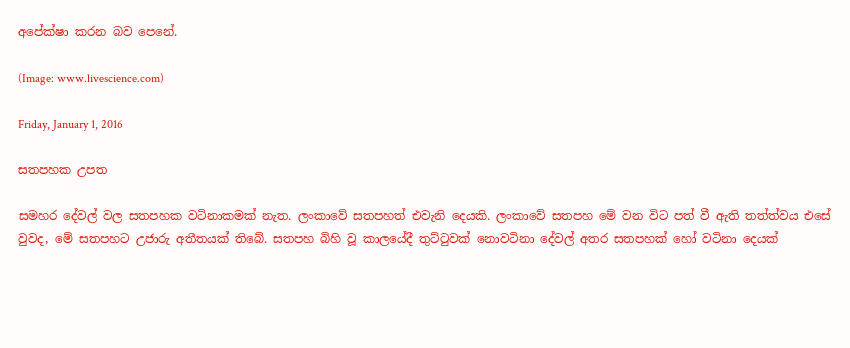අපේක්ෂා කරන බව පෙනේ.

(Image: www.livescience.com)

Friday, January 1, 2016

සතපහක උපත

සමහර දේවල් වල සතපහක වටිනාකමක් නැත. ලංකාවේ සතපහත් එවැනි දෙයකි. ලංකාවේ සතපහ මේ වන විට පත් වී ඇති තත්ත්වය එසේ වුවද, මේ සතපහට උජාරු අතීතයක් තිබේ. සතපහ බිහි වූ කාලයේදී තුට්ටුවක් නොවටිනා දේවල් අතර සතපහක් හෝ වටිනා දෙයක්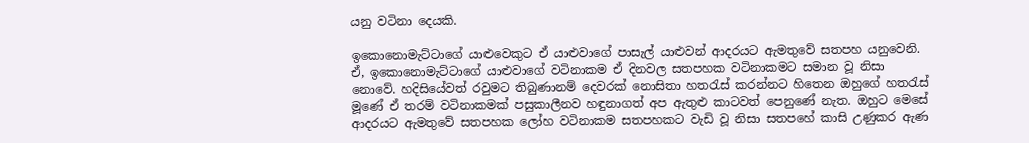යනු වටිනා දෙයකි.

ඉකොනොමැට්ටාගේ යාළුවෙකුට ඒ යාළුවාගේ පාසැල් යාළුවන් ආදරයට ඇමතුවේ සතපහ යනුවෙනි. ඒ, ඉකොනොමැට්ටාගේ යාළුවාගේ වටිනාකම ඒ දිනවල සතපහක වටිනාකමට සමාන වූ නිසා නොවේ. හදිසියේවත් රවුමට තිබුණානම් දෙවරක් නොසිතා හතරැස් කරන්නට හිතෙන ඔහුගේ හතරැස් මූණේ ඒ තරම් වටිනාකමක් පසුකාලීනව හඳුනාගත් අප ඇතුළු කාටවත් පෙනුණේ නැත. ඔහුට මෙසේ ආදරයට ඇමතුවේ සතපහක ලෝහ වටිනාකම සතපහකට වැඩි වූ නිසා සතපහේ කාසි උණුකර ඇණ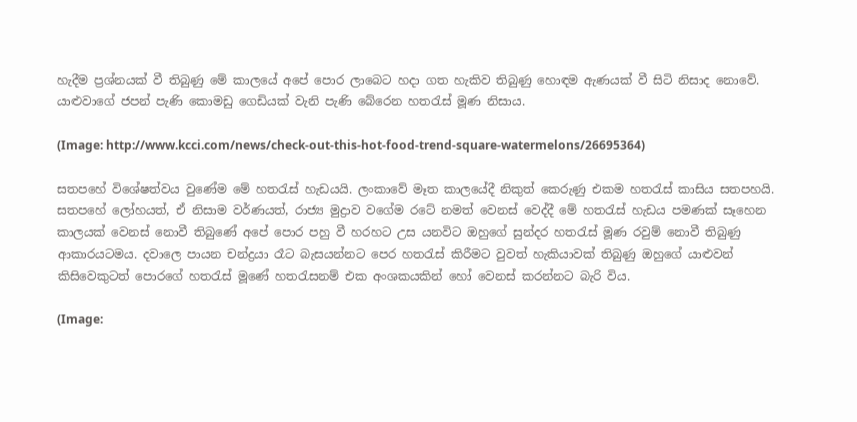හැදීම ප්‍රශ්නයක් වී තිබුණු මේ කාලයේ අපේ පොර ලාබෙට හදා ගත හැකිව තිබුණු හොඳම ඇණයක් වී සිටි නිසාද නොවේ. යාළුවාගේ ජපන් පැණි කොමඩු ගෙඩියක් වැනි පැණි බේරෙන හතරැස් මූණ නිසාය.

(Image: http://www.kcci.com/news/check-out-this-hot-food-trend-square-watermelons/26695364)

සතපහේ විශේෂත්වය වුණේම මේ හතරැස් හැඩයයි. ලංකාවේ මෑත කාලයේදී නිකුත් කෙරුණු එකම හතරැස් කාසිය සතපහයි. සතපහේ ලෝහයත්, ඒ නිසාම වර්ණයත්, රාජ්‍ය මුද්‍රාව වගේම රටේ නමත් වෙනස් වෙද්දී මේ හතරැස් හැඩය පමණක් සෑහෙන කාලයක් වෙනස් නොවී තිබුණේ අපේ පොර පහු වී හරහට උස යනවිට ඔහුගේ සුන්දර හතරැස් මූණ රවුම් නොවී තිබුණු ආකාරයටමය. දවාලෙ පායන චන්ද්‍රයා රෑට බැසයන්නට පෙර හතරැස් කිරීමට වුවත් හැකියාවක් තිබුණු ඔහුගේ යාළුවන් කිසිවෙකුටත් පොරගේ හතරැස් මූණේ හතරැසනම් එක අංශකයකින් හෝ වෙනස් කරන්නට බැරි විය.

(Image: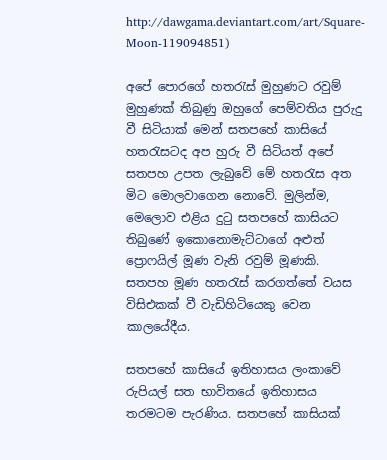http://dawgama.deviantart.com/art/Square-Moon-119094851)

අපේ පොරගේ හතරැස් මුහුණට රවුම් මුහුණක් තිබුණු ඔහුගේ පෙම්වතිය පුරුදු වී සිටියාක් මෙන් සතපහේ කාසියේ හතරැසටද අප හුරු වී සිටියත් අපේ සතපහ උපත ලැබුවේ මේ හතරැස අත මිට මොලවාගෙන නොවේ. මුලින්ම, මෙලොව එළිය දුටු සතපහේ කාසියට තිබුණේ ඉකොනොමැට්ටාගේ අළුත් ප්‍රොෆයිල් මූණ වැනි රවුම් මූණකි. සතපහ මූණ හතරැස් කරගත්තේ වයස විසිඑකක් වී වැඩිහිටියෙකු වෙන කාලයේදීය.

සතපහේ කාසියේ ඉතිහාසය ලංකාවේ රුපියල් සත භාවිතයේ ඉතිහාසය තරමටම පැරණිය. සතපහේ කාසියක්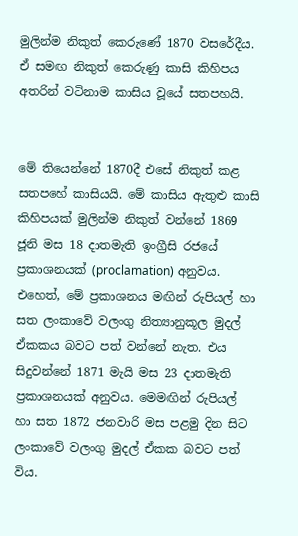මුලින්ම නිකුත් කෙරුණේ 1870 වසරේදීය. ඒ සමඟ නිකුත් කෙරුණු කාසි කිහිපය අතරින් වටිනාම කාසිය වූයේ සතපහයි.


මේ තියෙන්නේ 1870දී එසේ නිකුත් කළ සතපහේ කාසියයි. මේ කාසිය ඇතුළු කාසි කිහිපයක් මුලින්ම නිකුත් වන්නේ 1869 ජූනි මස 18 දාතමැති ඉංග්‍රීසි රජයේ ප්‍රකාශනයක් (proclamation) අනුවය. එහෙත්, මේ ප්‍රකාශනය මඟින් රුපියල් හා සත ලංකාවේ වලංගු නිත්‍යානුකූල මුදල් ඒකකය බවට පත් වන්නේ නැත. එය සිදුවන්නේ 1871 මැයි මස 23 දාතමැති ප්‍රකාශනයක් අනුවය. මෙමඟින් රුපියල් හා සත 1872 ජනවාරි මස පළමු දින සිට ලංකාවේ වලංගු මුදල් ඒකක බවට පත් විය.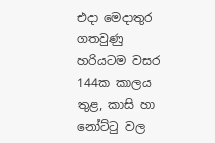එදා මෙදාතුර ගතවුණු හරියටම වසර 144ක කාලය තුළ, කාසි හා නෝට්ටු වල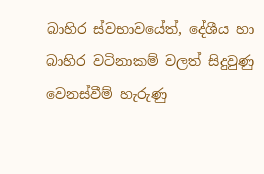බාහිර ස්වභාවයේත්, දේශීය හා බාහිර වටිනාකම් වලත් සිදුවුණු වෙනස්වීම් හැරුණු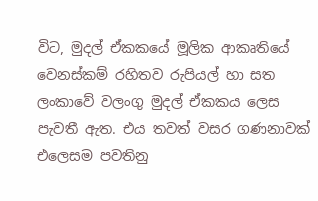විට, මුදල් ඒකකයේ මූලික ආකෘතියේ වෙනස්කම් රහිතව රුපියල් හා සත ලංකාවේ වලංගු මුදල් ඒකකය ලෙස පැවතී ඇත. එය තවත් වසර ගණනාවක් එලෙසම පවතිනු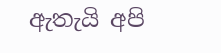ඇතැයි අපි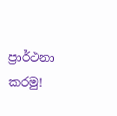ප්‍රාර්ථනා කරමු!